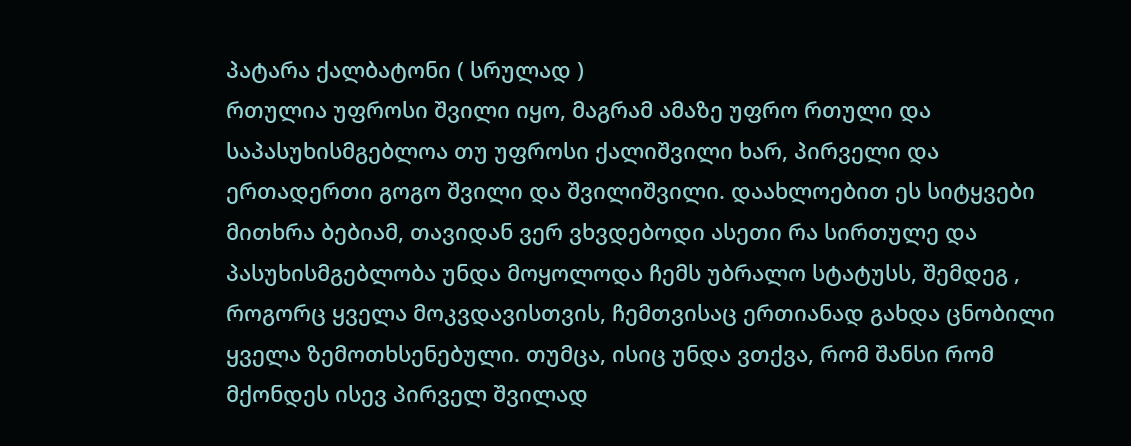პატარა ქალბატონი ( სრულად )
რთულია უფროსი შვილი იყო, მაგრამ ამაზე უფრო რთული და საპასუხისმგებლოა თუ უფროსი ქალიშვილი ხარ, პირველი და ერთადერთი გოგო შვილი და შვილიშვილი. დაახლოებით ეს სიტყვები მითხრა ბებიამ, თავიდან ვერ ვხვდებოდი ასეთი რა სირთულე და პასუხისმგებლობა უნდა მოყოლოდა ჩემს უბრალო სტატუსს, შემდეგ , როგორც ყველა მოკვდავისთვის, ჩემთვისაც ერთიანად გახდა ცნობილი ყველა ზემოთხსენებული. თუმცა, ისიც უნდა ვთქვა, რომ შანსი რომ მქონდეს ისევ პირველ შვილად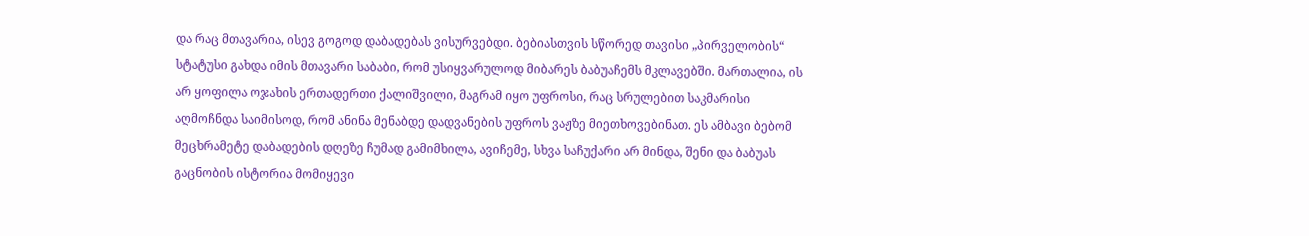და რაც მთავარია, ისევ გოგოდ დაბადებას ვისურვებდი. ბებიასთვის სწორედ თავისი „პირველობის“ სტატუსი გახდა იმის მთავარი საბაბი, რომ უსიყვარულოდ მიბარეს ბაბუაჩემს მკლავებში. მართალია, ის არ ყოფილა ოჯახის ერთადერთი ქალიშვილი, მაგრამ იყო უფროსი, რაც სრულებით საკმარისი აღმოჩნდა საიმისოდ, რომ ანინა მენაბდე დადვანების უფროს ვაჟზე მიეთხოვებინათ. ეს ამბავი ბებომ მეცხრამეტე დაბადების დღეზე ჩუმად გამიმხილა, ავიჩემე, სხვა საჩუქარი არ მინდა, შენი და ბაბუას გაცნობის ისტორია მომიყევი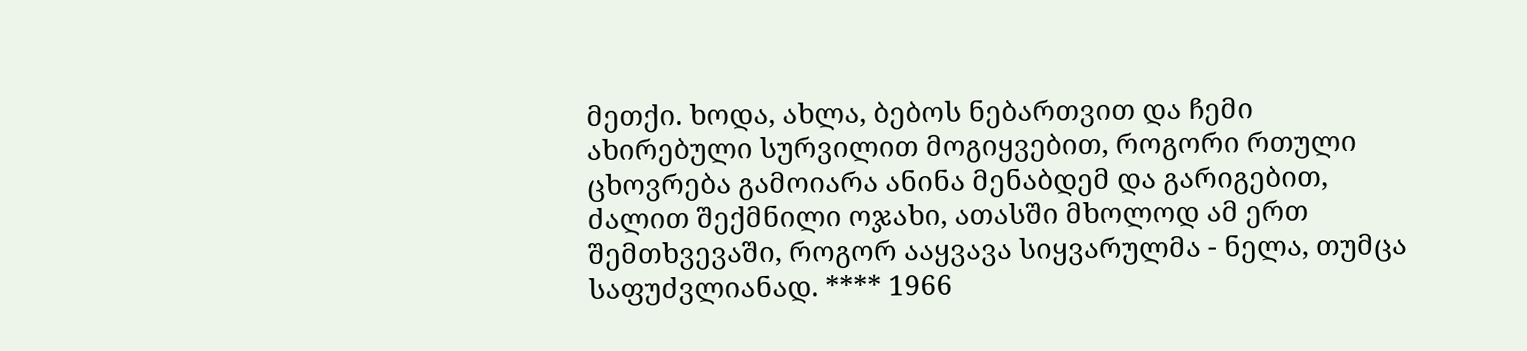მეთქი. ხოდა, ახლა, ბებოს ნებართვით და ჩემი ახირებული სურვილით მოგიყვებით, როგორი რთული ცხოვრება გამოიარა ანინა მენაბდემ და გარიგებით, ძალით შექმნილი ოჯახი, ათასში მხოლოდ ამ ერთ შემთხვევაში, როგორ ააყვავა სიყვარულმა - ნელა, თუმცა საფუძვლიანად. **** 1966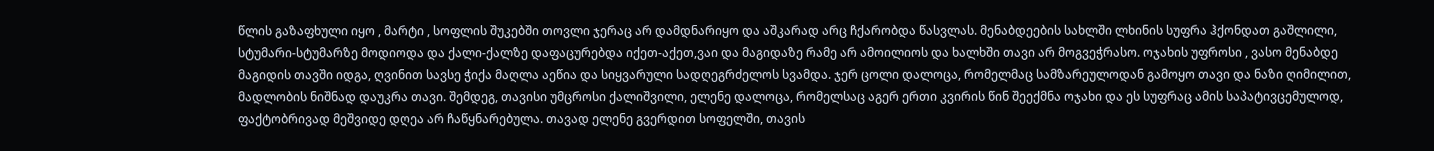წლის გაზაფხული იყო , მარტი , სოფლის შუკებში თოვლი ჯერაც არ დამდნარიყო და აშკარად არც ჩქარობდა წასვლას. მენაბდეების სახლში ლხინის სუფრა ჰქონდათ გაშლილი, სტუმარი-სტუმარზე მოდიოდა და ქალი-ქალზე დაფაცურებდა იქეთ-აქეთ,ვაი და მაგიდაზე რამე არ ამოილიოს და ხალხში თავი არ მოგვეჭრასო. ოჯახის უფროსი , ვასო მენაბდე მაგიდის თავში იდგა, ღვინით სავსე ჭიქა მაღლა აეწია და სიყვარული სადღეგრძელოს სვამდა. ჯერ ცოლი დალოცა, რომელმაც სამზარეულოდან გამოყო თავი და ნაზი ღიმილით, მადლობის ნიშნად დაუკრა თავი. შემდეგ, თავისი უმცროსი ქალიშვილი, ელენე დალოცა, რომელსაც აგერ ერთი კვირის წინ შეექმნა ოჯახი და ეს სუფრაც ამის საპატივცემულოდ, ფაქტობრივად მეშვიდე დღეა არ ჩაწყნარებულა. თავად ელენე გვერდით სოფელში, თავის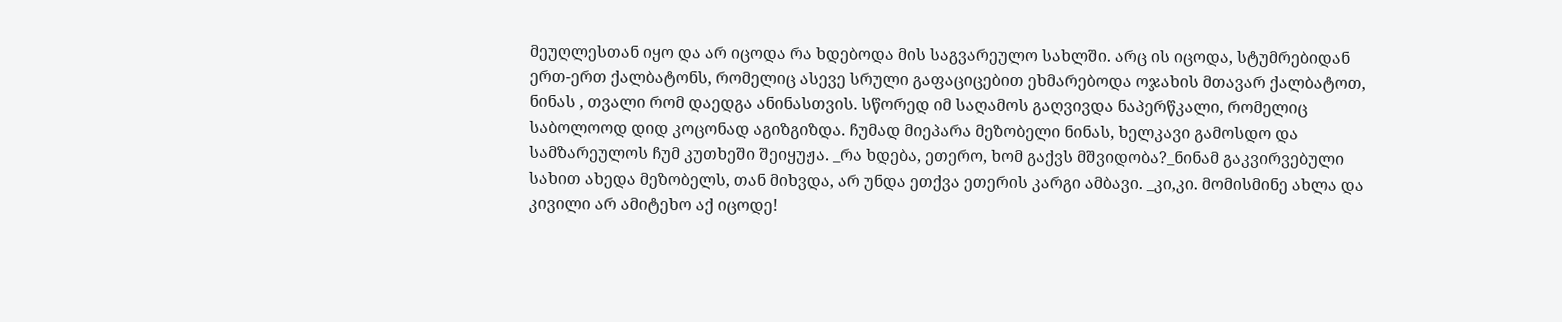მეუღლესთან იყო და არ იცოდა რა ხდებოდა მის საგვარეულო სახლში. არც ის იცოდა, სტუმრებიდან ერთ-ერთ ქალბატონს, რომელიც ასევე სრული გაფაციცებით ეხმარებოდა ოჯახის მთავარ ქალბატოთ, ნინას , თვალი რომ დაედგა ანინასთვის. სწორედ იმ საღამოს გაღვივდა ნაპერწკალი, რომელიც საბოლოოდ დიდ კოცონად აგიზგიზდა. ჩუმად მიეპარა მეზობელი ნინას, ხელკავი გამოსდო და სამზარეულოს ჩუმ კუთხეში შეიყუჟა. _რა ხდება, ეთერო, ხომ გაქვს მშვიდობა?_ნინამ გაკვირვებული სახით ახედა მეზობელს, თან მიხვდა, არ უნდა ეთქვა ეთერის კარგი ამბავი. _კი,კი. მომისმინე ახლა და კივილი არ ამიტეხო აქ იცოდე!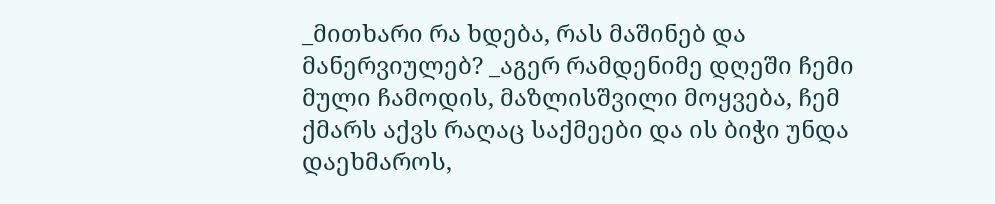_მითხარი რა ხდება, რას მაშინებ და მანერვიულებ? _აგერ რამდენიმე დღეში ჩემი მული ჩამოდის, მაზლისშვილი მოყვება, ჩემ ქმარს აქვს რაღაც საქმეები და ის ბიჭი უნდა დაეხმაროს,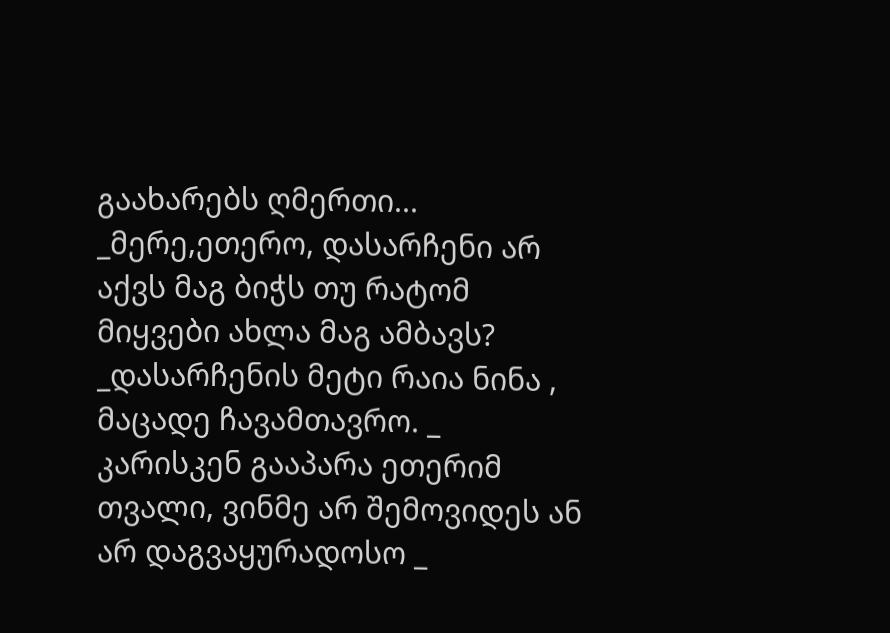გაახარებს ღმერთი... _მერე,ეთერო, დასარჩენი არ აქვს მაგ ბიჭს თუ რატომ მიყვები ახლა მაგ ამბავს? _დასარჩენის მეტი რაია ნინა , მაცადე ჩავამთავრო. _ კარისკენ გააპარა ეთერიმ თვალი, ვინმე არ შემოვიდეს ან არ დაგვაყურადოსო _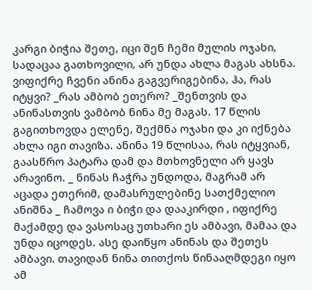კარგი ბიჭია შეთე, იცი შენ ჩემი მულის ოჯახი, სადაცაა გათხოვილი, არ უნდა ახლა მაგას ახსნა. ვიფიქრე ჩვენი ანინა გაგვერიგებინა, ჰა, რას იტყვი? _რას ამბობ ეთერო? _შენთვის და ანინასთვის ვამბობ ნინა მე მაგას. 17 წლის გაგითხოვდა ელენე, შექმნა ოჯახი და კი იქნება ახლა იგი თავიზა. ანინა 19 წლისაა, რას იტყვიან, გაასწრო პატარა დამ და მთხოვნელი არ ყავს არავინო. _ ნინას ჩაჭრა უნდოდა, მაგრამ არ აცადა ეთერიმ, დამასრულებინე სათქმელიო ანიშნა _ ჩამოვა ი ბიჭი და დააკირდი , იფიქრე მაქამდე და ვასოსაც უთხარი ეს ამბავი, მამაა და უნდა იცოდეს. ასე დაიწყო ანინას და შეთეს ამბავი. თავიდან ნინა თითქოს წინააღმდეგი იყო ამ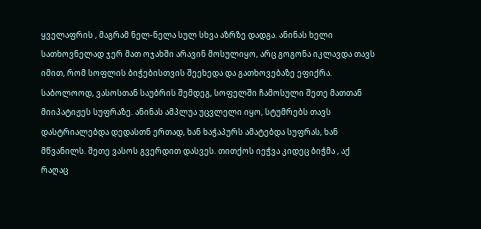ყველაფრის , მაგრამ ნელ-ნელა სულ სხვა აზრზე დადგა. ანინას ხელი სათხოვნელად ჯერ მათ ოჯახში არავინ მოსულიყო, არც გოგონა იკლავდა თავს იმით, რომ სოფლის ბიჭებისთვის შეეხედა და გათხოვებაზე ეფიქრა. საბოლოოდ, ვასოსთან საუბრის შემდეგ, სოფელში ჩამოსული შეთე მათთან მიიპატიჟეს სუფრაზე. ანინას ამპლუა უცვლელი იყო, სტუმრებს თავს დასტრიალებდა დედასთნ ერთად, ხან ხაჭაპურს ამატებდა სუფრას, ხან მწვანილს. შეთე ვასოს გვერდით დასვეს. თითქოს იეჭვა კიდეც ბიჭმა , აქ რაღაც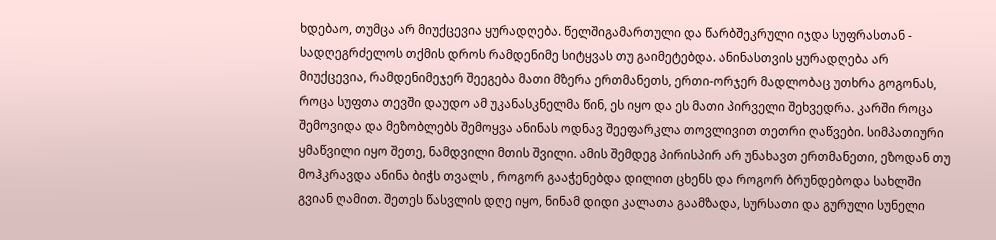ხდებაო, თუმცა არ მიუქცევია ყურადღება. წელშიგამართული და წარბშეკრული იჯდა სუფრასთან - სადღეგრძელოს თქმის დროს რამდენიმე სიტყვას თუ გაიმეტებდა. ანინასთვის ყურადღება არ მიუქცევია, რამდენიმეჯერ შეეგება მათი მზერა ერთმანეთს, ერთი-ორჯერ მადლობაც უთხრა გოგონას, როცა სუფთა თევში დაუდო ამ უკანასკნელმა წინ, ეს იყო და ეს მათი პირველი შეხვედრა. კარში როცა შემოვიდა და მეზობლებს შემოყვა ანინას ოდნავ შეეფარკლა თოვლივით თეთრი ღაწვები. სიმპათიური ყმაწვილი იყო შეთე, ნამდვილი მთის შვილი. ამის შემდეგ პირისპირ არ უნახავთ ერთმანეთი, ეზოდან თუ მოჰკრავდა ანინა ბიჭს თვალს , როგორ გააჭენებდა დილით ცხენს და როგორ ბრუნდებოდა სახლში გვიან ღამით. შეთეს წასვლის დღე იყო, ნინამ დიდი კალათა გაამზადა, სურსათი და გურული სუნელი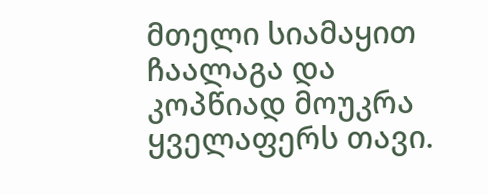მთელი სიამაყით ჩაალაგა და კოპწიად მოუკრა ყველაფერს თავი.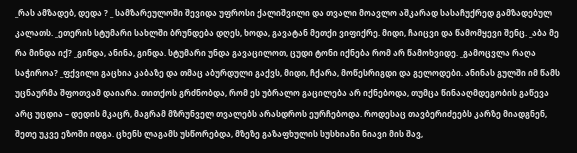_რას ამზადებ, დედა ? _ სამზარეულოში შევიდა უფროსი ქალიშვილი და თვალი მოავლო აშკარად სასაჩუქრედ გამზადებულ კალათს. _ეთერის სტუმარი სახლში ბრუნდება დღეს, ხოდა, გავატან მეთქი ვიფიქრე. მიდი, ჩაიცვი და წამომყევი შენც. _აბა მე რა მინდა იქ? _გინდა, ანინა, გინდა. სტუმარი უნდა გავაცილოთ, ცუდი ტონი იქნება რომ არ წამოხვიდე. _გამოცვლა რაღა საჭიროა? _ფქვილი გაცხია კაბაზე და თმაც აბურდული გაქვს, მიდი, ჩქარა, მოწესრიგდი და გელოდები. ანინას გულში იმ წამს უცნაურმა შფოთვამ დაიარა. თითქოს გრძნობდა, რომ ეს უბრალო გაცილება არ იქნებოდა, თუმცა წინააღმდეგობის გაწევა არც უცდია – დედის მკაცრ, მაგრამ მზრუნველ თვალებს არასდროს ეურჩებოდა. როდესაც თავბერიძეებს კარზე მიადგნენ, შეთე უკვე ეზოში იდგა. ცხენს ლაგამს უსწორებდა, მზეზე გაზაფხულის სუსხიანი ნიავი მის შავ,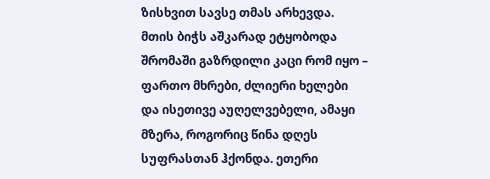ზისხვით სავსე თმას არხევდა. მთის ბიჭს აშკარად ეტყობოდა შრომაში გაზრდილი კაცი რომ იყო – ფართო მხრები, ძლიერი ხელები და ისეთივე აუღელვებელი, ამაყი მზერა, როგორიც წინა დღეს სუფრასთან ჰქონდა. ეთერი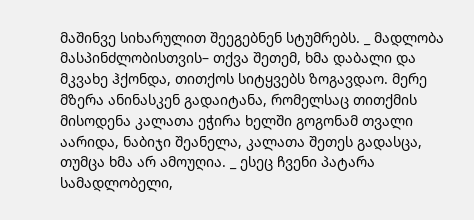მაშინვე სიხარულით შეეგებნენ სტუმრებს. _ მადლობა მასპინძლობისთვის– თქვა შეთემ, ხმა დაბალი და მკვახე ჰქონდა, თითქოს სიტყვებს ზოგავდაო. მერე მზერა ანინასკენ გადაიტანა, რომელსაც თითქმის მისოდენა კალათა ეჭირა ხელში გოგონამ თვალი აარიდა, ნაბიჯი შეანელა, კალათა შეთეს გადასცა, თუმცა ხმა არ ამოუღია. _ ესეც ჩვენი პატარა სამადლობელი,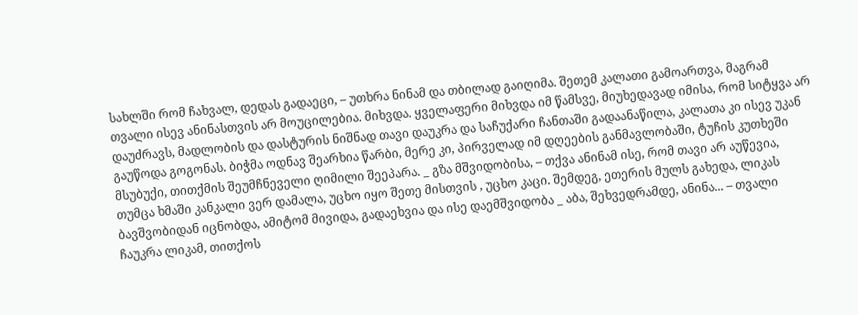სახლში რომ ჩახვალ, დედას გადაეცი, – უთხრა ნინამ და თბილად გაიღიმა. შეთემ კალათი გამოართვა, მაგრამ თვალი ისევ ანინასთვის არ მოუცილებია. მიხვდა. ყველაფერი მიხვდა იმ წამსვე, მიუხედავად იმისა, რომ სიტყვა არ დაუძრავს, მადლობის და დასტურის ნიშნად თავი დაუკრა და საჩუქარი ჩანთაში გადაანაწილა, კალათა კი ისევ უკან გაუწოდა გოგონას. ბიჭმა ოდნავ შეარხია წარბი, მერე კი, პირველად იმ დღეების განმავლობაში, ტუჩის კუთხეში მსუბუქი, თითქმის შეუმჩნეველი ღიმილი შეეპარა. _ გზა მშვიდობისა, – თქვა ანინამ ისე, რომ თავი არ აუწევია, თუმცა ხმაში კანკალი ვერ დამალა, უცხო იყო შეთე მისთვის , უცხო კაცი. შემდეგ, ეთერის მულს გახედა, ლიკას ბავშვობიდან იცნობდა, ამიტომ მივიდა, გადაეხვია და ისე დაემშვიდობა _ აბა, შეხვედრამდე, ანინა... – თვალი ჩაუკრა ლიკამ, თითქოს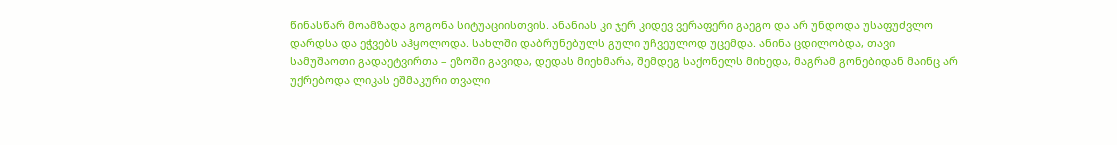წინასწარ მოამზადა გოგონა სიტუაციისთვის. ანანიას კი ჯერ კიდევ ვერაფერი გაეგო და არ უნდოდა უსაფუძვლო დარდსა და ეჭვებს აჰყოლოდა. სახლში დაბრუნებულს გული უჩვეულოდ უცემდა. ანინა ცდილობდა, თავი სამუშაოთი გადაეტვირთა – ეზოში გავიდა, დედას მიეხმარა, შემდეგ საქონელს მიხედა, მაგრამ გონებიდან მაინც არ უქრებოდა ლიკას ეშმაკური თვალი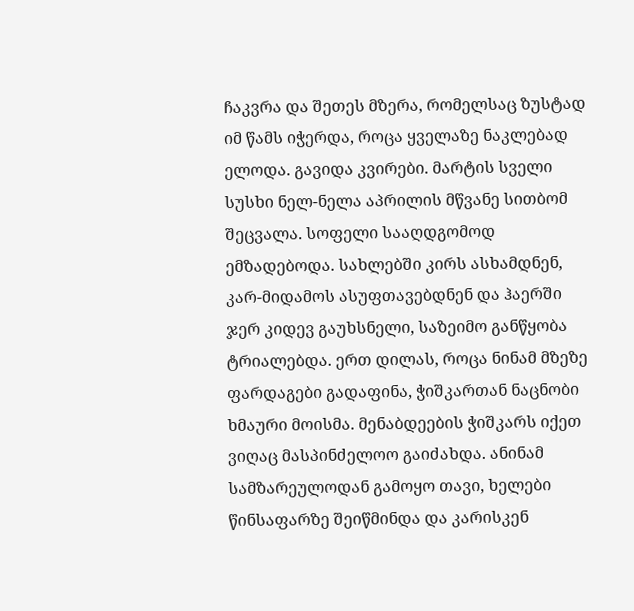ჩაკვრა და შეთეს მზერა, რომელსაც ზუსტად იმ წამს იჭერდა, როცა ყველაზე ნაკლებად ელოდა. გავიდა კვირები. მარტის სველი სუსხი ნელ-ნელა აპრილის მწვანე სითბომ შეცვალა. სოფელი სააღდგომოდ ემზადებოდა. სახლებში კირს ასხამდნენ, კარ-მიდამოს ასუფთავებდნენ და ჰაერში ჯერ კიდევ გაუხსნელი, საზეიმო განწყობა ტრიალებდა. ერთ დილას, როცა ნინამ მზეზე ფარდაგები გადაფინა, ჭიშკართან ნაცნობი ხმაური მოისმა. მენაბდეების ჭიშკარს იქეთ ვიღაც მასპინძელოო გაიძახდა. ანინამ სამზარეულოდან გამოყო თავი, ხელები წინსაფარზე შეიწმინდა და კარისკენ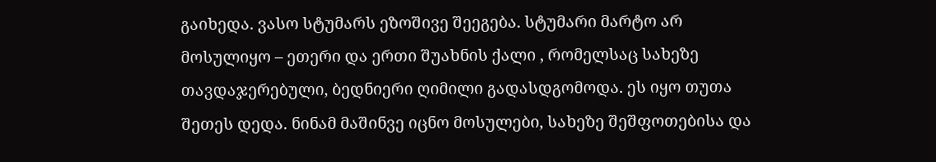გაიხედა. ვასო სტუმარს ეზოშივე შეეგება. სტუმარი მარტო არ მოსულიყო – ეთერი და ერთი შუახნის ქალი , რომელსაც სახეზე თავდაჯერებული, ბედნიერი ღიმილი გადასდგომოდა. ეს იყო თუთა შეთეს დედა. ნინამ მაშინვე იცნო მოსულები, სახეზე შეშფოთებისა და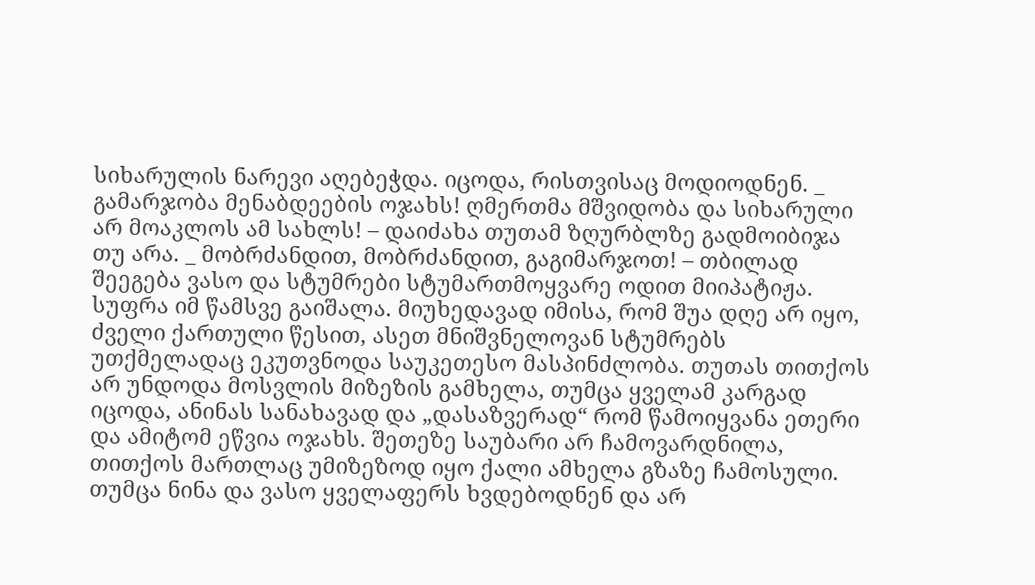სიხარულის ნარევი აღებეჭდა. იცოდა, რისთვისაც მოდიოდნენ. _ გამარჯობა მენაბდეების ოჯახს! ღმერთმა მშვიდობა და სიხარული არ მოაკლოს ამ სახლს! – დაიძახა თუთამ ზღურბლზე გადმოიბიჯა თუ არა. _ მობრძანდით, მობრძანდით, გაგიმარჯოთ! – თბილად შეეგება ვასო და სტუმრები სტუმართმოყვარე ოდით მიიპატიჟა. სუფრა იმ წამსვე გაიშალა. მიუხედავად იმისა, რომ შუა დღე არ იყო, ძველი ქართული წესით, ასეთ მნიშვნელოვან სტუმრებს უთქმელადაც ეკუთვნოდა საუკეთესო მასპინძლობა. თუთას თითქოს არ უნდოდა მოსვლის მიზეზის გამხელა, თუმცა ყველამ კარგად იცოდა, ანინას სანახავად და „დასაზვერად“ რომ წამოიყვანა ეთერი და ამიტომ ეწვია ოჯახს. შეთეზე საუბარი არ ჩამოვარდნილა, თითქოს მართლაც უმიზეზოდ იყო ქალი ამხელა გზაზე ჩამოსული. თუმცა ნინა და ვასო ყველაფერს ხვდებოდნენ და არ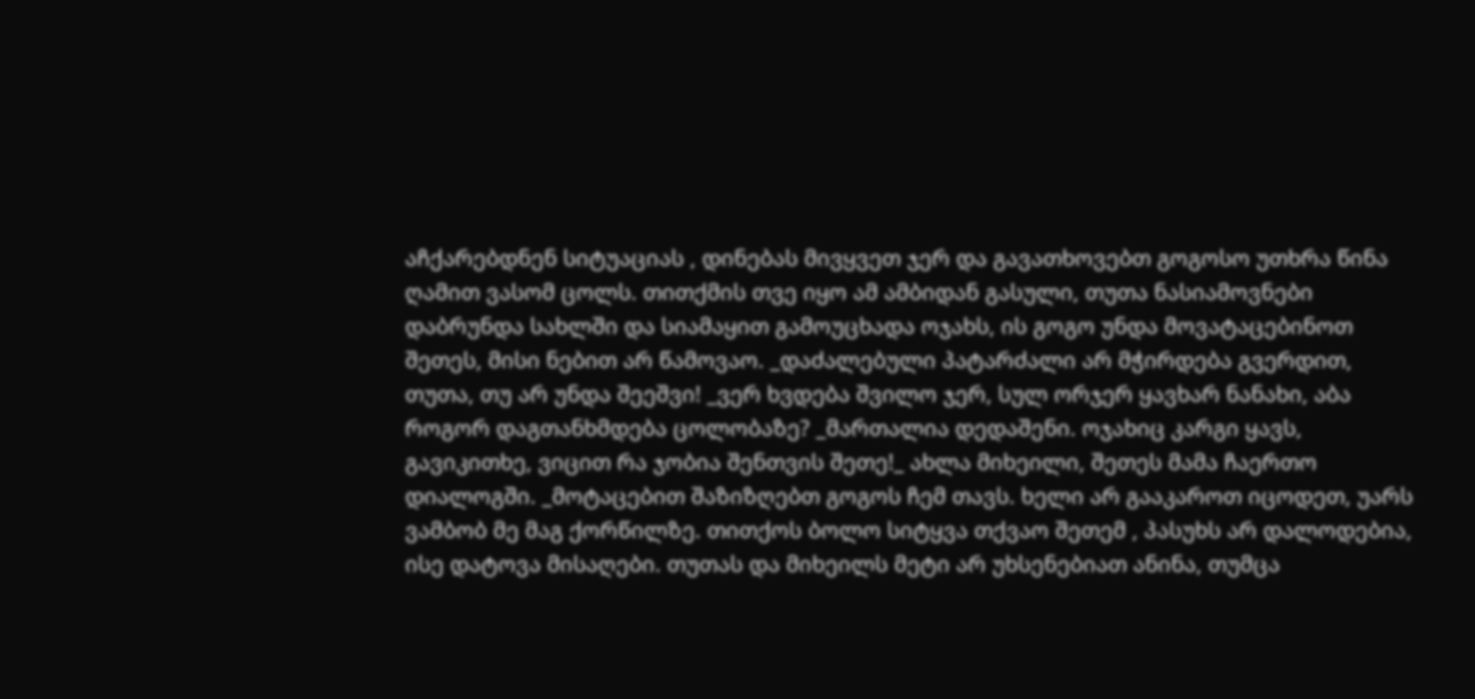აჩქარებდნენ სიტუაციას , დინებას მივყვეთ ჯერ და გავათხოვებთ გოგოსო უთხრა წინა ღამით ვასომ ცოლს. თითქმის თვე იყო ამ ამბიდან გასული, თუთა ნასიამოვნები დაბრუნდა სახლში და სიამაყით გამოუცხადა ოჯახს, ის გოგო უნდა მოვატაცებინოთ შეთეს, მისი ნებით არ წამოვაო. _დაძალებული პატარძალი არ მჭირდება გვერდით, თუთა, თუ არ უნდა შეეშვი! _ვერ ხვდება შვილო ჯერ, სულ ორჯერ ყავხარ ნანახი, აბა როგორ დაგთანხმდება ცოლობაზე? _მართალია დედაშენი. ოჯახიც კარგი ყავს, გავიკითხე, ვიცით რა ჯობია შენთვის შეთე!_ ახლა მიხეილი, შეთეს მამა ჩაერთო დიალოგში. _მოტაცებით შაზიზღებთ გოგოს ჩემ თავს. ხელი არ გააკაროთ იცოდეთ, უარს ვამბობ მე მაგ ქორწილზე. თითქოს ბოლო სიტყვა თქვაო შეთემ , პასუხს არ დალოდებია, ისე დატოვა მისაღები. თუთას და მიხეილს მეტი არ უხსენებიათ ანინა, თუმცა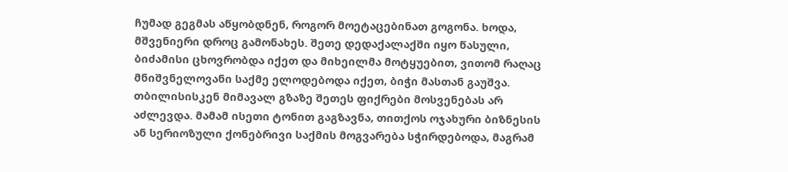ჩუმად გეგმას აწყობდნენ, როგორ მოეტაცებინათ გოგონა. ხოდა, მშვენიერი დროც გამონახეს. შეთე დედაქალაქში იყო წასული, ბიძამისი ცხოვრობდა იქეთ და მიხეილმა მოტყუებით, ვითომ რაღაც მნიშვნელოვანი საქმე ელოდებოდა იქეთ, ბიჭი მასთან გაუშვა. თბილისისკენ მიმავალ გზაზე შეთეს ფიქრები მოსვენებას არ აძლევდა. მამამ ისეთი ტონით გაგზავნა, თითქოს ოჯახური ბიზნესის ან სერიოზული ქონებრივი საქმის მოგვარება სჭირდებოდა, მაგრამ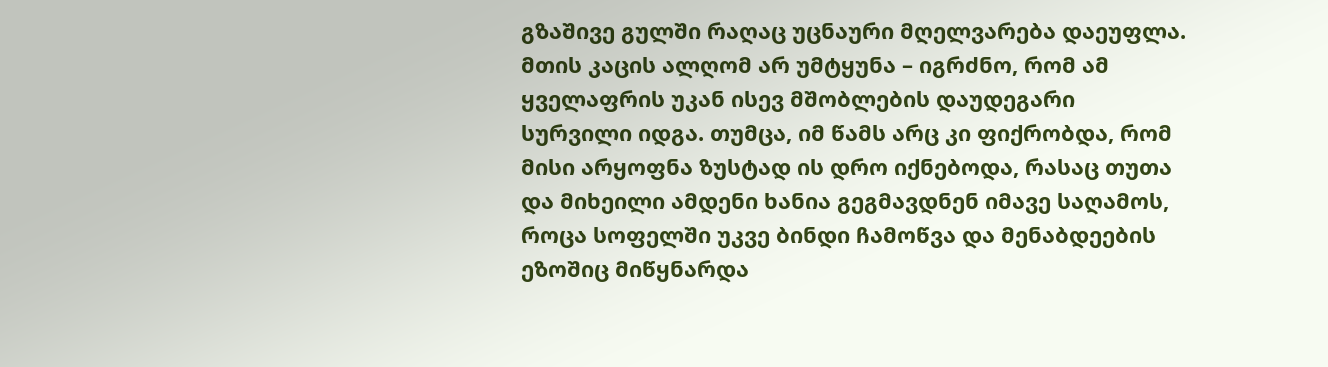გზაშივე გულში რაღაც უცნაური მღელვარება დაეუფლა. მთის კაცის ალღომ არ უმტყუნა – იგრძნო, რომ ამ ყველაფრის უკან ისევ მშობლების დაუდეგარი სურვილი იდგა. თუმცა, იმ წამს არც კი ფიქრობდა, რომ მისი არყოფნა ზუსტად ის დრო იქნებოდა, რასაც თუთა და მიხეილი ამდენი ხანია გეგმავდნენ იმავე საღამოს, როცა სოფელში უკვე ბინდი ჩამოწვა და მენაბდეების ეზოშიც მიწყნარდა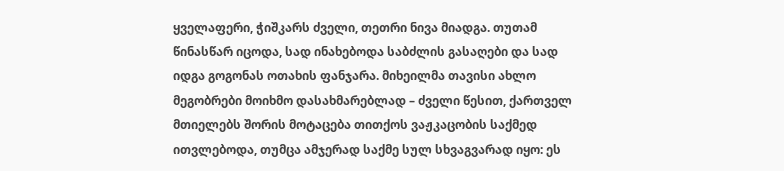ყველაფერი, ჭიშკარს ძველი, თეთრი ნივა მიადგა. თუთამ წინასწარ იცოდა, სად ინახებოდა საბძლის გასაღები და სად იდგა გოგონას ოთახის ფანჯარა. მიხეილმა თავისი ახლო მეგობრები მოიხმო დასახმარებლად – ძველი წესით, ქართველ მთიელებს შორის მოტაცება თითქოს ვაჟკაცობის საქმედ ითვლებოდა, თუმცა ამჯერად საქმე სულ სხვაგვარად იყო: ეს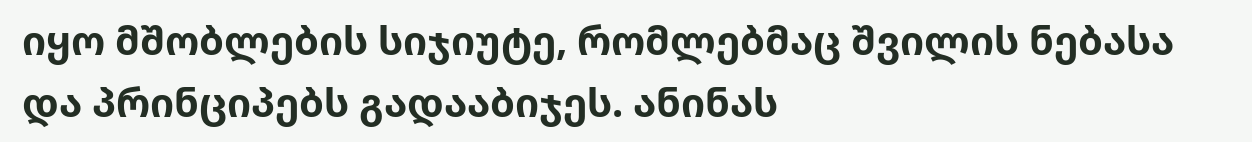იყო მშობლების სიჯიუტე, რომლებმაც შვილის ნებასა და პრინციპებს გადააბიჯეს. ანინას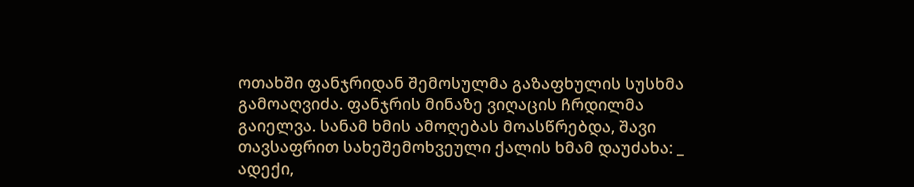ოთახში ფანჯრიდან შემოსულმა გაზაფხულის სუსხმა გამოაღვიძა. ფანჯრის მინაზე ვიღაცის ჩრდილმა გაიელვა. სანამ ხმის ამოღებას მოასწრებდა, შავი თავსაფრით სახეშემოხვეული ქალის ხმამ დაუძახა: _ ადექი,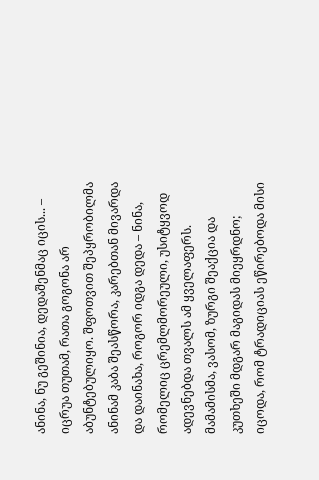ანინა, ნუ გეშინია, დედაშენმაც იცის... – იცრუა თუთამ, რათა გოგონა არ აბუნტებულიყო. შფოთვით შეპყრობილმა ანინამ კაბა შეასწორა, კარებთან მივარდა და დაინახა, როგორ იდგა დედა – ნინა, რომელიც ცრემლმორეული, უსიტყვოდ ადევნებდა თვალს ამ ყველაფერს. მამამისმა, ვასომ, ზურგი შეაქცია და კუთხეში მდგარ მაგიდას მიეყრდნო; იცოდა, რომ ტრადიციას ეწირებოდა მისი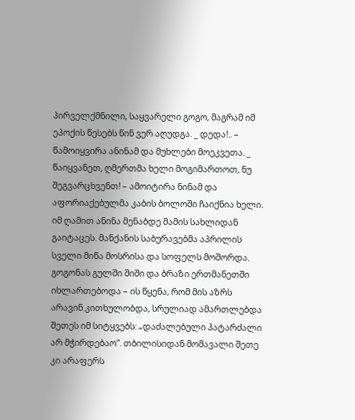პირველქმნილი, საყვარელი გოგო, მაგრამ იმ ეპოქის წესებს წინ ვერ აღუდგა. _ დედა!.. – წამოიყვირა ანინამ და მუხლები მოეკვეთა. _ წაიყვანეთ, ღმერთმა ხელი მოგიმართოთ, ნუ შეგვარცხვენთ! – ამოიტირა ნინამ და აფორიაქებულმა კაბის ბოლოში ჩაიქნია ხელი. იმ ღამით ანინა მენაბდე მამის სახლიდან გაიტაცეს. მანქანის საბურავებმა აპრილის სველი მიწა მოსრისა და სოფელს მოშორდა. გოგონას გულში შიში და ბრაზი ერთმანეთში იხლართებოდა – ის წყენა, რომ მის აზრს არავინ კითხულობდა, სრულიად ამართლებდა შეთეს იმ სიტყვებს: „დაძალებული პატარძალი არ მჭირდებაო“. თბილისიდან მომავალი შეთე კი არაფერს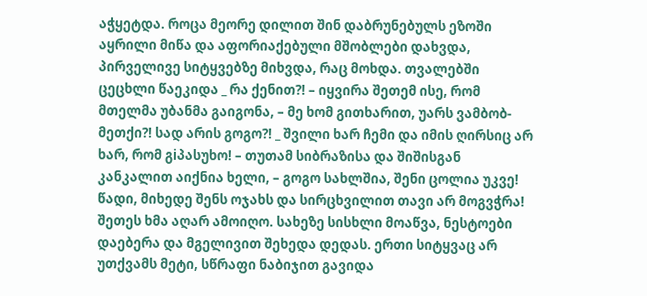აჭყეტდა. როცა მეორე დილით შინ დაბრუნებულს ეზოში აყრილი მიწა და აფორიაქებული მშობლები დახვდა, პირველივე სიტყვებზე მიხვდა, რაც მოხდა. თვალებში ცეცხლი წაეკიდა _ რა ქენით?! – იყვირა შეთემ ისე, რომ მთელმა უბანმა გაიგონა, – მე ხომ გითხარით, უარს ვამბობ-მეთქი?! სად არის გოგო?! _ შვილი ხარ ჩემი და იმის ღირსიც არ ხარ, რომ გiპასუხო! – თუთამ სიბრაზისა და შიშისგან კანკალით აიქნია ხელი, – გოგო სახლშია, შენი ცოლია უკვე! წადი, მიხედე შენს ოჯახს და სირცხვილით თავი არ მოგვჭრა! შეთეს ხმა აღარ ამოიღო. სახეზე სისხლი მოაწვა, ნესტოები დაებერა და მგელივით შეხედა დედას. ერთი სიტყვაც არ უთქვამს მეტი, სწრაფი ნაბიჯით გავიდა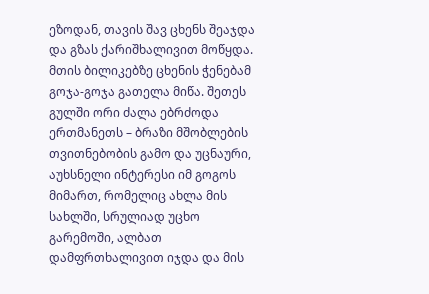ეზოდან, თავის შავ ცხენს შეაჯდა და გზას ქარიშხალივით მოწყდა. მთის ბილიკებზე ცხენის ჭენებამ გოჯა-გოჯა გათელა მიწა. შეთეს გულში ორი ძალა ებრძოდა ერთმანეთს – ბრაზი მშობლების თვითნებობის გამო და უცნაური, აუხსნელი ინტერესი იმ გოგოს მიმართ, რომელიც ახლა მის სახლში, სრულიად უცხო გარემოში, ალბათ დამფრთხალივით იჯდა და მის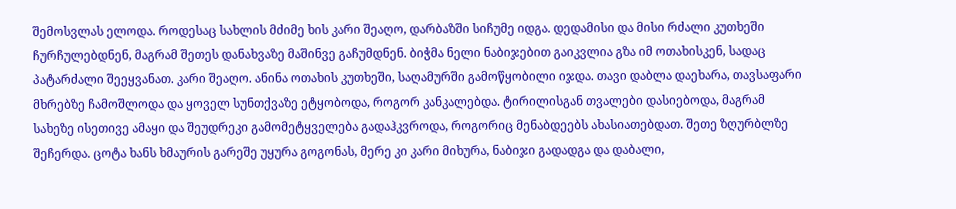შემოსვლას ელოდა. როდესაც სახლის მძიმე ხის კარი შეაღო, დარბაზში სიჩუმე იდგა. დედამისი და მისი რძალი კუთხეში ჩურჩულებდნენ, მაგრამ შეთეს დანახვაზე მაშინვე გაჩუმდნენ. ბიჭმა ნელი ნაბიჯებით გაიკვლია გზა იმ ოთახისკენ, სადაც პატარძალი შეეყვანათ. კარი შეაღო. ანინა ოთახის კუთხეში, საღამურში გამოწყობილი იჯდა. თავი დაბლა დაეხარა, თავსაფარი მხრებზე ჩამოშლოდა და ყოველ სუნთქვაზე ეტყობოდა, როგორ კანკალებდა. ტირილისგან თვალები დასიებოდა, მაგრამ სახეზე ისეთივე ამაყი და შეუდრეკი გამომეტყველება გადაჰკვროდა, როგორიც მენაბდეებს ახასიათებდათ. შეთე ზღურბლზე შეჩერდა. ცოტა ხანს ხმაურის გარეშე უყურა გოგონას, მერე კი კარი მიხურა, ნაბიჯი გადადგა და დაბალი,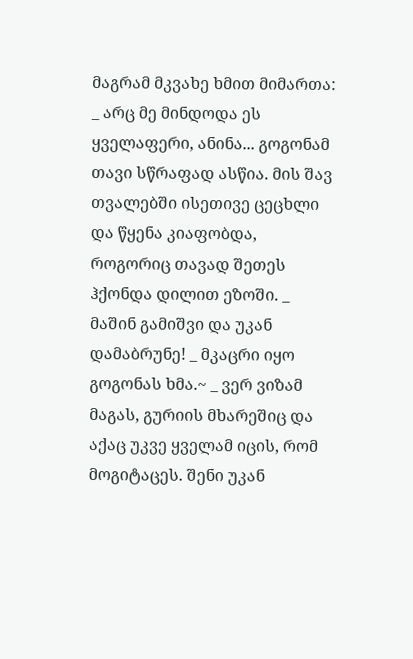მაგრამ მკვახე ხმით მიმართა: _ არც მე მინდოდა ეს ყველაფერი, ანინა... გოგონამ თავი სწრაფად ასწია. მის შავ თვალებში ისეთივე ცეცხლი და წყენა კიაფობდა, როგორიც თავად შეთეს ჰქონდა დილით ეზოში. _ მაშინ გამიშვი და უკან დამაბრუნე! _ მკაცრი იყო გოგონას ხმა.~ _ ვერ ვიზამ მაგას, გურიის მხარეშიც და აქაც უკვე ყველამ იცის, რომ მოგიტაცეს. შენი უკან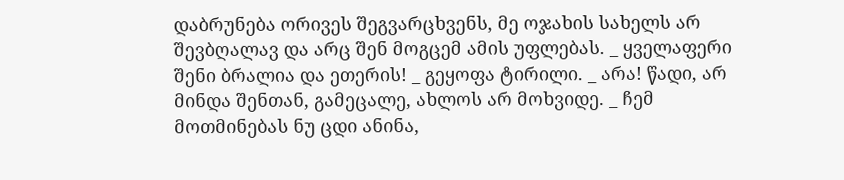დაბრუნება ორივეს შეგვარცხვენს, მე ოჯახის სახელს არ შევბღალავ და არც შენ მოგცემ ამის უფლებას. _ ყველაფერი შენი ბრალია და ეთერის! _ გეყოფა ტირილი. _ არა! წადი, არ მინდა შენთან, გამეცალე, ახლოს არ მოხვიდე. _ ჩემ მოთმინებას ნუ ცდი ანინა,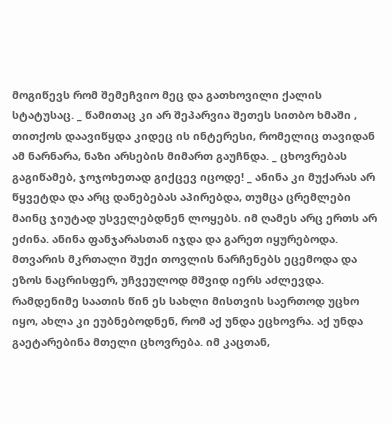მოგიწევს რომ შემეჩვიო მეც და გათხოვილი ქალის სტატუსაც. _ წამითაც კი არ შეპარვია შეთეს სითბო ხმაში , თითქოს დაავიწყდა კიდეც ის ინტერესი, რომელიც თავიდან ამ ნარნარა, ნაზი არსების მიმართ გაუჩნდა. _ ცხოვრებას გაგიწამებ, ჯოჯოხეთად გიქცევ იცოდე! _ ანინა კი მუქარას არ წყვეტდა და არც დანებებას აპირებდა, თუმცა ცრემლები მაინც ჯიუტად უსველებდნენ ლოყებს. იმ ღამეს არც ერთს არ ეძინა. ანინა ფანჯარასთან იჯდა და გარეთ იყურებოდა. მთვარის მკრთალი შუქი თოვლის ნარჩენებს ეცემოდა და ეზოს ნაცრისფერ, უჩვეულოდ მშვიდ იერს აძლევდა. რამდენიმე საათის წინ ეს სახლი მისთვის საერთოდ უცხო იყო, ახლა კი ეუბნებოდნენ, რომ აქ უნდა ეცხოვრა. აქ უნდა გაეტარებინა მთელი ცხოვრება. იმ კაცთან,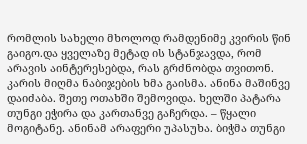რომლის სახელი მხოლოდ რამდენიმე კვირის წინ გაიგო.და ყველაზე მეტად ის სტანჯავდა, რომ არავის აინტერესებდა, რას გრძნობდა თვითონ. კარის მიღმა ნაბიჯების ხმა გაისმა. ანინა მაშინვე დაიძაბა. შეთე ოთახში შემოვიდა. ხელში პატარა თუნგი ეჭირა და კართანვე გაჩერდა. – წყალი მოგიტანე. ანინამ არაფერი უპასუხა. ბიჭმა თუნგი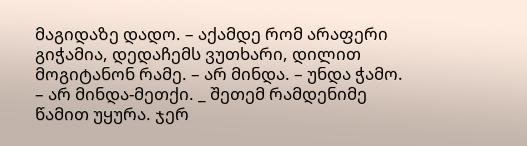მაგიდაზე დადო. – აქამდე რომ არაფერი გიჭამია, დედაჩემს ვუთხარი, დილით მოგიტანონ რამე. – არ მინდა. – უნდა ჭამო. – არ მინდა-მეთქი. _ შეთემ რამდენიმე წამით უყურა. ჯერ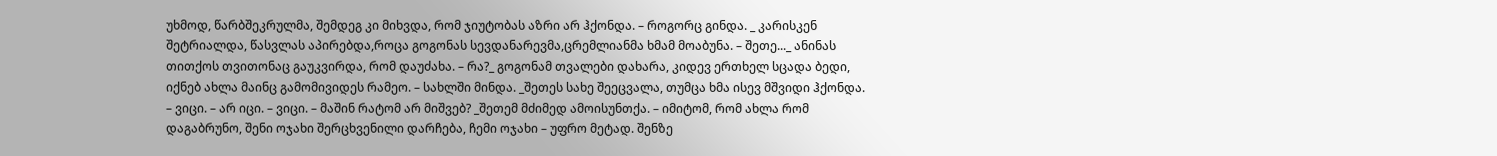უხმოდ, წარბშეკრულმა, შემდეგ კი მიხვდა, რომ ჯიუტობას აზრი არ ჰქონდა. – როგორც გინდა. _ კარისკენ შეტრიალდა, წასვლას აპირებდა,როცა გოგონას სევდანარევმა,ცრემლიანმა ხმამ მოაბუნა. – შეთე..._ ანინას თითქოს თვითონაც გაუკვირდა, რომ დაუძახა. – რა?_ გოგონამ თვალები დახარა, კიდევ ერთხელ სცადა ბედი, იქნებ ახლა მაინც გამომივიდეს რამეო. – სახლში მინდა. _შეთეს სახე შეეცვალა, თუმცა ხმა ისევ მშვიდი ჰქონდა. – ვიცი. – არ იცი. – ვიცი. – მაშინ რატომ არ მიშვებ? _შეთემ მძიმედ ამოისუნთქა. – იმიტომ, რომ ახლა რომ დაგაბრუნო, შენი ოჯახი შერცხვენილი დარჩება, ჩემი ოჯახი – უფრო მეტად. შენზე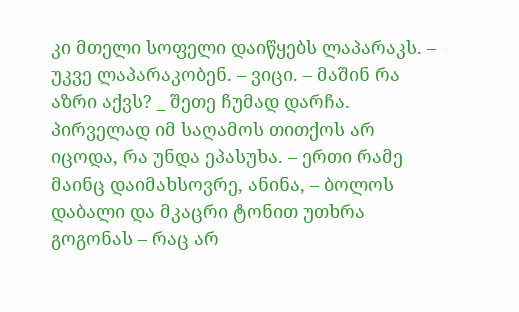კი მთელი სოფელი დაიწყებს ლაპარაკს. – უკვე ლაპარაკობენ. – ვიცი. – მაშინ რა აზრი აქვს? _ შეთე ჩუმად დარჩა. პირველად იმ საღამოს თითქოს არ იცოდა, რა უნდა ეპასუხა. – ერთი რამე მაინც დაიმახსოვრე, ანინა, – ბოლოს დაბალი და მკაცრი ტონით უთხრა გოგონას – რაც არ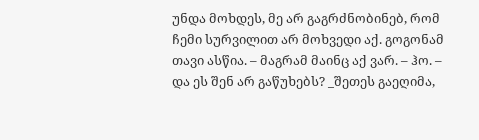უნდა მოხდეს, მე არ გაგრძნობინებ, რომ ჩემი სურვილით არ მოხვედი აქ. გოგონამ თავი ასწია. – მაგრამ მაინც აქ ვარ. – ჰო. – და ეს შენ არ გაწუხებს? _შეთეს გაეღიმა,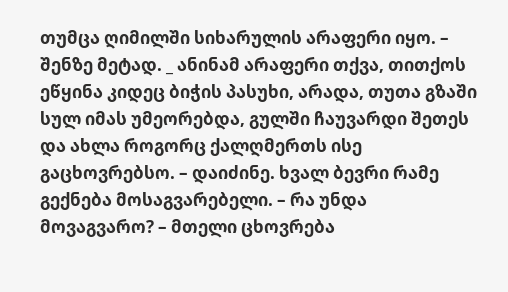თუმცა ღიმილში სიხარულის არაფერი იყო. – შენზე მეტად. _ ანინამ არაფერი თქვა, თითქოს ეწყინა კიდეც ბიჭის პასუხი, არადა, თუთა გზაში სულ იმას უმეორებდა, გულში ჩაუვარდი შეთეს და ახლა როგორც ქალღმერთს ისე გაცხოვრებსო. – დაიძინე. ხვალ ბევრი რამე გექნება მოსაგვარებელი. – რა უნდა მოვაგვარო? – მთელი ცხოვრება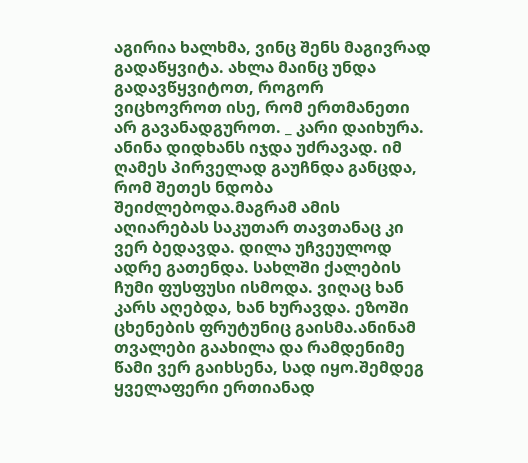აგირია ხალხმა, ვინც შენს მაგივრად გადაწყვიტა. ახლა მაინც უნდა გადავწყვიტოთ, როგორ ვიცხოვროთ ისე, რომ ერთმანეთი არ გავანადგუროთ. _ კარი დაიხურა. ანინა დიდხანს იჯდა უძრავად. იმ ღამეს პირველად გაუჩნდა განცდა, რომ შეთეს ნდობა შეიძლებოდა.მაგრამ ამის აღიარებას საკუთარ თავთანაც კი ვერ ბედავდა. დილა უჩვეულოდ ადრე გათენდა. სახლში ქალების ჩუმი ფუსფუსი ისმოდა. ვიღაც ხან კარს აღებდა, ხან ხურავდა. ეზოში ცხენების ფრუტუნიც გაისმა.ანინამ თვალები გაახილა და რამდენიმე წამი ვერ გაიხსენა, სად იყო.შემდეგ ყველაფერი ერთიანად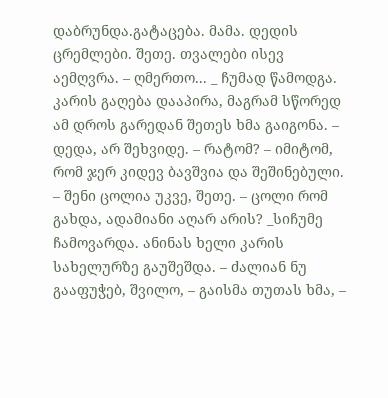დაბრუნდა.გატაცება. მამა. დედის ცრემლები. შეთე. თვალები ისევ აემღვრა. – ღმერთო... _ ჩუმად წამოდგა. კარის გაღება დააპირა, მაგრამ სწორედ ამ დროს გარედან შეთეს ხმა გაიგონა. – დედა, არ შეხვიდე. – რატომ? – იმიტომ, რომ ჯერ კიდევ ბავშვია და შეშინებული. – შენი ცოლია უკვე, შეთე. – ცოლი რომ გახდა, ადამიანი აღარ არის? _სიჩუმე ჩამოვარდა. ანინას ხელი კარის სახელურზე გაუშეშდა. – ძალიან ნუ გააფუჭებ, შვილო, – გაისმა თუთას ხმა, –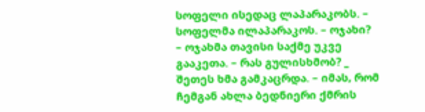სოფელი ისედაც ლაპარაკობს. – სოფელმა ილაპარაკოს. – ოჯახი? – ოჯახმა თავისი საქმე უკვე გააკეთა. – რას გულისხმობ? _ შეთეს ხმა გამკაცრდა. – იმას, რომ ჩემგან ახლა ბედნიერი ქმრის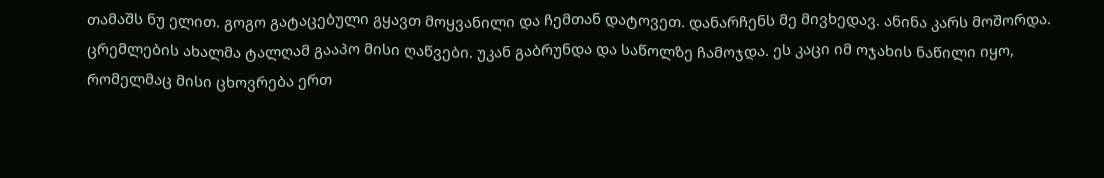თამაშს ნუ ელით. გოგო გატაცებული გყავთ მოყვანილი და ჩემთან დატოვეთ. დანარჩენს მე მივხედავ. ანინა კარს მოშორდა. ცრემლების ახალმა ტალღამ გააპო მისი ღაწვები. უკან გაბრუნდა და საწოლზე ჩამოჯდა. ეს კაცი იმ ოჯახის ნაწილი იყო, რომელმაც მისი ცხოვრება ერთ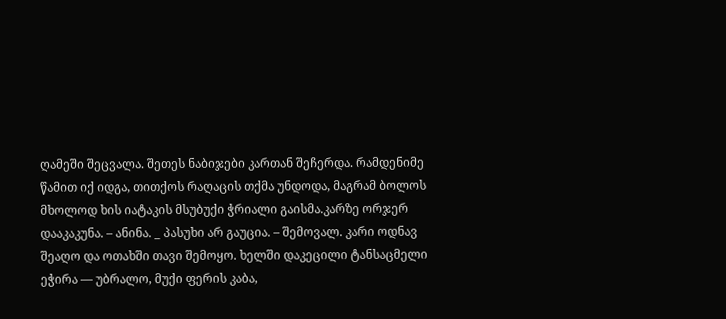ღამეში შეცვალა. შეთეს ნაბიჯები კართან შეჩერდა. რამდენიმე წამით იქ იდგა, თითქოს რაღაცის თქმა უნდოდა, მაგრამ ბოლოს მხოლოდ ხის იატაკის მსუბუქი ჭრიალი გაისმა.კარზე ორჯერ დააკაკუნა. – ანინა. _ პასუხი არ გაუცია. – შემოვალ. კარი ოდნავ შეაღო და ოთახში თავი შემოყო. ხელში დაკეცილი ტანსაცმელი ეჭირა — უბრალო, მუქი ფერის კაბა,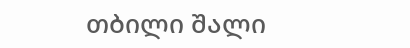თბილი შალი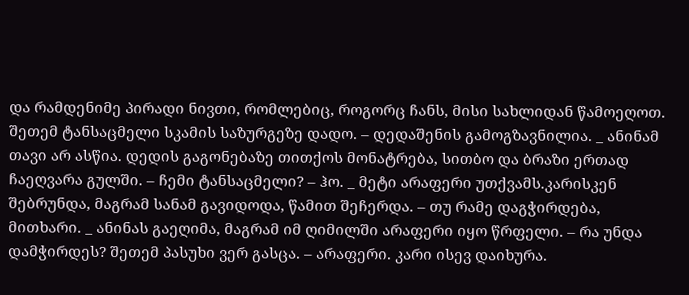და რამდენიმე პირადი ნივთი, რომლებიც, როგორც ჩანს, მისი სახლიდან წამოეღოთ. შეთემ ტანსაცმელი სკამის საზურგეზე დადო. – დედაშენის გამოგზავნილია. _ ანინამ თავი არ ასწია. დედის გაგონებაზე თითქოს მონატრება, სითბო და ბრაზი ერთად ჩაეღვარა გულში. – ჩემი ტანსაცმელი? – ჰო. _ მეტი არაფერი უთქვამს.კარისკენ შებრუნდა, მაგრამ სანამ გავიდოდა, წამით შეჩერდა. – თუ რამე დაგჭირდება, მითხარი. _ ანინას გაეღიმა, მაგრამ იმ ღიმილში არაფერი იყო წრფელი. – რა უნდა დამჭირდეს? შეთემ პასუხი ვერ გასცა. – არაფერი. კარი ისევ დაიხურა.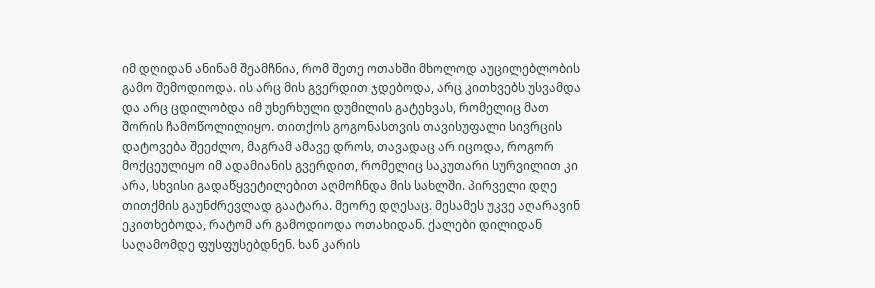იმ დღიდან ანინამ შეამჩნია, რომ შეთე ოთახში მხოლოდ აუცილებლობის გამო შემოდიოდა. ის არც მის გვერდით ჯდებოდა, არც კითხვებს უსვამდა და არც ცდილობდა იმ უხერხული დუმილის გატეხვას, რომელიც მათ შორის ჩამოწოლილიყო. თითქოს გოგონასთვის თავისუფალი სივრცის დატოვება შეეძლო, მაგრამ ამავე დროს, თავადაც არ იცოდა, როგორ მოქცეულიყო იმ ადამიანის გვერდით, რომელიც საკუთარი სურვილით კი არა, სხვისი გადაწყვეტილებით აღმოჩნდა მის სახლში. პირველი დღე თითქმის გაუნძრევლად გაატარა. მეორე დღესაც. მესამეს უკვე აღარავინ ეკითხებოდა, რატომ არ გამოდიოდა ოთახიდან. ქალები დილიდან საღამომდე ფუსფუსებდნენ. ხან კარის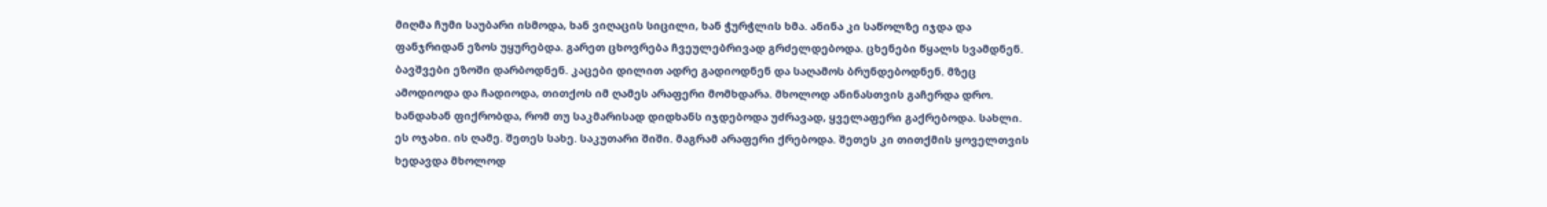მიღმა ჩუმი საუბარი ისმოდა, ხან ვიღაცის სიცილი, ხან ჭურჭლის ხმა. ანინა კი საწოლზე იჯდა და ფანჯრიდან ეზოს უყურებდა. გარეთ ცხოვრება ჩვეულებრივად გრძელდებოდა. ცხენები წყალს სვამდნენ. ბავშვები ეზოში დარბოდნენ. კაცები დილით ადრე გადიოდნენ და საღამოს ბრუნდებოდნენ. მზეც ამოდიოდა და ჩადიოდა, თითქოს იმ ღამეს არაფერი მომხდარა. მხოლოდ ანინასთვის გაჩერდა დრო. ხანდახან ფიქრობდა, რომ თუ საკმარისად დიდხანს იჯდებოდა უძრავად, ყველაფერი გაქრებოდა. სახლი. ეს ოჯახი. ის ღამე. შეთეს სახე. საკუთარი შიში. მაგრამ არაფერი ქრებოდა. შეთეს კი თითქმის ყოველთვის ხედავდა მხოლოდ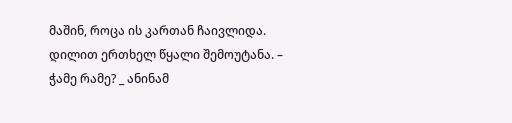მაშინ, როცა ის კართან ჩაივლიდა. დილით ერთხელ წყალი შემოუტანა. – ჭამე რამე? _ ანინამ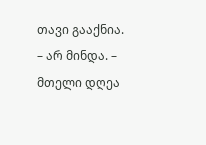თავი გააქნია. – არ მინდა. – მთელი დღეა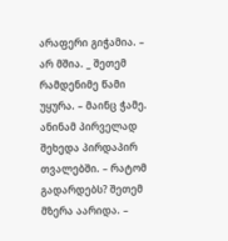არაფერი გიჭამია. – არ მშია. _ შეთემ რამდენიმე წამი უყურა. – მაინც ჭამე. ანინამ პირველად შეხედა პირდაპირ თვალებში. – რატომ გადარდებს? შეთემ მზერა აარიდა. –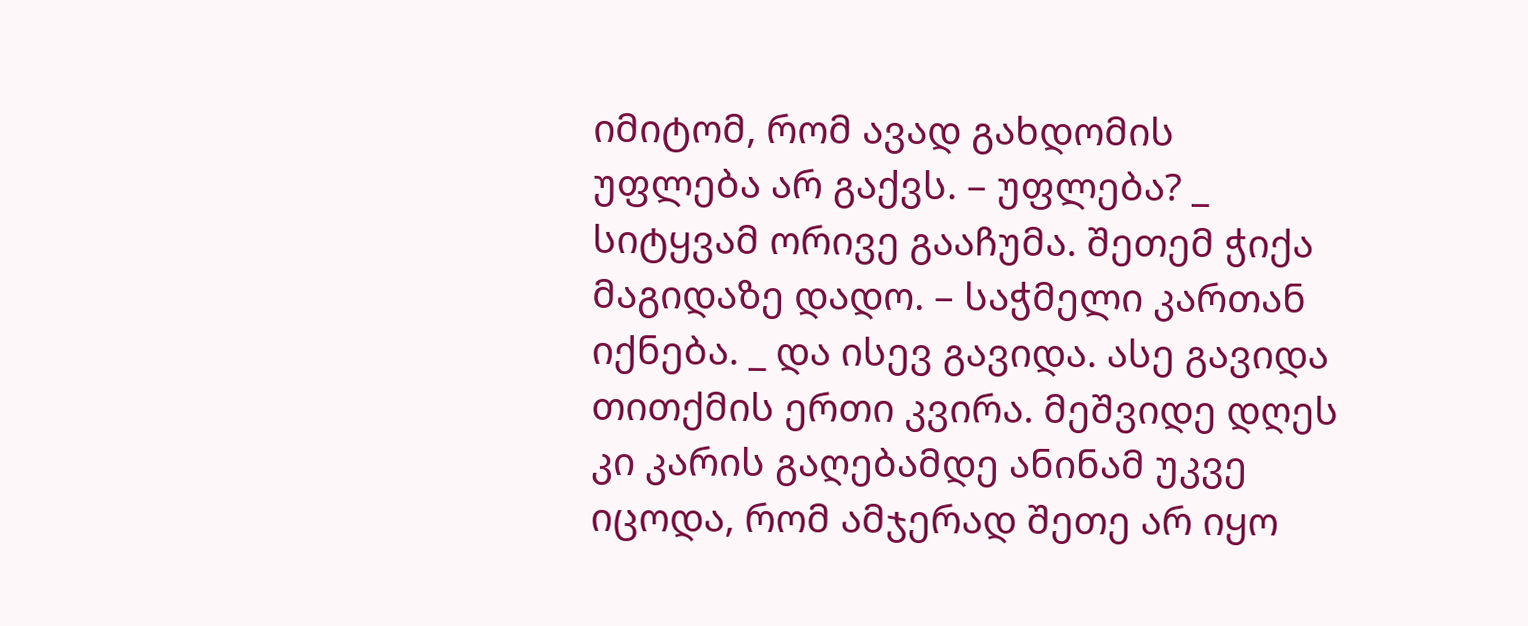იმიტომ, რომ ავად გახდომის უფლება არ გაქვს. – უფლება? _ სიტყვამ ორივე გააჩუმა. შეთემ ჭიქა მაგიდაზე დადო. – საჭმელი კართან იქნება. _ და ისევ გავიდა. ასე გავიდა თითქმის ერთი კვირა. მეშვიდე დღეს კი კარის გაღებამდე ანინამ უკვე იცოდა, რომ ამჯერად შეთე არ იყო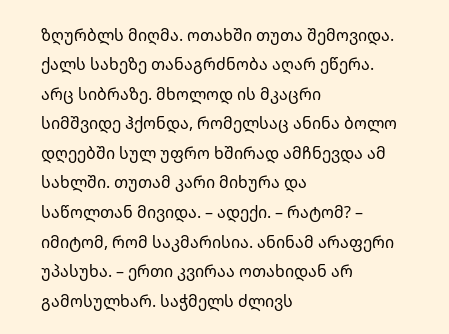ზღურბლს მიღმა. ოთახში თუთა შემოვიდა. ქალს სახეზე თანაგრძნობა აღარ ეწერა. არც სიბრაზე. მხოლოდ ის მკაცრი სიმშვიდე ჰქონდა, რომელსაც ანინა ბოლო დღეებში სულ უფრო ხშირად ამჩნევდა ამ სახლში. თუთამ კარი მიხურა და საწოლთან მივიდა. – ადექი. – რატომ? – იმიტომ, რომ საკმარისია. ანინამ არაფერი უპასუხა. – ერთი კვირაა ოთახიდან არ გამოსულხარ. საჭმელს ძლივს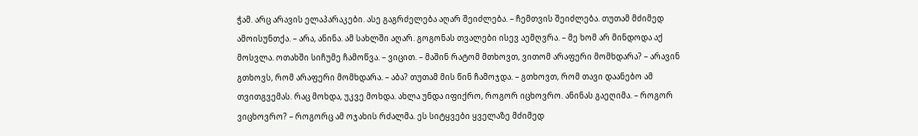ჭამ. არც არავის ელაპარაკები. ასე გაგრძელება აღარ შეიძლება. – ჩემთვის შეიძლება. თუთამ მძიმედ ამოისუნთქა. – არა, ანინა. ამ სახლში აღარ. გოგონას თვალები ისევ აემღვრა. – მე ხომ არ მინდოდა აქ მოსვლა. ოთახში სიჩუმე ჩამოწვა. – ვიცით. – მაშინ რატომ მთხოვთ, ვითომ არაფერი მომხდარა? – არავინ გთხოვს, რომ არაფერი მომხდარა. – აბა? თუთამ მის წინ ჩამოჯდა. – გთხოვთ, რომ თავი დაანებო ამ თვითგვემას. რაც მოხდა, უკვე მოხდა. ახლა უნდა იფიქრო, როგორ იცხოვრო. ანინას გაეღიმა. – როგორ ვიცხოვრო? – როგორც ამ ოჯახის რძალმა. ეს სიტყვები ყველაზე მძიმედ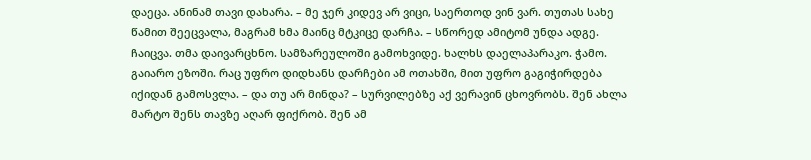დაეცა. ანინამ თავი დახარა. – მე ჯერ კიდევ არ ვიცი, საერთოდ ვინ ვარ. თუთას სახე წამით შეეცვალა, მაგრამ ხმა მაინც მტკიცე დარჩა. – სწორედ ამიტომ უნდა ადგე. ჩაიცვა. თმა დაივარცხნო. სამზარეულოში გამოხვიდე. ხალხს დაელაპარაკო. ჭამო. გაიარო ეზოში. რაც უფრო დიდხანს დარჩები ამ ოთახში, მით უფრო გაგიჭირდება იქიდან გამოსვლა. – და თუ არ მინდა? – სურვილებზე აქ ვერავინ ცხოვრობს. შენ ახლა მარტო შენს თავზე აღარ ფიქრობ. შენ ამ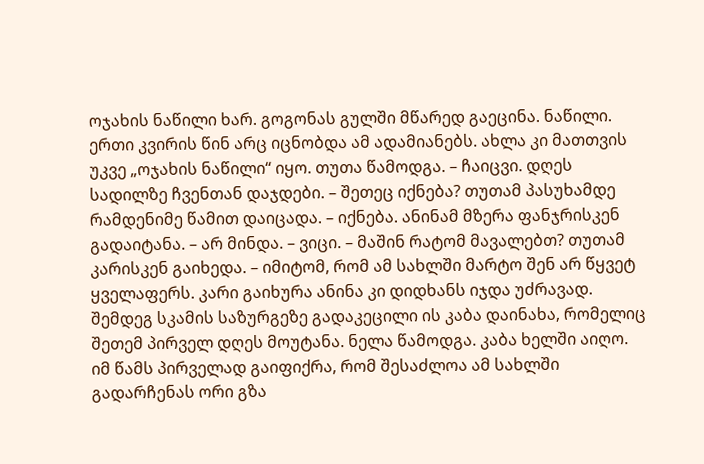ოჯახის ნაწილი ხარ. გოგონას გულში მწარედ გაეცინა. ნაწილი. ერთი კვირის წინ არც იცნობდა ამ ადამიანებს. ახლა კი მათთვის უკვე „ოჯახის ნაწილი“ იყო. თუთა წამოდგა. – ჩაიცვი. დღეს სადილზე ჩვენთან დაჯდები. – შეთეც იქნება? თუთამ პასუხამდე რამდენიმე წამით დაიცადა. – იქნება. ანინამ მზერა ფანჯრისკენ გადაიტანა. – არ მინდა. – ვიცი. – მაშინ რატომ მავალებთ? თუთამ კარისკენ გაიხედა. – იმიტომ, რომ ამ სახლში მარტო შენ არ წყვეტ ყველაფერს. კარი გაიხურა ანინა კი დიდხანს იჯდა უძრავად. შემდეგ სკამის საზურგეზე გადაკეცილი ის კაბა დაინახა, რომელიც შეთემ პირველ დღეს მოუტანა. ნელა წამოდგა. კაბა ხელში აიღო. იმ წამს პირველად გაიფიქრა, რომ შესაძლოა ამ სახლში გადარჩენას ორი გზა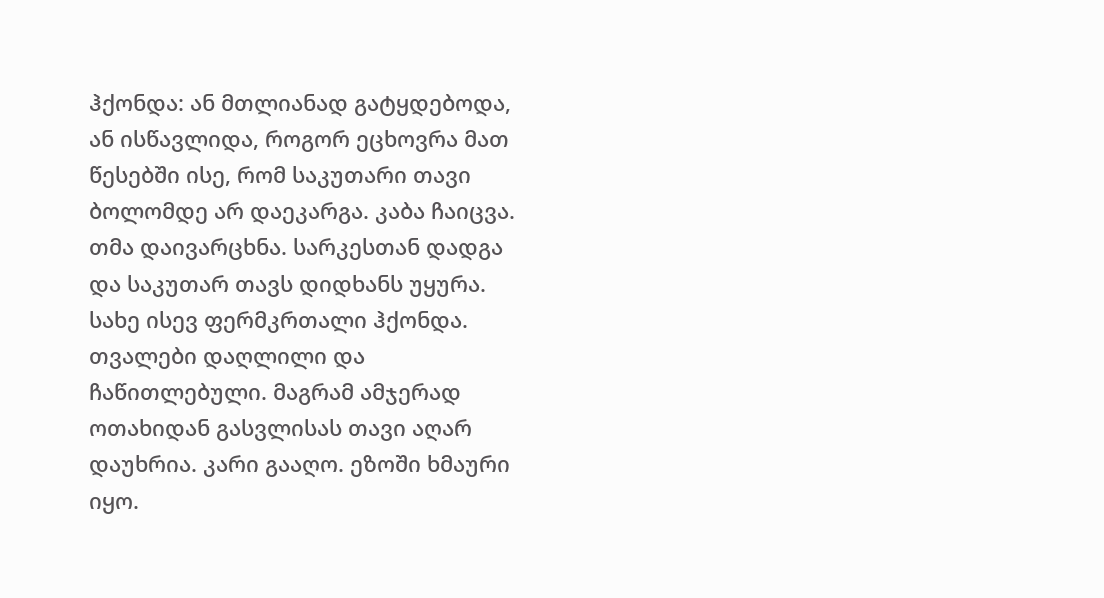ჰქონდა: ან მთლიანად გატყდებოდა, ან ისწავლიდა, როგორ ეცხოვრა მათ წესებში ისე, რომ საკუთარი თავი ბოლომდე არ დაეკარგა. კაბა ჩაიცვა. თმა დაივარცხნა. სარკესთან დადგა და საკუთარ თავს დიდხანს უყურა. სახე ისევ ფერმკრთალი ჰქონდა. თვალები დაღლილი და ჩაწითლებული. მაგრამ ამჯერად ოთახიდან გასვლისას თავი აღარ დაუხრია. კარი გააღო. ეზოში ხმაური იყო.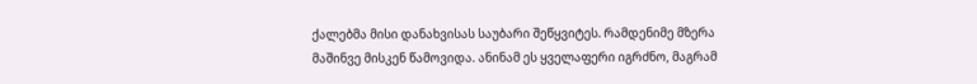ქალებმა მისი დანახვისას საუბარი შეწყვიტეს. რამდენიმე მზერა მაშინვე მისკენ წამოვიდა. ანინამ ეს ყველაფერი იგრძნო, მაგრამ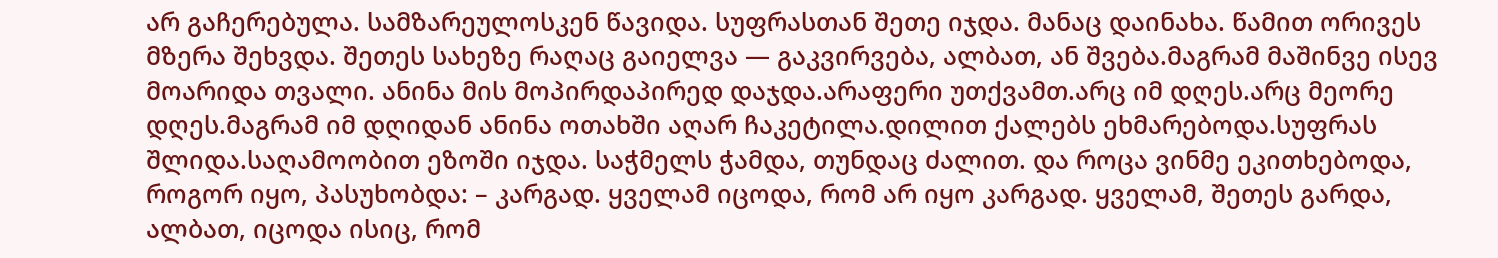არ გაჩერებულა. სამზარეულოსკენ წავიდა. სუფრასთან შეთე იჯდა. მანაც დაინახა. წამით ორივეს მზერა შეხვდა. შეთეს სახეზე რაღაც გაიელვა — გაკვირვება, ალბათ, ან შვება.მაგრამ მაშინვე ისევ მოარიდა თვალი. ანინა მის მოპირდაპირედ დაჯდა.არაფერი უთქვამთ.არც იმ დღეს.არც მეორე დღეს.მაგრამ იმ დღიდან ანინა ოთახში აღარ ჩაკეტილა.დილით ქალებს ეხმარებოდა.სუფრას შლიდა.საღამოობით ეზოში იჯდა. საჭმელს ჭამდა, თუნდაც ძალით. და როცა ვინმე ეკითხებოდა, როგორ იყო, პასუხობდა: – კარგად. ყველამ იცოდა, რომ არ იყო კარგად. ყველამ, შეთეს გარდა, ალბათ, იცოდა ისიც, რომ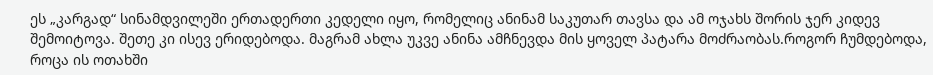ეს „კარგად“ სინამდვილეში ერთადერთი კედელი იყო, რომელიც ანინამ საკუთარ თავსა და ამ ოჯახს შორის ჯერ კიდევ შემოიტოვა. შეთე კი ისევ ერიდებოდა. მაგრამ ახლა უკვე ანინა ამჩნევდა მის ყოველ პატარა მოძრაობას.როგორ ჩუმდებოდა, როცა ის ოთახში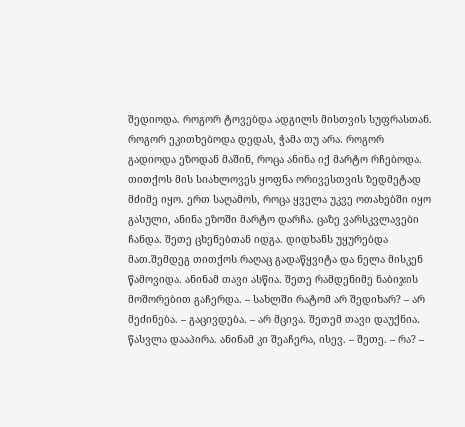შედიოდა. როგორ ტოვებდა ადგილს მისთვის სუფრასთან. როგორ ეკითხებოდა დედას, ჭამა თუ არა. როგორ გადიოდა ეზოდან მაშინ, როცა ანინა იქ მარტო რჩებოდა. თითქოს მის სიახლოვეს ყოფნა ორივესთვის ზედმეტად მძიმე იყო. ერთ საღამოს, როცა ყველა უკვე ოთახებში იყო გასული, ანინა ეზოში მარტო დარჩა. ცაზე ვარსკვლავები ჩანდა. შეთე ცხენებთან იდგა. დიდხანს უყურებდა მათ.შემდეგ თითქოს რაღაც გადაწყვიტა და ნელა მისკენ წამოვიდა. ანინამ თავი ასწია. შეთე რამდენიმე ნაბიჯის მოშორებით გაჩერდა. – სახლში რატომ არ შედიხარ? – არ მეძინება. – გაცივდება. – არ მცივა. შეთემ თავი დაუქნია. წასვლა დააპირა. ანინამ კი შეაჩერა, ისევ. – შეთე. – რა? –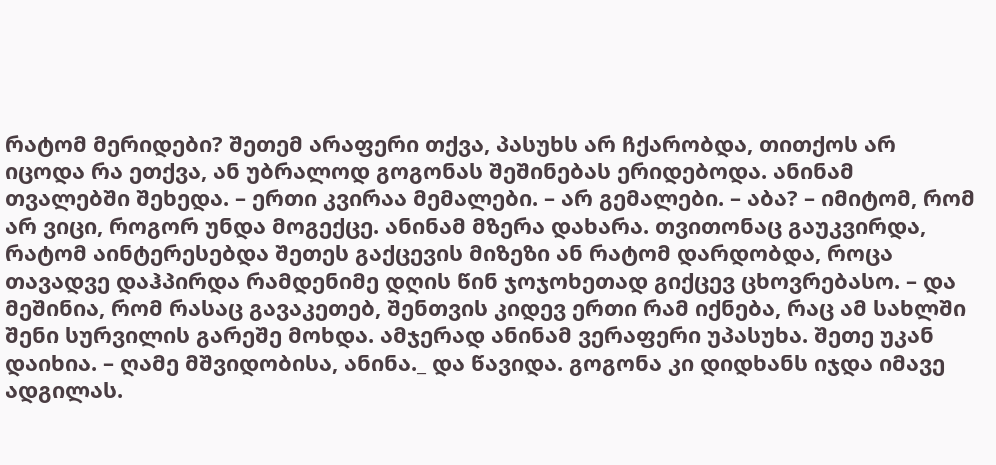რატომ მერიდები? შეთემ არაფერი თქვა, პასუხს არ ჩქარობდა, თითქოს არ იცოდა რა ეთქვა, ან უბრალოდ გოგონას შეშინებას ერიდებოდა. ანინამ თვალებში შეხედა. – ერთი კვირაა მემალები. – არ გემალები. – აბა? – იმიტომ, რომ არ ვიცი, როგორ უნდა მოგექცე. ანინამ მზერა დახარა. თვითონაც გაუკვირდა, რატომ აინტერესებდა შეთეს გაქცევის მიზეზი ან რატომ დარდობდა, როცა თავადვე დაჰპირდა რამდენიმე დღის წინ ჯოჯოხეთად გიქცევ ცხოვრებასო. – და მეშინია, რომ რასაც გავაკეთებ, შენთვის კიდევ ერთი რამ იქნება, რაც ამ სახლში შენი სურვილის გარეშე მოხდა. ამჯერად ანინამ ვერაფერი უპასუხა. შეთე უკან დაიხია. – ღამე მშვიდობისა, ანინა._ და წავიდა. გოგონა კი დიდხანს იჯდა იმავე ადგილას.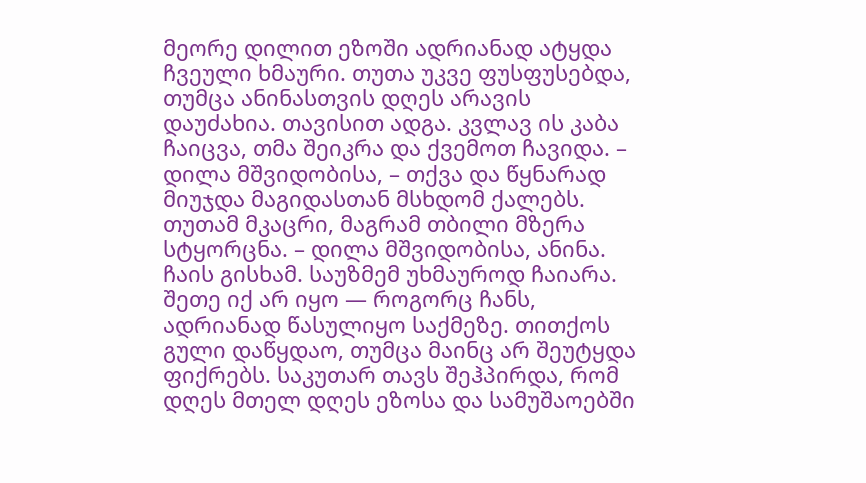მეორე დილით ეზოში ადრიანად ატყდა ჩვეული ხმაური. თუთა უკვე ფუსფუსებდა, თუმცა ანინასთვის დღეს არავის დაუძახია. თავისით ადგა. კვლავ ის კაბა ჩაიცვა, თმა შეიკრა და ქვემოთ ჩავიდა. – დილა მშვიდობისა, – თქვა და წყნარად მიუჯდა მაგიდასთან მსხდომ ქალებს. თუთამ მკაცრი, მაგრამ თბილი მზერა სტყორცნა. – დილა მშვიდობისა, ანინა. ჩაის გისხამ. საუზმემ უხმაუროდ ჩაიარა. შეთე იქ არ იყო — როგორც ჩანს, ადრიანად წასულიყო საქმეზე. თითქოს გული დაწყდაო, თუმცა მაინც არ შეუტყდა ფიქრებს. საკუთარ თავს შეჰპირდა, რომ დღეს მთელ დღეს ეზოსა და სამუშაოებში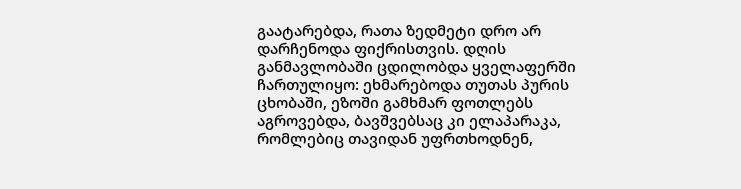გაატარებდა, რათა ზედმეტი დრო არ დარჩენოდა ფიქრისთვის. დღის განმავლობაში ცდილობდა ყველაფერში ჩართულიყო: ეხმარებოდა თუთას პურის ცხობაში, ეზოში გამხმარ ფოთლებს აგროვებდა, ბავშვებსაც კი ელაპარაკა, რომლებიც თავიდან უფრთხოდნენ,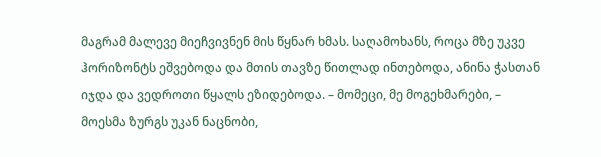მაგრამ მალევე მიეჩვივნენ მის წყნარ ხმას. საღამოხანს, როცა მზე უკვე ჰორიზონტს ეშვებოდა და მთის თავზე წითლად ინთებოდა, ანინა ჭასთან იჯდა და ვედროთი წყალს ეზიდებოდა. – მომეცი, მე მოგეხმარები, – მოესმა ზურგს უკან ნაცნობი,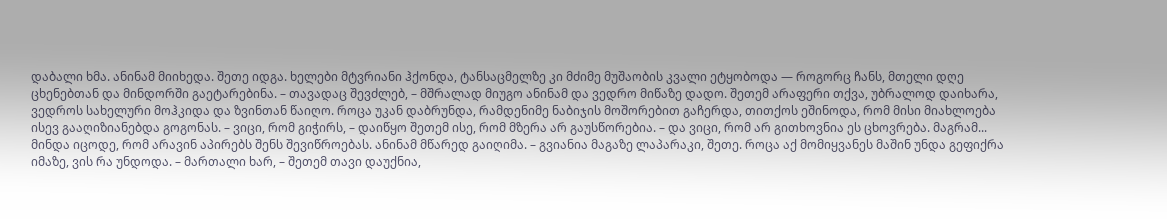დაბალი ხმა. ანინამ მიიხედა. შეთე იდგა. ხელები მტვრიანი ჰქონდა, ტანსაცმელზე კი მძიმე მუშაობის კვალი ეტყობოდა — როგორც ჩანს, მთელი დღე ცხენებთან და მინდორში გაეტარებინა. – თავადაც შევძლებ, – მშრალად მიუგო ანინამ და ვედრო მიწაზე დადო. შეთემ არაფერი თქვა, უბრალოდ დაიხარა, ვედროს სახელური მოჰკიდა და ზვინთან წაიღო. როცა უკან დაბრუნდა, რამდენიმე ნაბიჯის მოშორებით გაჩერდა, თითქოს ეშინოდა, რომ მისი მიახლოება ისევ გააღიზიანებდა გოგონას. – ვიცი, რომ გიჭირს, – დაიწყო შეთემ ისე, რომ მზერა არ გაუსწორებია. – და ვიცი, რომ არ გითხოვნია ეს ცხოვრება. მაგრამ... მინდა იცოდე, რომ არავინ აპირებს შენს შევიწროებას. ანინამ მწარედ გაიღიმა. – გვიანია მაგაზე ლაპარაკი, შეთე. როცა აქ მომიყვანეს მაშინ უნდა გეფიქრა იმაზე, ვის რა უნდოდა. – მართალი ხარ, – შეთემ თავი დაუქნია,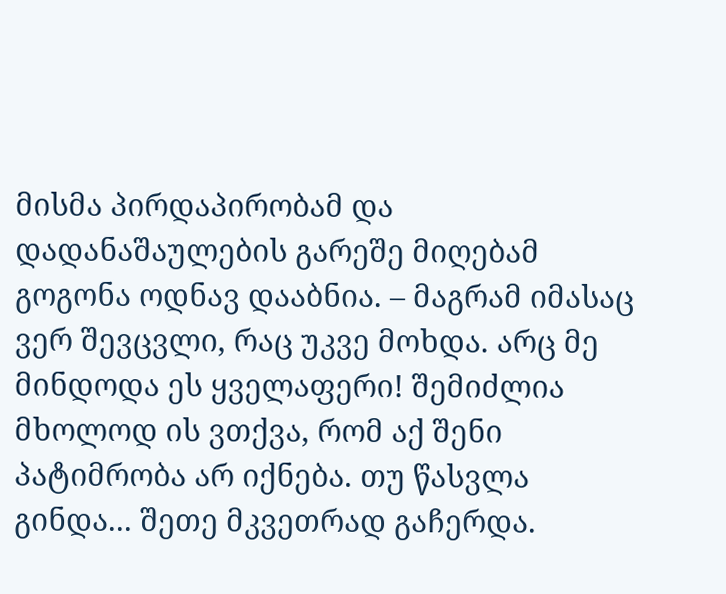მისმა პირდაპირობამ და დადანაშაულების გარეშე მიღებამ გოგონა ოდნავ დააბნია. – მაგრამ იმასაც ვერ შევცვლი, რაც უკვე მოხდა. არც მე მინდოდა ეს ყველაფერი! შემიძლია მხოლოდ ის ვთქვა, რომ აქ შენი პატიმრობა არ იქნება. თუ წასვლა გინდა... შეთე მკვეთრად გაჩერდა.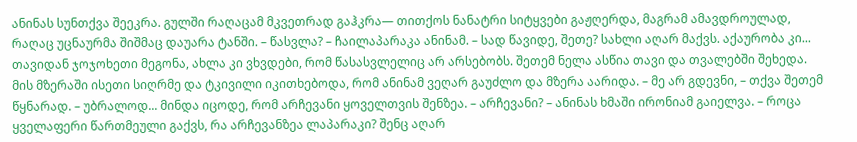ანინას სუნთქვა შეეკრა. გულში რაღაცამ მკვეთრად გაჰკრა— თითქოს ნანატრი სიტყვები გაჟღერდა, მაგრამ ამავდროულად, რაღაც უცნაურმა შიშმაც დაუარა ტანში. – წასვლა? – ჩაილაპარაკა ანინამ. – სად წავიდე, შეთე? სახლი აღარ მაქვს. აქაურობა კი... თავიდან ჯოჯოხეთი მეგონა, ახლა კი ვხვდები, რომ წასასვლელიც არ არსებობს. შეთემ ნელა ასწია თავი და თვალებში შეხედა. მის მზერაში ისეთი სიღრმე და ტკივილი იკითხებოდა, რომ ანინამ ვეღარ გაუძლო და მზერა აარიდა. – მე არ გდევნი, – თქვა შეთემ წყნარად. – უბრალოდ... მინდა იცოდე, რომ არჩევანი ყოველთვის შენზეა. – არჩევანი? – ანინას ხმაში ირონიამ გაიელვა. – როცა ყველაფერი წართმეული გაქვს, რა არჩევანზეა ლაპარაკი? შენც აღარ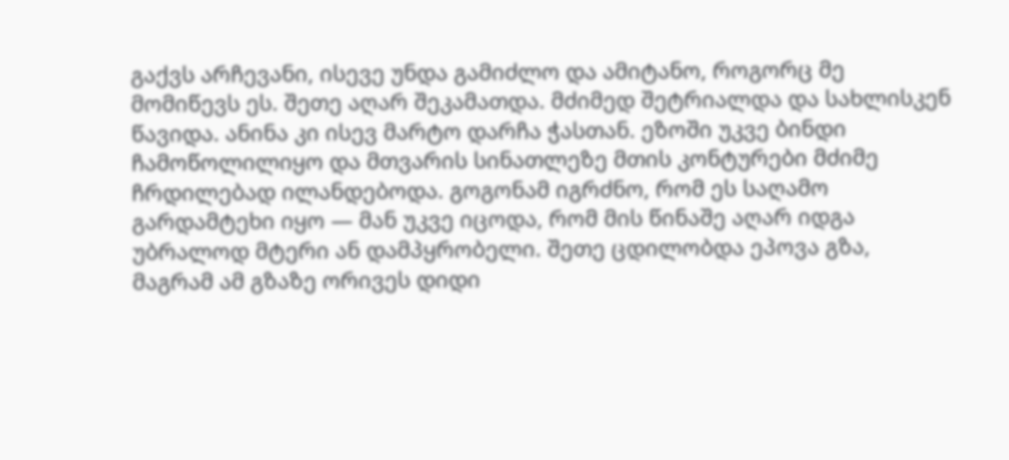გაქვს არჩევანი, ისევე უნდა გამიძლო და ამიტანო, როგორც მე მომიწევს ეს. შეთე აღარ შეკამათდა. მძიმედ შეტრიალდა და სახლისკენ წავიდა. ანინა კი ისევ მარტო დარჩა ჭასთან. ეზოში უკვე ბინდი ჩამოწოლილიყო და მთვარის სინათლეზე მთის კონტურები მძიმე ჩრდილებად ილანდებოდა. გოგონამ იგრძნო, რომ ეს საღამო გარდამტეხი იყო — მან უკვე იცოდა, რომ მის წინაშე აღარ იდგა უბრალოდ მტერი ან დამპყრობელი. შეთე ცდილობდა ეპოვა გზა, მაგრამ ამ გზაზე ორივეს დიდი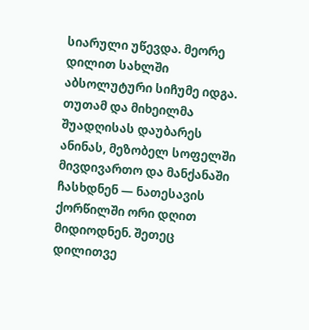სიარული უწევდა. მეორე დილით სახლში აბსოლუტური სიჩუმე იდგა. თუთამ და მიხეილმა შუადღისას დაუბარეს ანინას, მეზობელ სოფელში მივდივართო და მანქანაში ჩასხდნენ — ნათესავის ქორწილში ორი დღით მიდიოდნენ. შეთეც დილითვე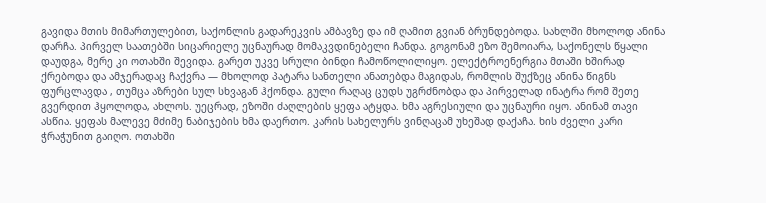გავიდა მთის მიმართულებით, საქონლის გადარეკვის ამბავზე და იმ ღამით გვიან ბრუნდებოდა. სახლში მხოლოდ ანინა დარჩა. პირველ საათებში სიცარიელე უცნაურად მომაკვდინებელი ჩანდა. გოგონამ ეზო შემოიარა, საქონელს წყალი დაუდგა, მერე კი ოთახში შევიდა. გარეთ უკვე სრული ბინდი ჩამოწოლილიყო. ელექტროენერგია მთაში ხშირად ქრებოდა და ამჯერადაც ჩაქვრა — მხოლოდ პატარა სანთელი ანათებდა მაგიდას, რომლის შუქზეც ანინა წიგნს ფურცლავდა , თუმცა აზრები სულ სხვაგან ჰქონდა. გული რაღაც ცუდს უგრძნობდა და პირველად ინატრა რომ შეთე გვერდით ჰყოლოდა, ახლოს. უეცრად, ეზოში ძაღლების ყეფა ატყდა. ხმა აგრესიული და უცნაური იყო. ანინამ თავი ასწია. ყეფას მალევე მძიმე ნაბიჯების ხმა დაერთო. კარის სახელურს ვინღაცამ უხეშად დაქაჩა. ხის ძველი კარი ჭრაჭუნით გაიღო. ოთახში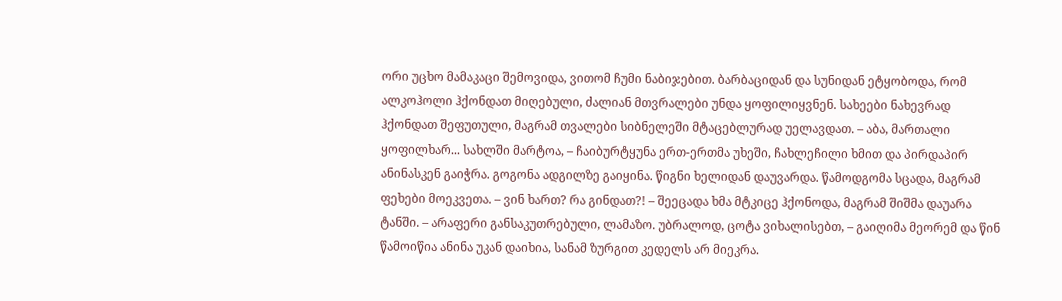ორი უცხო მამაკაცი შემოვიდა, ვითომ ჩუმი ნაბიჯებით. ბარბაციდან და სუნიდან ეტყობოდა, რომ ალკოჰოლი ჰქონდათ მიღებული, ძალიან მთვრალები უნდა ყოფილიყვნენ. სახეები ნახევრად ჰქონდათ შეფუთული, მაგრამ თვალები სიბნელეში მტაცებლურად უელავდათ. – აბა, მართალი ყოფილხარ... სახლში მარტოა, – ჩაიბურტყუნა ერთ-ერთმა უხეში, ჩახლეჩილი ხმით და პირდაპირ ანინასკენ გაიჭრა. გოგონა ადგილზე გაიყინა. წიგნი ხელიდან დაუვარდა. წამოდგომა სცადა, მაგრამ ფეხები მოეკვეთა. – ვინ ხართ? რა გინდათ?! – შეეცადა ხმა მტკიცე ჰქონოდა, მაგრამ შიშმა დაუარა ტანში. – არაფერი განსაკუთრებული, ლამაზო. უბრალოდ, ცოტა ვიხალისებთ, – გაიღიმა მეორემ და წინ წამოიწია ანინა უკან დაიხია, სანამ ზურგით კედელს არ მიეკრა.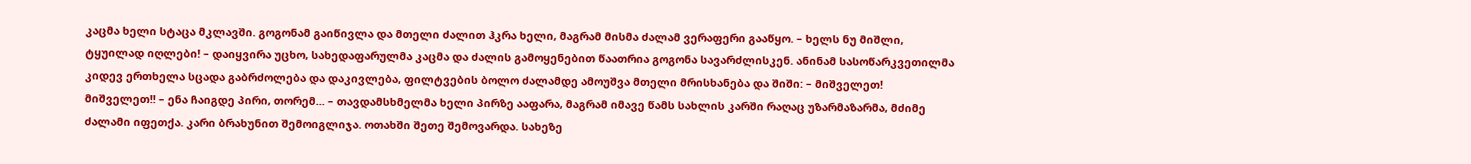კაცმა ხელი სტაცა მკლავში. გოგონამ გაიწივლა და მთელი ძალით ჰკრა ხელი, მაგრამ მისმა ძალამ ვერაფერი გააწყო. – ხელს ნუ მიშლი, ტყუილად იღლები! – დაიყვირა უცხო, სახედაფარულმა კაცმა და ძალის გამოყენებით წაათრია გოგონა სავარძლისკენ. ანინამ სასოწარკვეთილმა კიდევ ერთხელა სცადა გაბრძოლება და დაკივლება, ფილტვების ბოლო ძალამდე ამოუშვა მთელი მრისხანება და შიში: – მიშველეთ! მიშველეთ!! – ენა ჩაიგდე პირი, თორემ... – თავდამსხმელმა ხელი პირზე ააფარა, მაგრამ იმავე წამს სახლის კარში რაღაც უზარმაზარმა, მძიმე ძალამი იფეთქა. კარი ბრახუნით შემოიგლიჯა. ოთახში შეთე შემოვარდა. სახეზე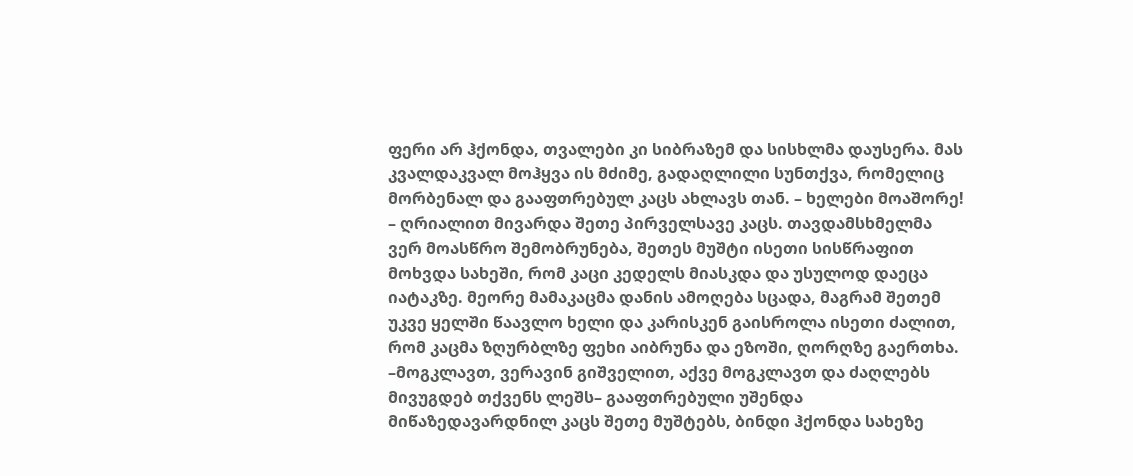ფერი არ ჰქონდა, თვალები კი სიბრაზემ და სისხლმა დაუსერა. მას კვალდაკვალ მოჰყვა ის მძიმე, გადაღლილი სუნთქვა, რომელიც მორბენალ და გააფთრებულ კაცს ახლავს თან. – ხელები მოაშორე! – ღრიალით მივარდა შეთე პირველსავე კაცს. თავდამსხმელმა ვერ მოასწრო შემობრუნება, შეთეს მუშტი ისეთი სისწრაფით მოხვდა სახეში, რომ კაცი კედელს მიასკდა და უსულოდ დაეცა იატაკზე. მეორე მამაკაცმა დანის ამოღება სცადა, მაგრამ შეთემ უკვე ყელში წაავლო ხელი და კარისკენ გაისროლა ისეთი ძალით, რომ კაცმა ზღურბლზე ფეხი აიბრუნა და ეზოში, ღორღზე გაერთხა. –მოგკლავთ, ვერავინ გიშველით, აქვე მოგკლავთ და ძაღლებს მივუგდებ თქვენს ლეშს– გააფთრებული უშენდა მიწაზედავარდნილ კაცს შეთე მუშტებს, ბინდი ჰქონდა სახეზე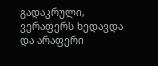გადაკრული, ვერაფერს ხედავდა და არაფერი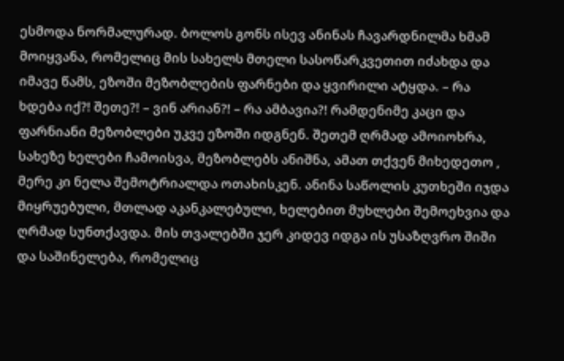ესმოდა ნორმალურად. ბოლოს გონს ისევ ანინას ჩავარდნილმა ხმამ მოიყვანა, რომელიც მის სახელს მთელი სასოწარკვეთით იძახდა და იმავე წამს, ეზოში მეზობლების ფარნები და ყვირილი ატყდა. – რა ხდება იქ?! შეთე?! – ვინ არიან?! – რა ამბავია?! რამდენიმე კაცი და ფარნიანი მეზობლები უკვე ეზოში იდგნენ. შეთემ ღრმად ამოიოხრა, სახეზე ხელები ჩამოისვა, მეზობლებს ანიშნა, ამათ თქვენ მიხედეთო , მერე კი ნელა შემოტრიალდა ოთახისკენ. ანინა საწოლის კუთხეში იჯდა მიყრუებული, მთლად აკანკალებული, ხელებით მუხლები შემოეხვია და ღრმად სუნთქავდა. მის თვალებში ჯერ კიდევ იდგა ის უსაზღვრო შიში და საშინელება, რომელიც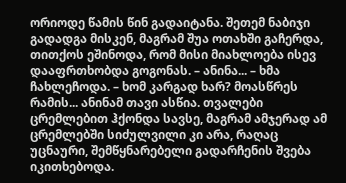ორიოდე წამის წინ გადაიტანა. შეთემ ნაბიჯი გადადგა მისკენ, მაგრამ შუა ოთახში გაჩერდა, თითქოს ეშინოდა, რომ მისი მიახლოება ისევ დააფრთხობდა გოგონას. – ანინა... – ხმა ჩახლეჩოდა. – ხომ კარგად ხარ? მოასწრეს რამის... ანინამ თავი ასწია. თვალები ცრემლებით ჰქონდა სავსე, მაგრამ ამჯერად ამ ცრემლებში სიძულვილი კი არა, რაღაც უცნაური, შემწყნარებელი გადარჩენის შვება იკითხებოდა.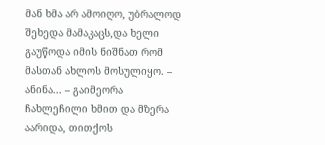მან ხმა არ ამოიღო, უბრალოდ შეხედა მამაკაცს,და ხელი გაუწოდა იმის ნიშნათ რომ მასთან ახლოს მოსულიყო. – ანინა... – გაიმეორა ჩახლეჩილი ხმით და მზერა აარიდა, თითქოს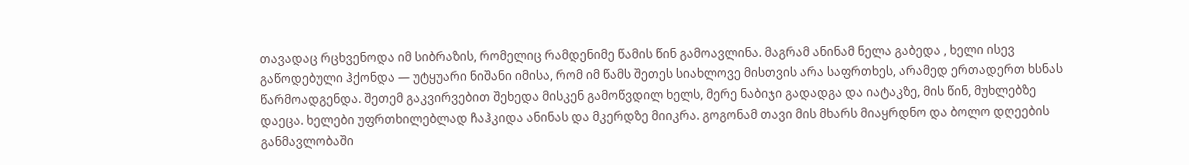თავადაც რცხვენოდა იმ სიბრაზის, რომელიც რამდენიმე წამის წინ გამოავლინა. მაგრამ ანინამ ნელა გაბედა , ხელი ისევ გაწოდებული ჰქონდა — უტყუარი ნიშანი იმისა, რომ იმ წამს შეთეს სიახლოვე მისთვის არა საფრთხეს, არამედ ერთადერთ ხსნას წარმოადგენდა. შეთემ გაკვირვებით შეხედა მისკენ გამოწვდილ ხელს, მერე ნაბიჯი გადადგა და იატაკზე, მის წინ, მუხლებზე დაეცა. ხელები უფრთხილებლად ჩაჰკიდა ანინას და მკერდზე მიიკრა. გოგონამ თავი მის მხარს მიაყრდნო და ბოლო დღეების განმავლობაში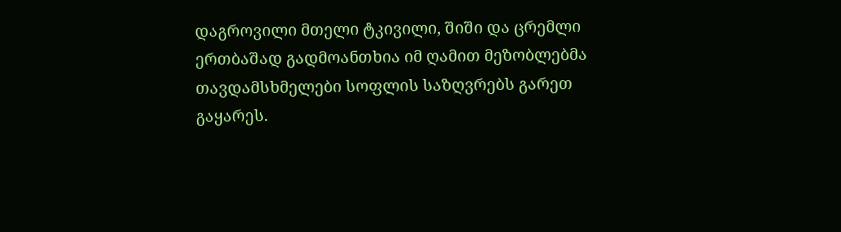დაგროვილი მთელი ტკივილი, შიში და ცრემლი ერთბაშად გადმოანთხია იმ ღამით მეზობლებმა თავდამსხმელები სოფლის საზღვრებს გარეთ გაყარეს.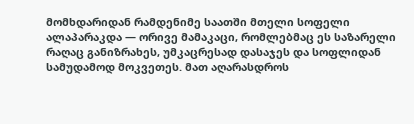მომხდარიდან რამდენიმე საათში მთელი სოფელი ალაპარაკდა — ორივე მამაკაცი, რომლებმაც ეს საზარელი რაღაც განიზრახეს, უმკაცრესად დასაჯეს და სოფლიდან სამუდამოდ მოკვეთეს. მათ აღარასდროს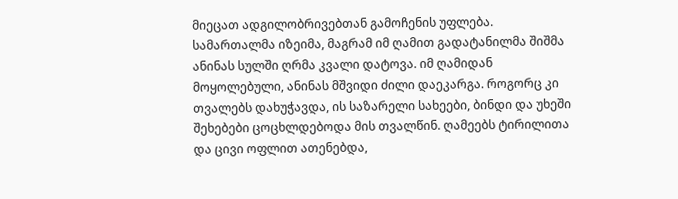მიეცათ ადგილობრივებთან გამოჩენის უფლება. სამართალმა იზეიმა, მაგრამ იმ ღამით გადატანილმა შიშმა ანინას სულში ღრმა კვალი დატოვა. იმ ღამიდან მოყოლებული, ანინას მშვიდი ძილი დაეკარგა. როგორც კი თვალებს დახუჭავდა, ის საზარელი სახეები, ბინდი და უხეში შეხებები ცოცხლდებოდა მის თვალწინ. ღამეებს ტირილითა და ცივი ოფლით ათენებდა,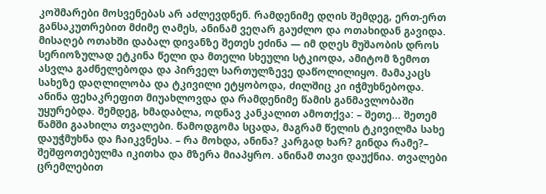კოშმარები მოსვენებას არ აძლევდნენ. რამდენიმე დღის შემდეგ, ერთ-ერთ განსაკუთრებით მძიმე ღამეს, ანინამ ვეღარ გაუძლო და ოთახიდან გავიდა. მისაღებ ოთახში დაბალ დივანზე შეთეს ეძინა — იმ დღეს მუშაობის დროს სერიოზულად ეტკინა წელი და მთელი სხეული სტკიოდა, ამიტომ ზემოთ ასვლა გაძნელებოდა და პირველ სართულზევე დაწოლილიყო. მამაკაცს სახეზე დაღლილობა და ტკივილი ეტყობოდა, ძილშიც კი იჭმუხნებოდა. ანინა ფეხაკრეფით მიუახლოვდა და რამდენიმე წამის განმავლობაში უყურებდა. შემდეგ, ხმადაბლა, ოდნავ კანკალით ამოთქვა: – შეთე... შეთემ წამში გაახილა თვალები. წამოდგომა სცადა, მაგრამ წელის ტკივილმა სახე დაუჭმუხნა და ჩაიკვნესა. – რა მოხდა, ანინა? კარგად ხარ? გინდა რამე?– შეშფოთებულმა იკითხა და მზერა მიაპყრო. ანინამ თავი დაუქნია. თვალები ცრემლებით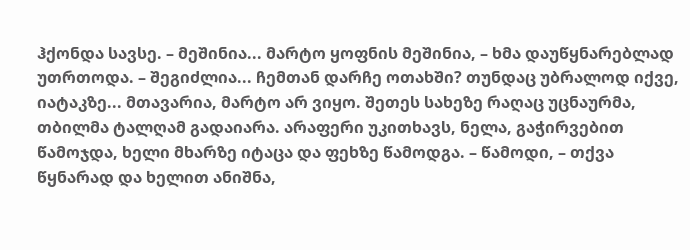ჰქონდა სავსე. – მეშინია... მარტო ყოფნის მეშინია, – ხმა დაუწყნარებლად უთრთოდა. – შეგიძლია... ჩემთან დარჩე ოთახში? თუნდაც უბრალოდ იქვე, იატაკზე... მთავარია, მარტო არ ვიყო. შეთეს სახეზე რაღაც უცნაურმა, თბილმა ტალღამ გადაიარა. არაფერი უკითხავს, ნელა, გაჭირვებით წამოჯდა, ხელი მხარზე იტაცა და ფეხზე წამოდგა. – წამოდი, – თქვა წყნარად და ხელით ანიშნა,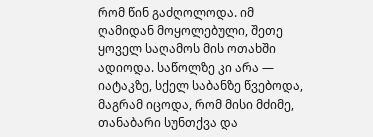რომ წინ გაძღოლოდა. იმ ღამიდან მოყოლებული, შეთე ყოველ საღამოს მის ოთახში ადიოდა. საწოლზე კი არა — იატაკზე, სქელ საბანზე წვებოდა, მაგრამ იცოდა, რომ მისი მძიმე, თანაბარი სუნთქვა და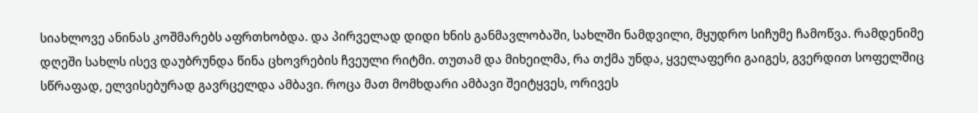სიახლოვე ანინას კოშმარებს აფრთხობდა. და პირველად დიდი ხნის განმავლობაში, სახლში ნამდვილი, მყუდრო სიჩუმე ჩამოწვა. რამდენიმე დღეში სახლს ისევ დაუბრუნდა წინა ცხოვრების ჩვეული რიტმი. თუთამ და მიხეილმა, რა თქმა უნდა, ყველაფერი გაიგეს, გვერდით სოფელშიც სწრაფად, ელვისებურად გავრცელდა ამბავი. როცა მათ მომხდარი ამბავი შეიტყვეს, ორივეს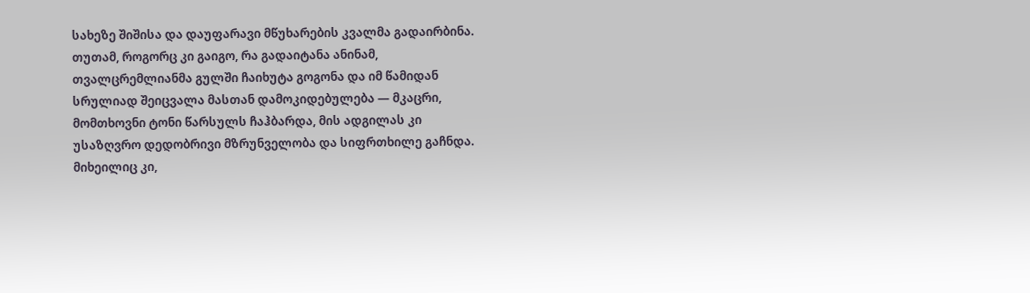სახეზე შიშისა და დაუფარავი მწუხარების კვალმა გადაირბინა. თუთამ, როგორც კი გაიგო, რა გადაიტანა ანინამ, თვალცრემლიანმა გულში ჩაიხუტა გოგონა და იმ წამიდან სრულიად შეიცვალა მასთან დამოკიდებულება — მკაცრი, მომთხოვნი ტონი წარსულს ჩაჰბარდა, მის ადგილას კი უსაზღვრო დედობრივი მზრუნველობა და სიფრთხილე გაჩნდა. მიხეილიც კი,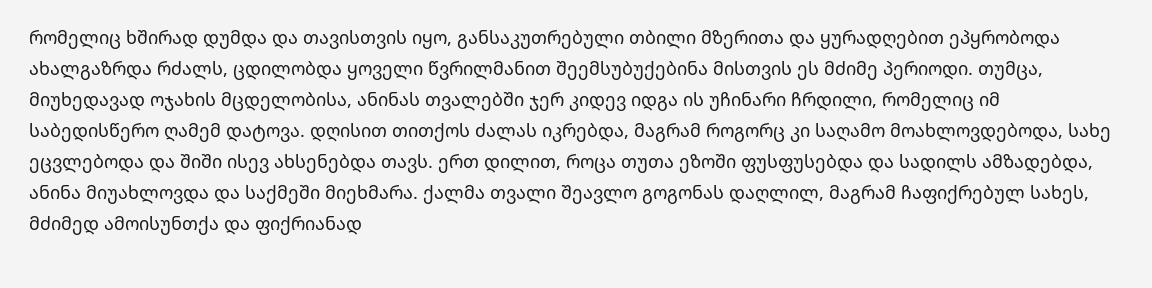რომელიც ხშირად დუმდა და თავისთვის იყო, განსაკუთრებული თბილი მზერითა და ყურადღებით ეპყრობოდა ახალგაზრდა რძალს, ცდილობდა ყოველი წვრილმანით შეემსუბუქებინა მისთვის ეს მძიმე პერიოდი. თუმცა, მიუხედავად ოჯახის მცდელობისა, ანინას თვალებში ჯერ კიდევ იდგა ის უჩინარი ჩრდილი, რომელიც იმ საბედისწერო ღამემ დატოვა. დღისით თითქოს ძალას იკრებდა, მაგრამ როგორც კი საღამო მოახლოვდებოდა, სახე ეცვლებოდა და შიში ისევ ახსენებდა თავს. ერთ დილით, როცა თუთა ეზოში ფუსფუსებდა და სადილს ამზადებდა, ანინა მიუახლოვდა და საქმეში მიეხმარა. ქალმა თვალი შეავლო გოგონას დაღლილ, მაგრამ ჩაფიქრებულ სახეს, მძიმედ ამოისუნთქა და ფიქრიანად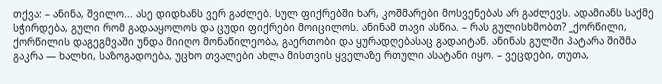თქვა: – ანინა, შვილო... ასე დიდხანს ვერ გაძლებ. სულ ფიქრებში ხარ, კოშმარები მოსვენებას არ გაძლევს. ადამიანს საქმე სჭირდება, გული რომ გადააყოლოს და ცუდი ფიქრები მოიცილოს. ანინამ თავი ასწია. – რას გულისხმობთ? _ქორწილი, ქორწილის დაგეგმვაში უნდა მიიღო მონაწილეობა, გაერთობი და ყურადღებასაც გადაიტან. ანინას გულში პატარა შიშმა გაკრა — ხალხი, საზოგადოება, უცხო თვალები ახლა მისთვის ყველაზე რთული ასატანი იყო. – ვეცდები, თუთა,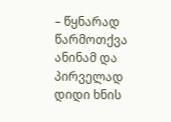– წყნარად წარმოთქვა ანინამ და პირველად დიდი ხნის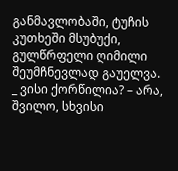განმავლობაში, ტუჩის კუთხეში მსუბუქი, გულწრფელი ღიმილი შეუმჩნევლად გაუელვა. _ ვისი ქორწილია? – არა, შვილო, სხვისი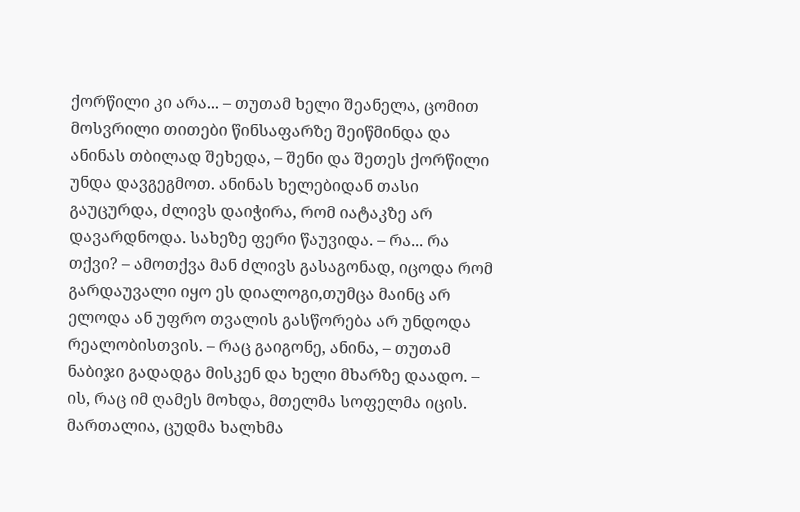ქორწილი კი არა... – თუთამ ხელი შეანელა, ცომით მოსვრილი თითები წინსაფარზე შეიწმინდა და ანინას თბილად შეხედა, – შენი და შეთეს ქორწილი უნდა დავგეგმოთ. ანინას ხელებიდან თასი გაუცურდა, ძლივს დაიჭირა, რომ იატაკზე არ დავარდნოდა. სახეზე ფერი წაუვიდა. – რა... რა თქვი? – ამოთქვა მან ძლივს გასაგონად, იცოდა რომ გარდაუვალი იყო ეს დიალოგი,თუმცა მაინც არ ელოდა ან უფრო თვალის გასწორება არ უნდოდა რეალობისთვის. – რაც გაიგონე, ანინა, – თუთამ ნაბიჯი გადადგა მისკენ და ხელი მხარზე დაადო. – ის, რაც იმ ღამეს მოხდა, მთელმა სოფელმა იცის. მართალია, ცუდმა ხალხმა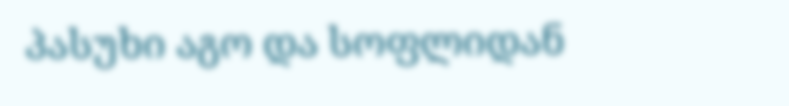პასუხი აგო და სოფლიდან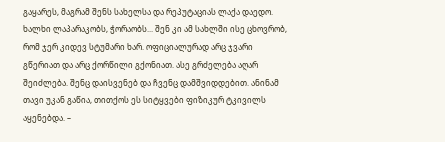გაყარეს, მაგრამ შენს სახელსა და რეპუტაციას ლაქა დაედო. ხალხი ლაპარაკობს, ჭორაობს... შენ კი ამ სახლში ისე ცხოვრობ, რომ ჯერ კიდევ სტუმარი ხარ. ოფიციალურად არც ჯვარი გწერიათ და არც ქორწილი გქონიათ. ასე გრძელება აღარ შეიძლება. შენც დაისვენებ და ჩვენც დამშვიდდებით. ანინამ თავი უკან გაწია, თითქოს ეს სიტყვები ფიზიკურ ტკივილს აყენებდა. –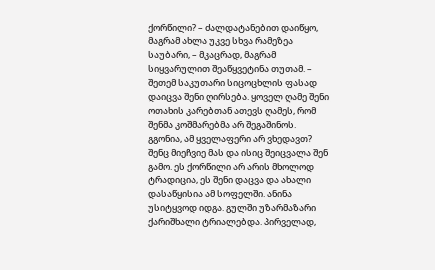ქორწილი? – ძალდატანებით დაიწყო, მაგრამ ახლა უკვე სხვა რამეზეა საუბარი, – მკაცრად, მაგრამ სიყვარულით შეაწყვეტინა თუთამ. – შეთემ საკუთარი სიცოცხლის ფასად დაიცვა შენი ღირსება. ყოველ ღამე შენი ოთახის კარებთან ათევს ღამეს, რომ შენმა კოშმარებმა არ შეგაშინოს. გგონია, ამ ყველაფერი არ ვხედავთ? შენც მიეჩვიე მას და ისიც შეიცვალა შენ გამო. ეს ქორწილი არ არის მხოლოდ ტრადიცია, ეს შენი დაცვა და ახალი დასაწყისია ამ სოფელში. ანინა უსიტყვოდ იდგა. გულში უზარმაზარი ქარიშხალი ტრიალებდა. პირველად,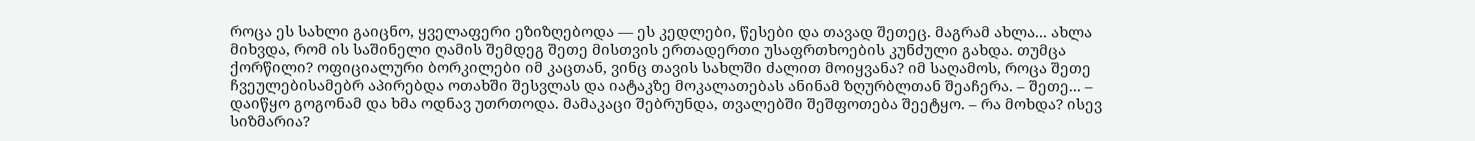როცა ეს სახლი გაიცნო, ყველაფერი ეზიზღებოდა — ეს კედლები, წესები და თავად შეთეც. მაგრამ ახლა... ახლა მიხვდა, რომ ის საშინელი ღამის შემდეგ შეთე მისთვის ერთადერთი უსაფრთხოების კუნძული გახდა. თუმცა ქორწილი? ოფიციალური ბორკილები იმ კაცთან, ვინც თავის სახლში ძალით მოიყვანა? იმ საღამოს, როცა შეთე ჩვეულებისამებრ აპირებდა ოთახში შესვლას და იატაკზე მოკალათებას ანინამ ზღურბლთან შეაჩერა. – შეთე... – დაიწყო გოგონამ და ხმა ოდნავ უთრთოდა. მამაკაცი შებრუნდა, თვალებში შეშფოთება შეეტყო. – რა მოხდა? ისევ სიზმარია?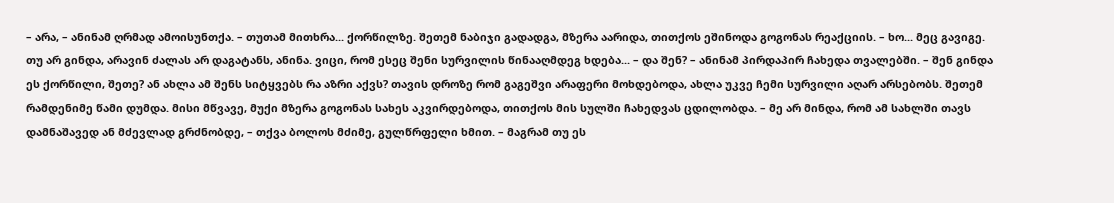– არა, – ანინამ ღრმად ამოისუნთქა. – თუთამ მითხრა... ქორწილზე. შეთემ ნაბიჯი გადადგა, მზერა აარიდა, თითქოს ეშინოდა გოგონას რეაქციის. – ხო... მეც გავიგე. თუ არ გინდა, არავინ ძალას არ დაგატანს, ანინა. ვიცი, რომ ესეც შენი სურვილის წინააღმდეგ ხდება... – და შენ? – ანინამ პირდაპირ ჩახედა თვალებში. – შენ გინდა ეს ქორწილი, შეთე? ან ახლა ამ შენს სიტყვებს რა აზრი აქვს? თავის დროზე რომ გაგეშვი არაფერი მოხდებოდა, ახლა უკვე ჩემი სურვილი აღარ არსებობს. შეთემ რამდენიმე წამი დუმდა. მისი მწვავე, მუქი მზერა გოგონას სახეს აკვირდებოდა, თითქოს მის სულში ჩახედვას ცდილობდა. – მე არ მინდა, რომ ამ სახლში თავს დამნაშავედ ან მძევლად გრძნობდე, – თქვა ბოლოს მძიმე, გულწრფელი ხმით. – მაგრამ თუ ეს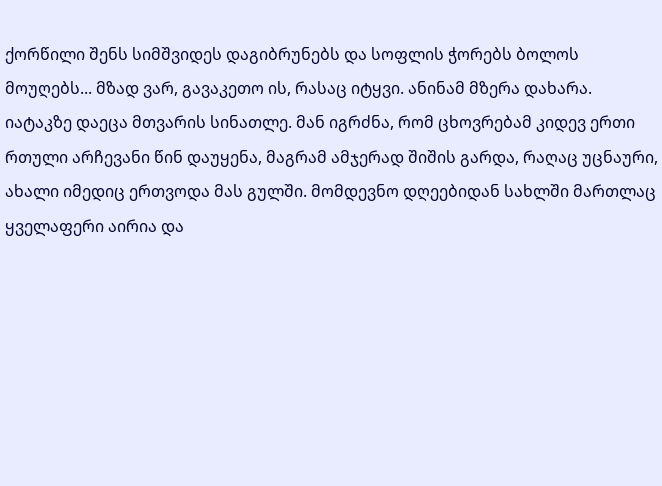ქორწილი შენს სიმშვიდეს დაგიბრუნებს და სოფლის ჭორებს ბოლოს მოუღებს... მზად ვარ, გავაკეთო ის, რასაც იტყვი. ანინამ მზერა დახარა. იატაკზე დაეცა მთვარის სინათლე. მან იგრძნა, რომ ცხოვრებამ კიდევ ერთი რთული არჩევანი წინ დაუყენა, მაგრამ ამჯერად შიშის გარდა, რაღაც უცნაური, ახალი იმედიც ერთვოდა მას გულში. მომდევნო დღეებიდან სახლში მართლაც ყველაფერი აირია და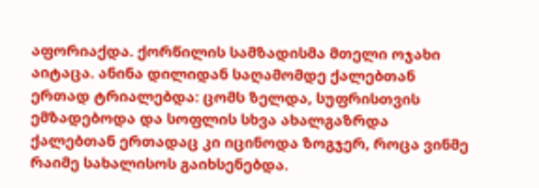აფორიაქდა. ქორწილის სამზადისმა მთელი ოჯახი აიტაცა. ანინა დილიდან საღამომდე ქალებთან ერთად ტრიალებდა: ცომს ზელდა, სუფრისთვის ემზადებოდა და სოფლის სხვა ახალგაზრდა ქალებთან ერთადაც კი იცინოდა ზოგჯერ, როცა ვინმე რაიმე სახალისოს გაიხსენებდა.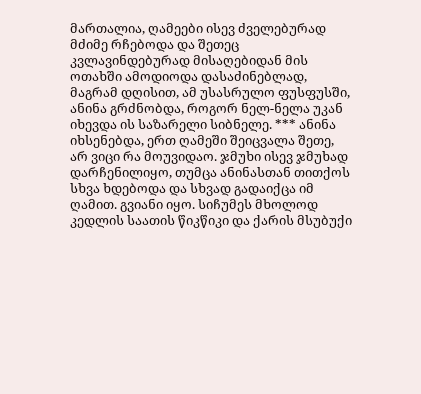მართალია, ღამეები ისევ ძველებურად მძიმე რჩებოდა და შეთეც კვლავინდებურად მისაღებიდან მის ოთახში ამოდიოდა დასაძინებლად, მაგრამ დღისით, ამ უსასრულო ფუსფუსში, ანინა გრძნობდა, როგორ ნელ-ნელა უკან იხევდა ის საზარელი სიბნელე. *** ანინა იხსენებდა, ერთ ღამეში შეიცვალა შეთე, არ ვიცი რა მოუვიდაო. ჯმუხი ისევ ჯმუხად დარჩენილიყო, თუმცა ანინასთან თითქოს სხვა ხდებოდა და სხვად გადაიქცა იმ ღამით. გვიანი იყო. სიჩუმეს მხოლოდ კედლის საათის წიკწიკი და ქარის მსუბუქი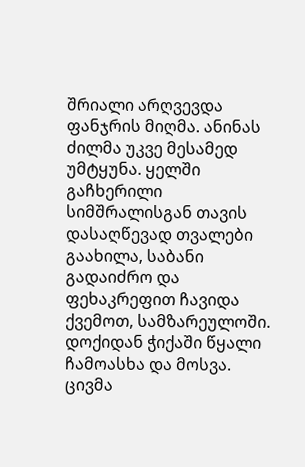შრიალი არღვევდა ფანჯრის მიღმა. ანინას ძილმა უკვე მესამედ უმტყუნა. ყელში გაჩხერილი სიმშრალისგან თავის დასაღწევად თვალები გაახილა, საბანი გადაიძრო და ფეხაკრეფით ჩავიდა ქვემოთ, სამზარეულოში. დოქიდან ჭიქაში წყალი ჩამოასხა და მოსვა. ცივმა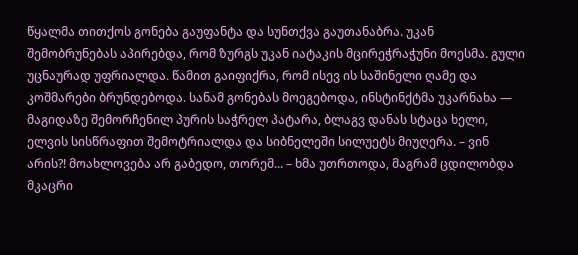წყალმა თითქოს გონება გაუფანტა და სუნთქვა გაუთანაბრა. უკან შემობრუნებას აპირებდა, რომ ზურგს უკან იატაკის მცირეჭრაჭუნი მოესმა. გული უცნაურად უფრიალდა. წამით გაიფიქრა, რომ ისევ ის საშინელი ღამე და კოშმარები ბრუნდებოდა. სანამ გონებას მოეგებოდა, ინსტინქტმა უკარნახა — მაგიდაზე შემორჩენილ პურის საჭრელ პატარა, ბლაგვ დანას სტაცა ხელი, ელვის სისწრაფით შემოტრიალდა და სიბნელეში სილუეტს მიუღერა. – ვინ არის?! მოახლოვება არ გაბედო, თორემ... – ხმა უთრთოდა, მაგრამ ცდილობდა მკაცრი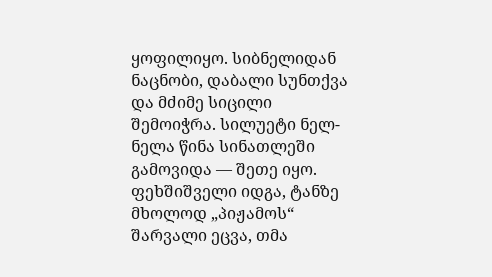ყოფილიყო. სიბნელიდან ნაცნობი, დაბალი სუნთქვა და მძიმე სიცილი შემოიჭრა. სილუეტი ნელ-ნელა წინა სინათლეში გამოვიდა — შეთე იყო. ფეხშიშველი იდგა, ტანზე მხოლოდ „პიჟამოს“ შარვალი ეცვა, თმა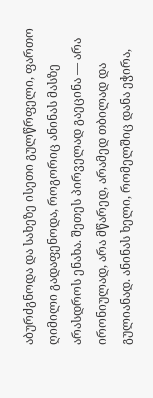აბურძგნოდა და სახეზე ისეთი გულწრფელი, ფართო ღიმილი გადაფენოდა, როგორიც ანინას მასზე არასდროს ენახა. შეთეს პირველად გაეცინა — არა ირონიულად, არა მწარედ, არამედ თბილად და გულიანად. ანინას ხელი, რომელშიც დანა ეჭირა,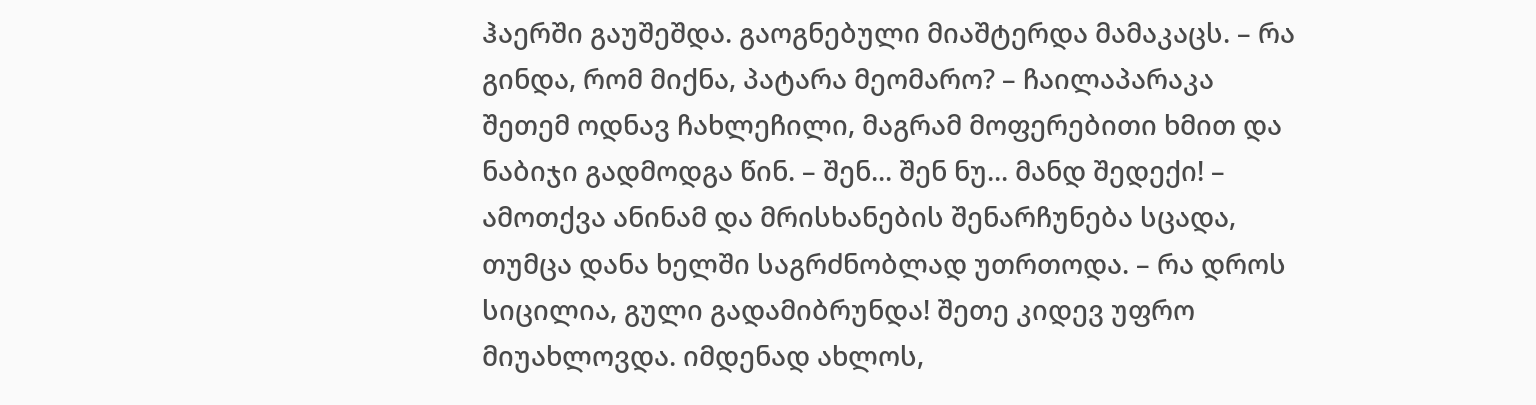ჰაერში გაუშეშდა. გაოგნებული მიაშტერდა მამაკაცს. – რა გინდა, რომ მიქნა, პატარა მეომარო? – ჩაილაპარაკა შეთემ ოდნავ ჩახლეჩილი, მაგრამ მოფერებითი ხმით და ნაბიჯი გადმოდგა წინ. – შენ... შენ ნუ... მანდ შედექი! – ამოთქვა ანინამ და მრისხანების შენარჩუნება სცადა, თუმცა დანა ხელში საგრძნობლად უთრთოდა. – რა დროს სიცილია, გული გადამიბრუნდა! შეთე კიდევ უფრო მიუახლოვდა. იმდენად ახლოს,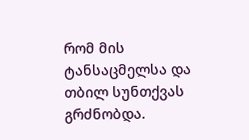რომ მის ტანსაცმელსა და თბილ სუნთქვას გრძნობდა.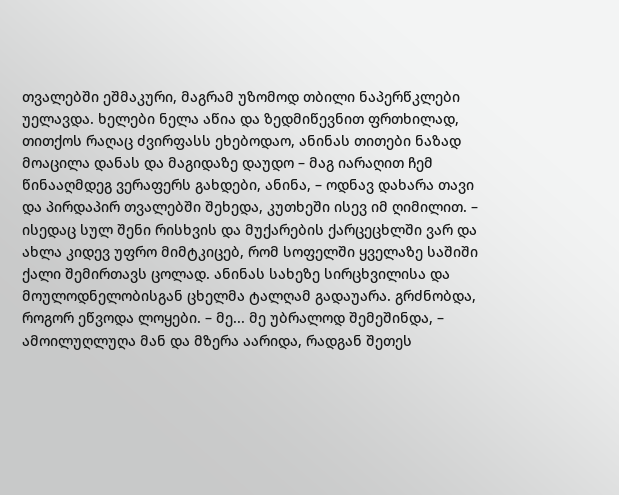თვალებში ეშმაკური, მაგრამ უზომოდ თბილი ნაპერწკლები უელავდა. ხელები ნელა აწია და ზედმიწევნით ფრთხილად, თითქოს რაღაც ძვირფასს ეხებოდაო, ანინას თითები ნაზად მოაცილა დანას და მაგიდაზე დაუდო – მაგ იარაღით ჩემ წინააღმდეგ ვერაფერს გახდები, ანინა, – ოდნავ დახარა თავი და პირდაპირ თვალებში შეხედა, კუთხეში ისევ იმ ღიმილით. – ისედაც სულ შენი რისხვის და მუქარების ქარცეცხლში ვარ და ახლა კიდევ უფრო მიმტკიცებ, რომ სოფელში ყველაზე საშიში ქალი შემირთავს ცოლად. ანინას სახეზე სირცხვილისა და მოულოდნელობისგან ცხელმა ტალღამ გადაუარა. გრძნობდა, როგორ ეწვოდა ლოყები. – მე... მე უბრალოდ შემეშინდა, – ამოილუღლუღა მან და მზერა აარიდა, რადგან შეთეს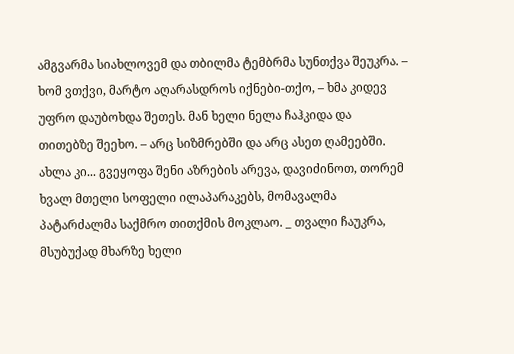ამგვარმა სიახლოვემ და თბილმა ტემბრმა სუნთქვა შეუკრა. – ხომ ვთქვი, მარტო აღარასდროს იქნები-თქო, – ხმა კიდევ უფრო დაუბოხდა შეთეს. მან ხელი ნელა ჩაჰკიდა და თითებზე შეეხო. – არც სიზმრებში და არც ასეთ ღამეებში. ახლა კი... გვეყოფა შენი აზრების არევა, დავიძინოთ, თორემ ხვალ მთელი სოფელი ილაპარაკებს, მომავალმა პატარძალმა საქმრო თითქმის მოკლაო. _ თვალი ჩაუკრა, მსუბუქად მხარზე ხელი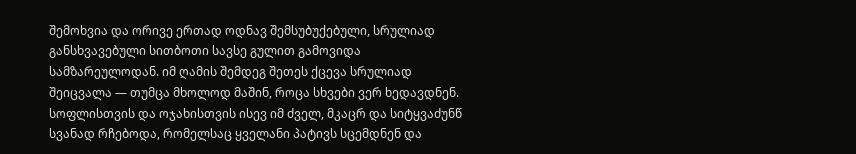შემოხვია და ორივე ერთად ოდნავ შემსუბუქებული, სრულიად განსხვავებული სითბოთი სავსე გულით გამოვიდა სამზარეულოდან. იმ ღამის შემდეგ შეთეს ქცევა სრულიად შეიცვალა — თუმცა მხოლოდ მაშინ, როცა სხვები ვერ ხედავდნენ. სოფლისთვის და ოჯახისთვის ისევ იმ ძველ, მკაცრ და სიტყვაძუნწ სვანად რჩებოდა, რომელსაც ყველანი პატივს სცემდნენ და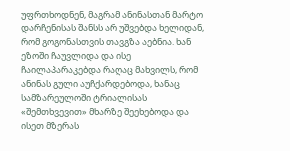უფრთხოდნენ, მაგრამ ანინასთან მარტო დარჩენისას შანსს არ უშვებდა ხელიდან, რომ გოგონასთვის თავგზა აებნია. ხან ეზოში ჩაუვლიდა და ისე ჩაილაპარაკებდა რაღაც მახვილს, რომ ანინას გული აუჩქარდებოდა, ხანაც სამზარეულოში ტრიალისას «შემთხვევით» მხარზე შეეხებოდა და ისეთ მზერას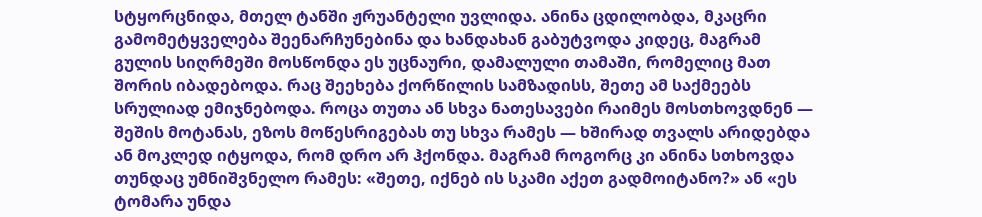სტყორცნიდა, მთელ ტანში ჟრუანტელი უვლიდა. ანინა ცდილობდა, მკაცრი გამომეტყველება შეენარჩუნებინა და ხანდახან გაბუტვოდა კიდეც, მაგრამ გულის სიღრმეში მოსწონდა ეს უცნაური, დამალული თამაში, რომელიც მათ შორის იბადებოდა. რაც შეეხება ქორწილის სამზადისს, შეთე ამ საქმეებს სრულიად ემიჯნებოდა. როცა თუთა ან სხვა ნათესავები რაიმეს მოსთხოვდნენ — შეშის მოტანას, ეზოს მოწესრიგებას თუ სხვა რამეს — ხშირად თვალს არიდებდა ან მოკლედ იტყოდა, რომ დრო არ ჰქონდა. მაგრამ როგორც კი ანინა სთხოვდა თუნდაც უმნიშვნელო რამეს: «შეთე, იქნებ ის სკამი აქეთ გადმოიტანო?» ან «ეს ტომარა უნდა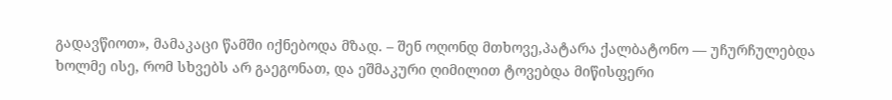გადავწიოთ», მამაკაცი წამში იქნებოდა მზად. – შენ ოღონდ მთხოვე,პატარა ქალბატონო — უჩურჩულებდა ხოლმე ისე, რომ სხვებს არ გაეგონათ, და ეშმაკური ღიმილით ტოვებდა მიწისფერი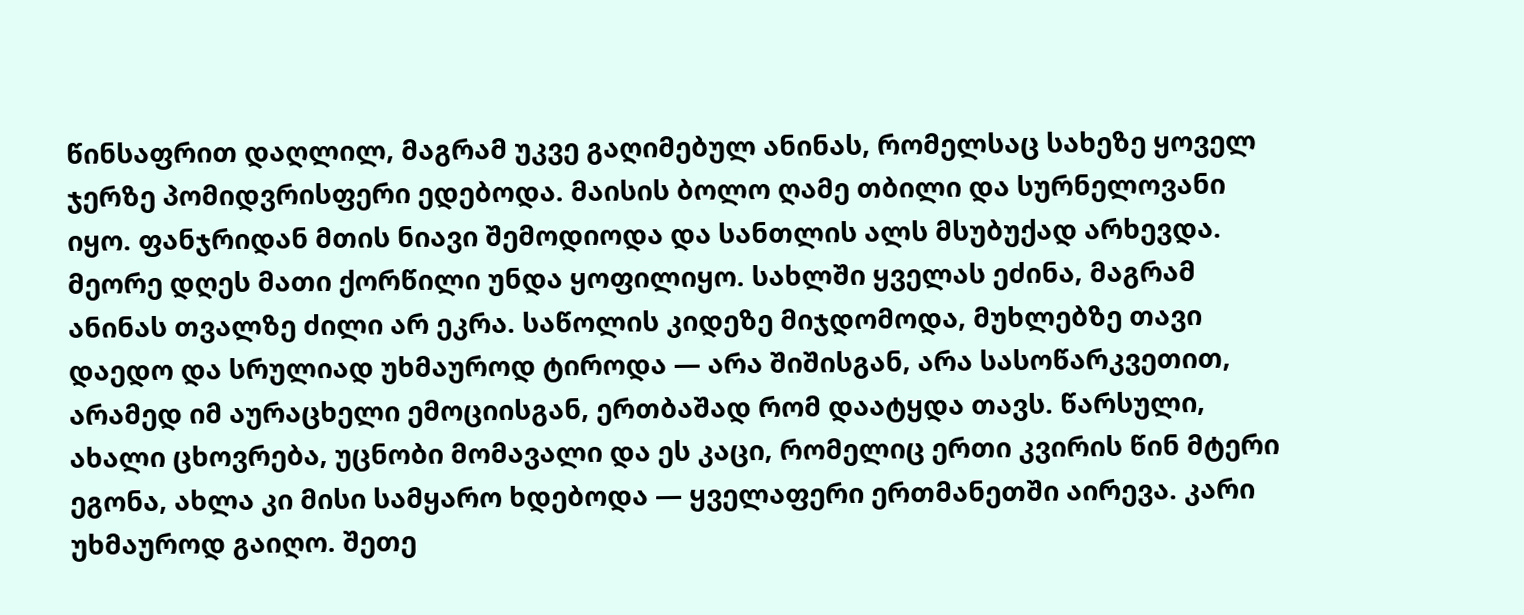წინსაფრით დაღლილ, მაგრამ უკვე გაღიმებულ ანინას, რომელსაც სახეზე ყოველ ჯერზე პომიდვრისფერი ედებოდა. მაისის ბოლო ღამე თბილი და სურნელოვანი იყო. ფანჯრიდან მთის ნიავი შემოდიოდა და სანთლის ალს მსუბუქად არხევდა. მეორე დღეს მათი ქორწილი უნდა ყოფილიყო. სახლში ყველას ეძინა, მაგრამ ანინას თვალზე ძილი არ ეკრა. საწოლის კიდეზე მიჯდომოდა, მუხლებზე თავი დაედო და სრულიად უხმაუროდ ტიროდა — არა შიშისგან, არა სასოწარკვეთით, არამედ იმ აურაცხელი ემოციისგან, ერთბაშად რომ დაატყდა თავს. წარსული, ახალი ცხოვრება, უცნობი მომავალი და ეს კაცი, რომელიც ერთი კვირის წინ მტერი ეგონა, ახლა კი მისი სამყარო ხდებოდა — ყველაფერი ერთმანეთში აირევა. კარი უხმაუროდ გაიღო. შეთე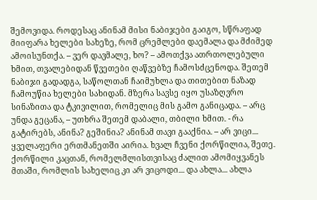შემოვიდა. როდესაც ანინამ მისი ნაბიჯები გაიგო, სწრაფად მიიფარა ხელები სახეზე, რომ ცრემლები დაემალა და მძიმედ ამოისუნთქა. – ვერ დავმალე, ხო? – ამოთქვა ათრთოლებული ხმით, თვალებიდან წვეთები ღაწვებზე ჩამოსძცენოდა. შეთემ ნაბიჯი გადადგა, საწოლთან ჩაიმუხლა და თითებით ნაზად ჩამოუწია ხელები სახიდან. მზერა სავსე იყო უსაზღვრო სინაზითა და ტკივილით, რომელიც მის გამო განიცადა. – არც უნდა გეცანა, – უთხრა შეთემ დაბალი, თბილი ხმით. - რა გატირებს, ანინა? გეშინია? ანინამ თავი გააქნია. – არ ვიცი... ყველაფერი ერთმანეთში აირია. ხვალ ჩვენი ქორწილია, შეთე. ქორწილი კაცთან, რომელმლისთვისაც ძალით ამომიყვანეს მთაში, რომლის სახელიც კი არ ვიცოდი... და ახლა... ახლა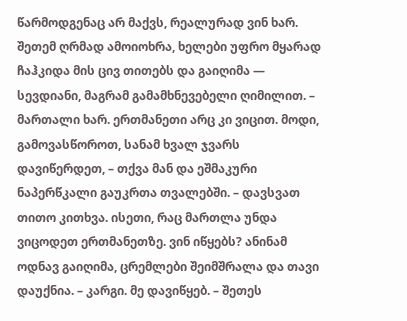წარმოდგენაც არ მაქვს, რეალურად ვინ ხარ. შეთემ ღრმად ამოიოხრა, ხელები უფრო მყარად ჩაჰკიდა მის ცივ თითებს და გაიღიმა — სევდიანი, მაგრამ გამამხნევებელი ღიმილით. – მართალი ხარ. ერთმანეთი არც კი ვიცით. მოდი, გამოვასწოროთ, სანამ ხვალ ჯვარს დავიწერდეთ, – თქვა მან და ეშმაკური ნაპერწკალი გაუკრთა თვალებში. – დავსვათ თითო კითხვა. ისეთი, რაც მართლა უნდა ვიცოდეთ ერთმანეთზე. ვინ იწყებს? ანინამ ოდნავ გაიღიმა, ცრემლები შეიმშრალა და თავი დაუქნია. – კარგი. მე დავიწყებ. – შეთეს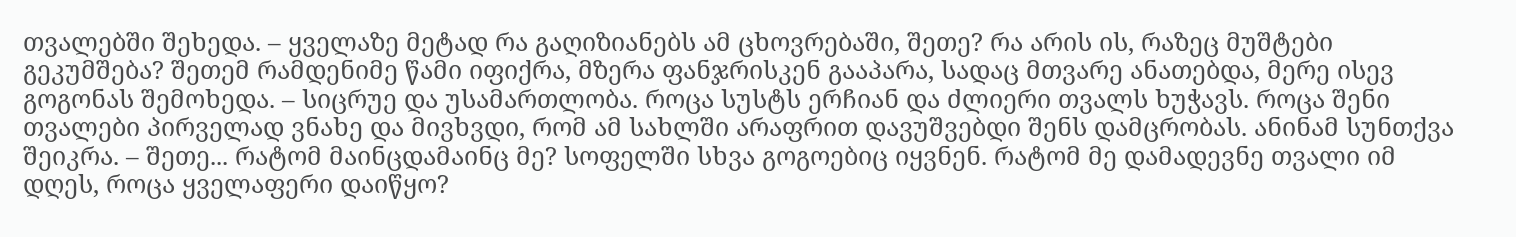თვალებში შეხედა. – ყველაზე მეტად რა გაღიზიანებს ამ ცხოვრებაში, შეთე? რა არის ის, რაზეც მუშტები გეკუმშება? შეთემ რამდენიმე წამი იფიქრა, მზერა ფანჯრისკენ გააპარა, სადაც მთვარე ანათებდა, მერე ისევ გოგონას შემოხედა. – სიცრუე და უსამართლობა. როცა სუსტს ერჩიან და ძლიერი თვალს ხუჭავს. როცა შენი თვალები პირველად ვნახე და მივხვდი, რომ ამ სახლში არაფრით დავუშვებდი შენს დამცრობას. ანინამ სუნთქვა შეიკრა. – შეთე... რატომ მაინცდამაინც მე? სოფელში სხვა გოგოებიც იყვნენ. რატომ მე დამადევნე თვალი იმ დღეს, როცა ყველაფერი დაიწყო?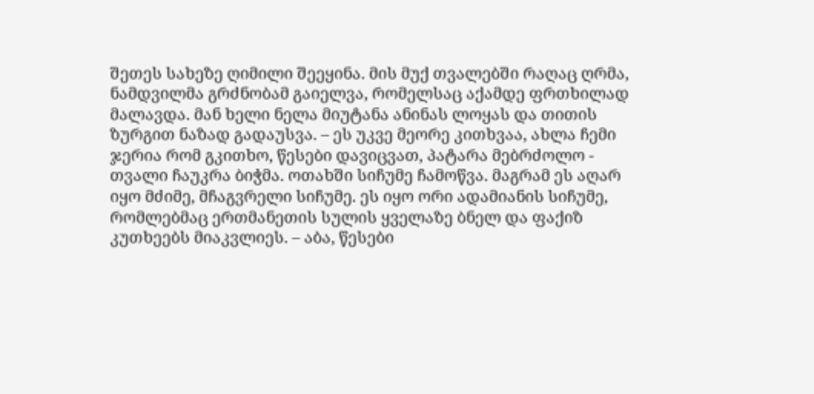შეთეს სახეზე ღიმილი შეეყინა. მის მუქ თვალებში რაღაც ღრმა, ნამდვილმა გრძნობამ გაიელვა, რომელსაც აქამდე ფრთხილად მალავდა. მან ხელი ნელა მიუტანა ანინას ლოყას და თითის ზურგით ნაზად გადაუსვა. – ეს უკვე მეორე კითხვაა, ახლა ჩემი ჯერია რომ გკითხო, წესები დავიცვათ, პატარა მებრძოლო - თვალი ჩაუკრა ბიჭმა. ოთახში სიჩუმე ჩამოწვა. მაგრამ ეს აღარ იყო მძიმე, მჩაგვრელი სიჩუმე. ეს იყო ორი ადამიანის სიჩუმე, რომლებმაც ერთმანეთის სულის ყველაზე ბნელ და ფაქიზ კუთხეებს მიაკვლიეს. – აბა, წესები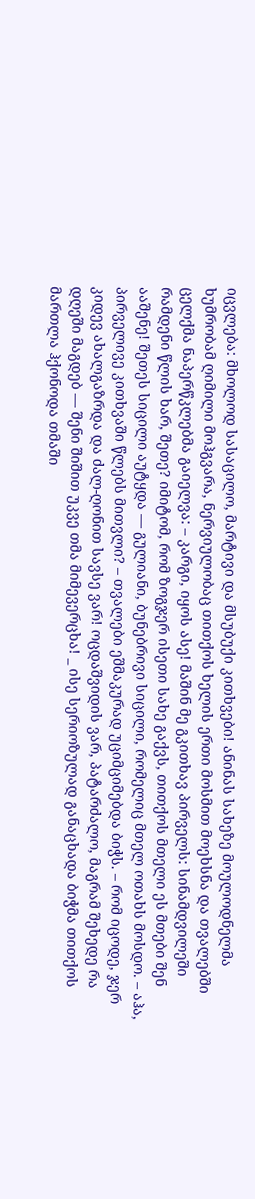იცვლება: მხოლოდ სასაცილო, მარტივი და მსუბუქი კითხვები! ანინას სახეზე მოულოდნელმა ხუმრობამ ღიმილი მოჰგვარა, ნერვიულობაც თითქოს ხელის ერთი მოსმით მოეხსნა და თვალებში ცელქმა ნაპერწკლებმა გაიელვა: – კარგი, იყოს ასე! მაშინ მე გკითხავ პირველს: სინამდვილეში რამდენი წლის ხარ, შეთე? იმიტომ, რომ ზოგჯერ ისეთი სახე გაქვს, თითქოს მთელი ეს მთები შენ ააშენე! შეთეს სიცილი აუტყდა — გულიანი, ბუნებრივი სიცილი, რომელიც მთელ ოთახს მოსდო. – აჰა, პირველივე კითხვაში წლებს მითვლი? – თვალები ეშმაკურად უციმციმებდა ბიჭს. – რომ იცოდე, ჯერ კიდევ ახალგაზრდა და ძალ-ღონით სავსე ვარ! ოცდაშვიდის ვარ, პატარძალო, მაგრამ შეხედე რა დღეში მაგდებ — შენი შიშით უკვე თმა მიმევერცხა! _ ისე სერიოზულად განაცხადა ბიჭმა თითქოს მართლა ჰქონოდა თმაში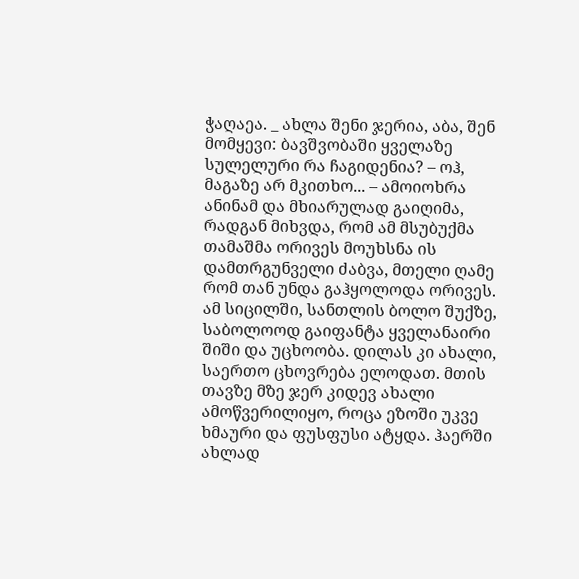ჭაღაეა. _ ახლა შენი ჯერია, აბა, შენ მომყევი: ბავშვობაში ყველაზე სულელური რა ჩაგიდენია? – ოჰ, მაგაზე არ მკითხო... – ამოიოხრა ანინამ და მხიარულად გაიღიმა, რადგან მიხვდა, რომ ამ მსუბუქმა თამაშმა ორივეს მოუხსნა ის დამთრგუნველი ძაბვა, მთელი ღამე რომ თან უნდა გაჰყოლოდა ორივეს. ამ სიცილში, სანთლის ბოლო შუქზე, საბოლოოდ გაიფანტა ყველანაირი შიში და უცხოობა. დილას კი ახალი, საერთო ცხოვრება ელოდათ. მთის თავზე მზე ჯერ კიდევ ახალი ამოწვერილიყო, როცა ეზოში უკვე ხმაური და ფუსფუსი ატყდა. ჰაერში ახლად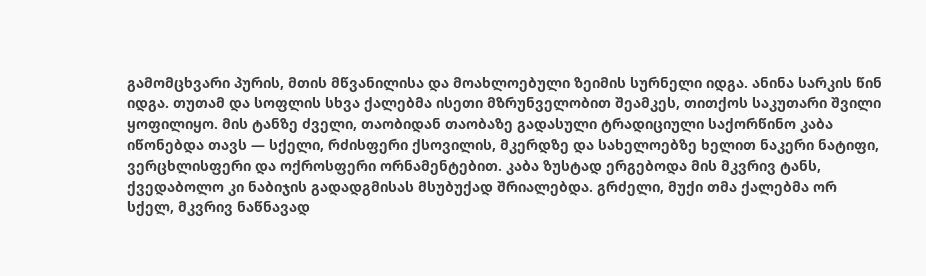გამომცხვარი პურის, მთის მწვანილისა და მოახლოებული ზეიმის სურნელი იდგა. ანინა სარკის წინ იდგა. თუთამ და სოფლის სხვა ქალებმა ისეთი მზრუნველობით შეამკეს, თითქოს საკუთარი შვილი ყოფილიყო. მის ტანზე ძველი, თაობიდან თაობაზე გადასული ტრადიციული საქორწინო კაბა იწონებდა თავს — სქელი, რძისფერი ქსოვილის, მკერდზე და სახელოებზე ხელით ნაკერი ნატიფი, ვერცხლისფერი და ოქროსფერი ორნამენტებით. კაბა ზუსტად ერგებოდა მის მკვრივ ტანს, ქვედაბოლო კი ნაბიჯის გადადგმისას მსუბუქად შრიალებდა. გრძელი, მუქი თმა ქალებმა ორ სქელ, მკვრივ ნაწნავად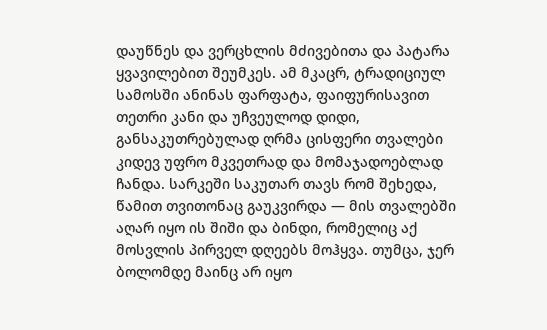დაუწნეს და ვერცხლის მძივებითა და პატარა ყვავილებით შეუმკეს. ამ მკაცრ, ტრადიციულ სამოსში ანინას ფარფატა, ფაიფურისავით თეთრი კანი და უჩვეულოდ დიდი, განსაკუთრებულად ღრმა ცისფერი თვალები კიდევ უფრო მკვეთრად და მომაჯადოებლად ჩანდა. სარკეში საკუთარ თავს რომ შეხედა, წამით თვითონაც გაუკვირდა — მის თვალებში აღარ იყო ის შიში და ბინდი, რომელიც აქ მოსვლის პირველ დღეებს მოჰყვა. თუმცა, ჯერ ბოლომდე მაინც არ იყო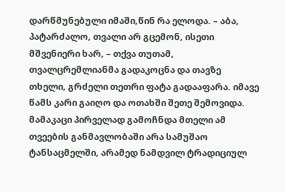დარწმუნებული იმაში,წინ რა ელოდა. – აბა, პატარძალო, თვალი არ გცემონ, ისეთი მშვენიერი ხარ, – თქვა თუთამ, თვალცრემლიანმა გადაკოცნა და თავზე თხელი, გრძელი თეთრი ფატა გადააფარა. იმავე წამს კარი გაიღო და ოთახში შეთე შემოვიდა. მამაკაცი პირველად გამოჩნდა მთელი ამ თვეების განმავლობაში არა სამუშაო ტანსაცმელში, არამედ ნამდვილ ტრადიციულ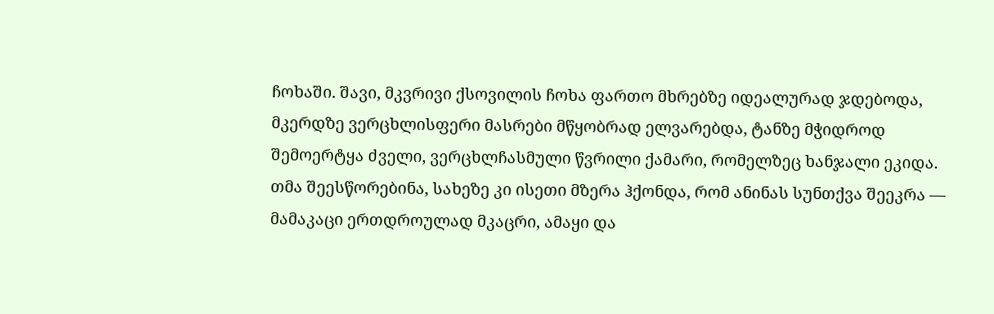ჩოხაში. შავი, მკვრივი ქსოვილის ჩოხა ფართო მხრებზე იდეალურად ჯდებოდა, მკერდზე ვერცხლისფერი მასრები მწყობრად ელვარებდა, ტანზე მჭიდროდ შემოერტყა ძველი, ვერცხლჩასმული წვრილი ქამარი, რომელზეც ხანჯალი ეკიდა. თმა შეესწორებინა, სახეზე კი ისეთი მზერა ჰქონდა, რომ ანინას სუნთქვა შეეკრა — მამაკაცი ერთდროულად მკაცრი, ამაყი და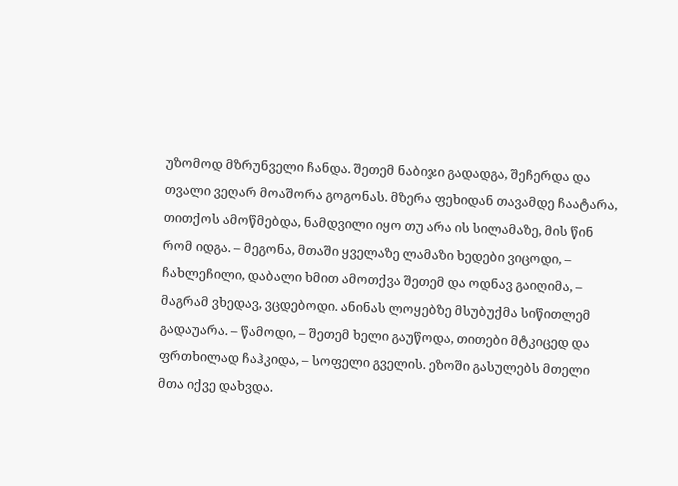უზომოდ მზრუნველი ჩანდა. შეთემ ნაბიჯი გადადგა, შეჩერდა და თვალი ვეღარ მოაშორა გოგონას. მზერა ფეხიდან თავამდე ჩაატარა, თითქოს ამოწმებდა, ნამდვილი იყო თუ არა ის სილამაზე, მის წინ რომ იდგა. – მეგონა, მთაში ყველაზე ლამაზი ხედები ვიცოდი, – ჩახლეჩილი, დაბალი ხმით ამოთქვა შეთემ და ოდნავ გაიღიმა, – მაგრამ ვხედავ, ვცდებოდი. ანინას ლოყებზე მსუბუქმა სიწითლემ გადაუარა. – წამოდი, – შეთემ ხელი გაუწოდა, თითები მტკიცედ და ფრთხილად ჩაჰკიდა, – სოფელი გველის. ეზოში გასულებს მთელი მთა იქვე დახვდა.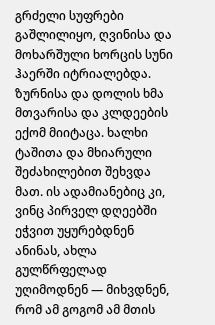გრძელი სუფრები გაშლილიყო, ღვინისა და მოხარშული ხორცის სუნი ჰაერში იტრიალებდა. ზურნისა და დოლის ხმა მთვარისა და კლდეების ექომ მიიტაცა. ხალხი ტაშითა და მხიარული შეძახილებით შეხვდა მათ. ის ადამიანებიც კი, ვინც პირველ დღეებში ეჭვით უყურებდნენ ანინას, ახლა გულწრფელად უღიმოდნენ — მიხვდნენ, რომ ამ გოგომ ამ მთის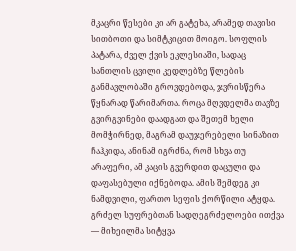მკაცრი წესები კი არ გატეხა, არამედ თავისი სითბოთი და სიმტკიცით მოიგო. სოფლის პატარა, ძველ ქვის ეკლესიაში, სადაც სანთლის ცვილი კედლებზე წლების განმავლობაში გროვდებოდა, ჯვრისწერა წყნარად წარიმართა. როცა მღვდელმა თავზე გვირგვინები დაადგათ და შეთემ ხელი მომჭირნედ, მაგრამ დაუჯერებელი სინაზით ჩაჰკიდა, ანინამ იგრძნა, რომ სხვა თუ არაფერი, ამ კაცის გვერდით დაცული და დაფასებული იქნებოდა. ამის შემდეგ კი ნამდვილი, ფართო სეფის ქორწილი ატყდა. გრძელ სუფრებთან სადღეგრძელოები ითქვა — მიხეილმა სიტყვა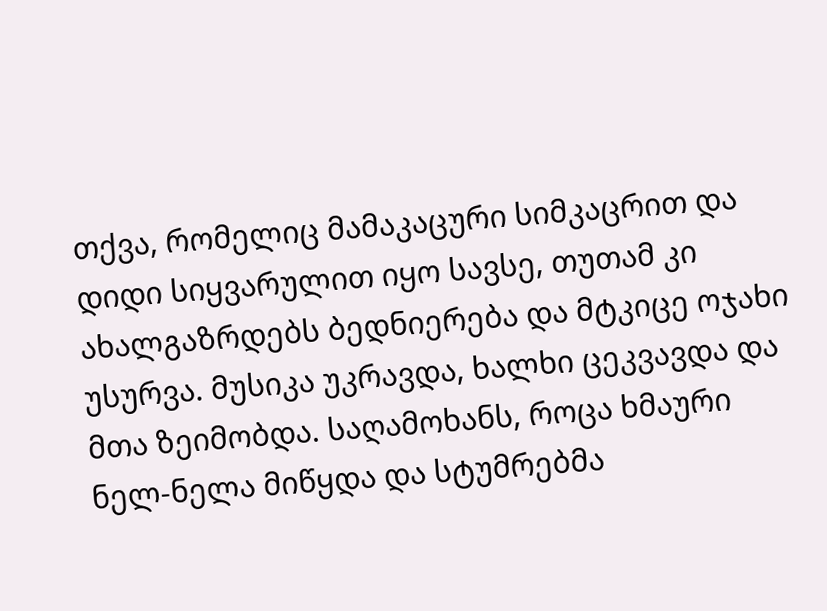თქვა, რომელიც მამაკაცური სიმკაცრით და დიდი სიყვარულით იყო სავსე, თუთამ კი ახალგაზრდებს ბედნიერება და მტკიცე ოჯახი უსურვა. მუსიკა უკრავდა, ხალხი ცეკვავდა და მთა ზეიმობდა. საღამოხანს, როცა ხმაური ნელ-ნელა მიწყდა და სტუმრებმა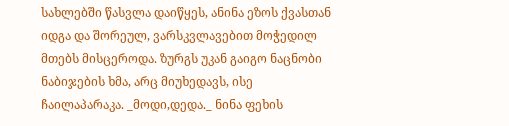სახლებში წასვლა დაიწყეს, ანინა ეზოს ქვასთან იდგა და შორეულ, ვარსკვლავებით მოჭედილ მთებს მისცეროდა. ზურგს უკან გაიგო ნაცნობი ნაბიჯების ხმა, არც მიუხედავს, ისე ჩაილაპარაკა. _მოდი,დედა._ ნინა ფეხის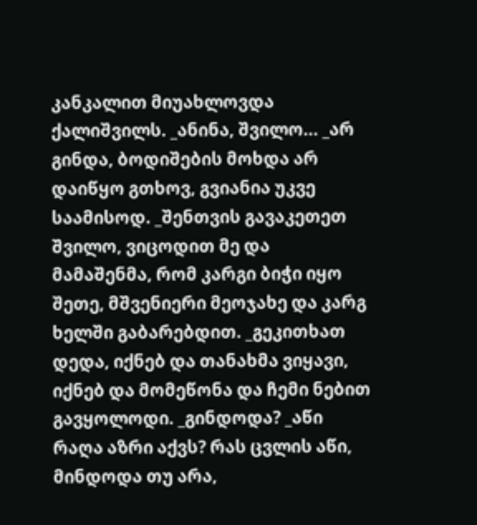კანკალით მიუახლოვდა ქალიშვილს. _ანინა, შვილო... _არ გინდა, ბოდიშების მოხდა არ დაიწყო გთხოვ, გვიანია უკვე საამისოდ. _შენთვის გავაკეთეთ შვილო, ვიცოდით მე და მამაშენმა, რომ კარგი ბიჭი იყო შეთე, მშვენიერი მეოჯახე და კარგ ხელში გაბარებდით. _გეკითხათ დედა, იქნებ და თანახმა ვიყავი, იქნებ და მომეწონა და ჩემი ნებით გავყოლოდი. _გინდოდა? _აწი რაღა აზრი აქვს? რას ცვლის აწი, მინდოდა თუ არა,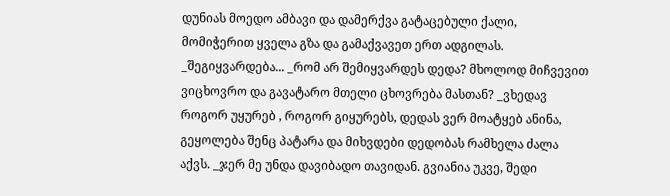დუნიას მოედო ამბავი და დამერქვა გატაცებული ქალი, მომიჭერით ყველა გზა და გამაქვავეთ ერთ ადგილას. _შეგიყვარდება... _რომ არ შემიყვარდეს დედა? მხოლოდ მიჩვევით ვიცხოვრო და გავატარო მთელი ცხოვრება მასთან? _ვხედავ როგორ უყურებ , როგორ გიყურებს, დედას ვერ მოატყებ ანინა, გეყოლება შენც პატარა და მიხვდები დედობას რამხელა ძალა აქვს. _ჯერ მე უნდა დავიბადო თავიდან. გვიანია უკვე, შედი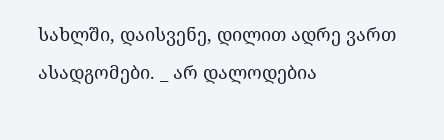სახლში, დაისვენე, დილით ადრე ვართ ასადგომები. _ არ დალოდებია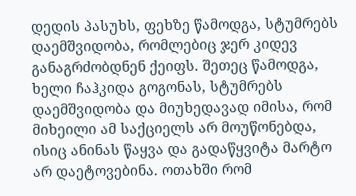დედის პასუხს, ფეხზე წამოდგა, სტუმრებს დაემშვიდობა, რომლებიც ჯერ კიდევ განაგრძობდნენ ქეიფს. შეთეც წამოდგა, ხელი ჩაჰკიდა გოგონას, სტუმრებს დაემშვიდობა და მიუხედავად იმისა, რომ მიხეილი ამ საქციელს არ მოუწონებდა, ისიც ანინას წაყვა და გადაწყვიტა მარტო არ დაეტოვებინა. ოთახში რომ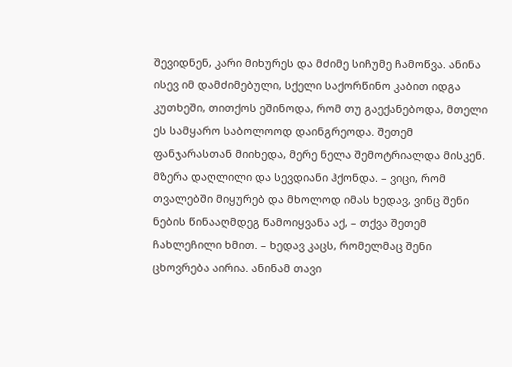შევიდნენ, კარი მიხურეს და მძიმე სიჩუმე ჩამოწვა. ანინა ისევ იმ დამძიმებული, სქელი საქორწინო კაბით იდგა კუთხეში, თითქოს ეშინოდა, რომ თუ გაექანებოდა, მთელი ეს სამყარო საბოლოოდ დაინგრეოდა. შეთემ ფანჯარასთან მიიხედა, მერე ნელა შემოტრიალდა მისკენ. მზერა დაღლილი და სევდიანი ჰქონდა. – ვიცი, რომ თვალებში მიყურებ და მხოლოდ იმას ხედავ, ვინც შენი ნების წინააღმდეგ წამოიყვანა აქ, – თქვა შეთემ ჩახლეჩილი ხმით. – ხედავ კაცს, რომელმაც შენი ცხოვრება აირია. ანინამ თავი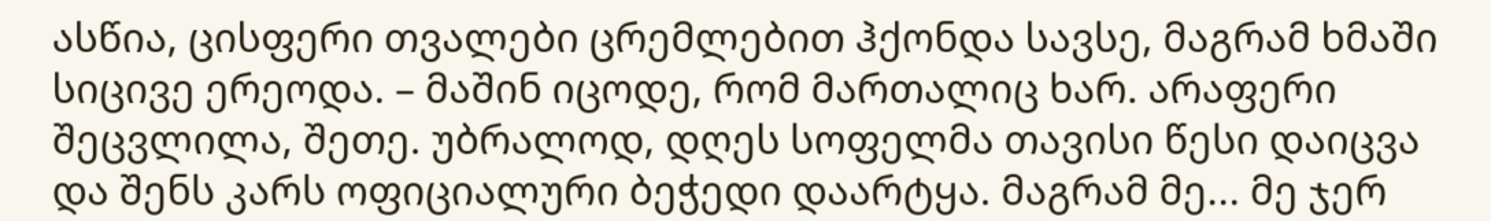ასწია, ცისფერი თვალები ცრემლებით ჰქონდა სავსე, მაგრამ ხმაში სიცივე ერეოდა. – მაშინ იცოდე, რომ მართალიც ხარ. არაფერი შეცვლილა, შეთე. უბრალოდ, დღეს სოფელმა თავისი წესი დაიცვა და შენს კარს ოფიციალური ბეჭედი დაარტყა. მაგრამ მე... მე ჯერ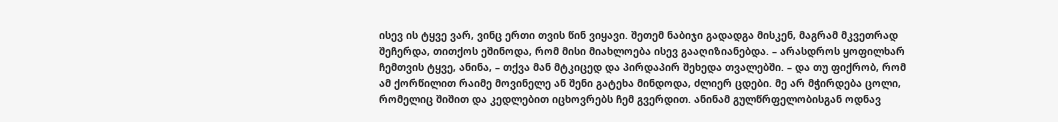ისევ ის ტყვე ვარ, ვინც ერთი თვის წინ ვიყავი. შეთემ ნაბიჯი გადადგა მისკენ, მაგრამ მკვეთრად შეჩერდა, თითქოს ეშინოდა, რომ მისი მიახლოება ისევ გააღიზიანებდა. – არასდროს ყოფილხარ ჩემთვის ტყვე, ანინა, – თქვა მან მტკიცედ და პირდაპირ შეხედა თვალებში. – და თუ ფიქრობ, რომ ამ ქორწილით რაიმე მოვინელე ან შენი გატეხა მინდოდა, ძლიერ ცდები. მე არ მჭირდება ცოლი, რომელიც შიშით და კედლებით იცხოვრებს ჩემ გვერდით. ანინამ გულწრფელობისგან ოდნავ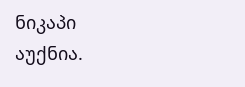ნიკაპი აუქნია.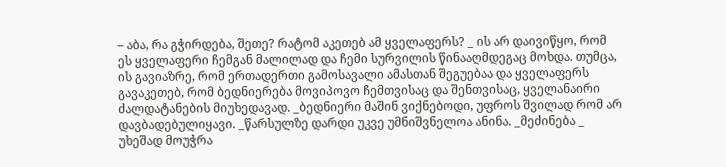– აბა, რა გჭირდება, შეთე? რატომ აკეთებ ამ ყველაფერს? _ ის არ დაივიწყო, რომ ეს ყველაფერი ჩემგან მალილად და ჩემი სურვილის წინააღმდეგაც მოხდა. თუმცა, ის გავიაზრე, რომ ერთადერთი გამოსავალი ამასთან შეგუებაა და ყველაფერს გავაკეთებ, რომ ბედნიერება მოვიპოვო ჩემთვისაც და შენთვისაც, ყველანაირი ძალდატანების მიუხედავად. _ბედნიერი მაშინ ვიქნებოდი, უფროს შვილად რომ არ დავბადებულიყავი. _წარსულზე დარდი უკვე უმნიშვნელოა ანინა. _მეძინება _ უხეშად მოუჭრა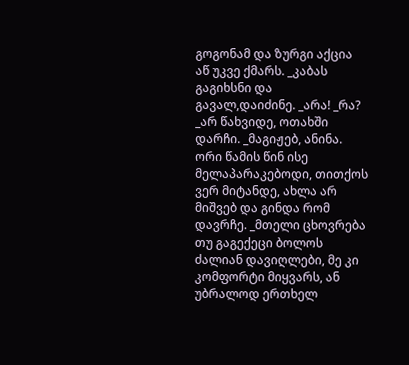გოგონამ და ზურგი აქცია აწ უკვე ქმარს. _კაბას გაგიხსნი და გავალ,დაიძინე. _არა! _რა? _არ წახვიდე, ოთახში დარჩი. _მაგიჟებ, ანინა. ორი წამის წინ ისე მელაპარაკებოდი, თითქოს ვერ მიტანდე, ახლა არ მიშვებ და გინდა რომ დავრჩე. _მთელი ცხოვრება თუ გაგექეცი ბოლოს ძალიან დავიღლები, მე კი კომფორტი მიყვარს, ან უბრალოდ ერთხელ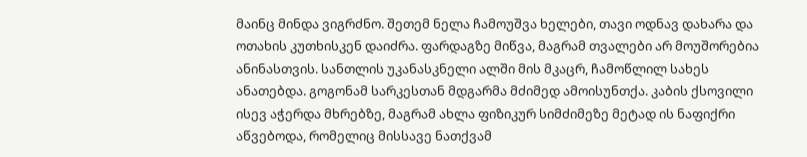მაინც მინდა ვიგრძნო. შეთემ ნელა ჩამოუშვა ხელები, თავი ოდნავ დახარა და ოთახის კუთხისკენ დაიძრა. ფარდაგზე მიწვა, მაგრამ თვალები არ მოუშორებია ანინასთვის. სანთლის უკანასკნელი ალში მის მკაცრ, ჩამოწლილ სახეს ანათებდა. გოგონამ სარკესთან მდგარმა მძიმედ ამოისუნთქა. კაბის ქსოვილი ისევ აჭერდა მხრებზე, მაგრამ ახლა ფიზიკურ სიმძიმეზე მეტად ის ნაფიქრი აწვებოდა, რომელიც მისსავე ნათქვამ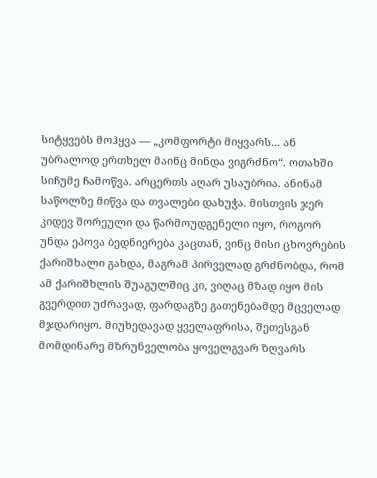სიტყვებს მოჰყვა — „კომფორტი მიყვარს... ან უბრალოდ ერთხელ მაინც მინდა ვიგრძნო“. ოთახში სიჩუმე ჩამოწვა. არცერთს აღარ უსაუბრია. ანინამ საწოლზე მიწვა და თვალები დახუჭა. მისთვის ჯერ კიდევ შორეული და წარმოუდგენელი იყო, როგორ უნდა ეპოვა ბედნიერება კაცთან, ვინც მისი ცხოვრების ქარიშხალი გახდა, მაგრამ პირველად გრძნობდა, რომ ამ ქარიშხლის შუაგულშიც კი, ვიღაც მზად იყო მის გვერდით უძრავად, ფარდაგზე გათენებამდე მცველად მჯდარიყო. მიუხედავად ყველაფრისა, შეთესგან მომდინარე მზრუნველობა ყოველგვარ ზღვარს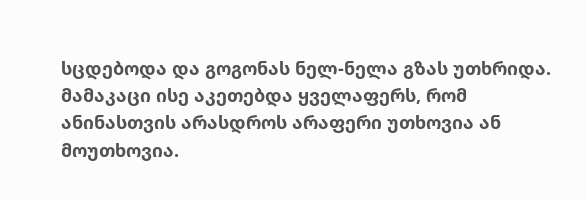სცდებოდა და გოგონას ნელ-ნელა გზას უთხრიდა. მამაკაცი ისე აკეთებდა ყველაფერს, რომ ანინასთვის არასდროს არაფერი უთხოვია ან მოუთხოვია.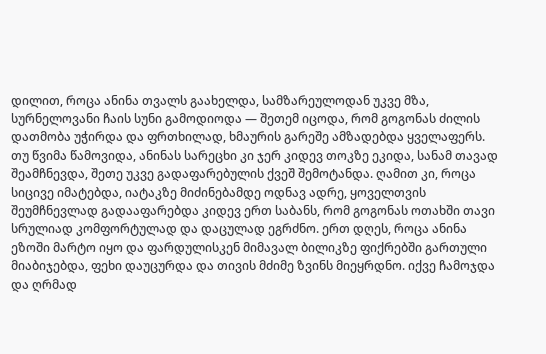დილით, როცა ანინა თვალს გაახელდა, სამზარეულოდან უკვე მზა, სურნელოვანი ჩაის სუნი გამოდიოდა — შეთემ იცოდა, რომ გოგონას ძილის დათმობა უჭირდა და ფრთხილად, ხმაურის გარეშე ამზადებდა ყველაფერს. თუ წვიმა წამოვიდა, ანინას სარეცხი კი ჯერ კიდევ თოკზე ეკიდა, სანამ თავად შეამჩნევდა, შეთე უკვე გადაფარებულის ქვეშ შემოტანდა. ღამით კი, როცა სიცივე იმატებდა, იატაკზე მიძინებამდე ოდნავ ადრე, ყოველთვის შეუმჩნევლად გადააფარებდა კიდევ ერთ საბანს, რომ გოგონას ოთახში თავი სრულიად კომფორტულად და დაცულად ეგრძნო. ერთ დღეს, როცა ანინა ეზოში მარტო იყო და ფარდულისკენ მიმავალ ბილიკზე ფიქრებში გართული მიაბიჯებდა, ფეხი დაუცურდა და თივის მძიმე ზვინს მიეყრდნო. იქვე ჩამოჯდა და ღრმად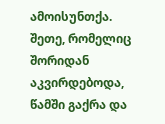ამოისუნთქა. შეთე, რომელიც შორიდან აკვირდებოდა, წამში გაქრა და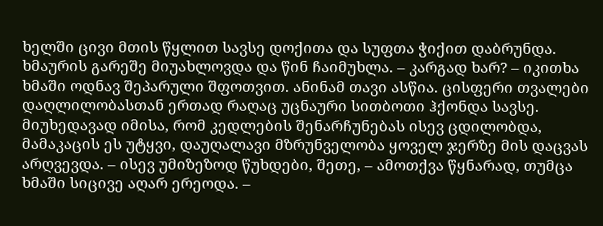ხელში ცივი მთის წყლით სავსე დოქითა და სუფთა ჭიქით დაბრუნდა. ხმაურის გარეშე მიუახლოვდა და წინ ჩაიმუხლა. – კარგად ხარ? – იკითხა ხმაში ოდნავ შეპარული შფოთვით. ანინამ თავი ასწია. ცისფერი თვალები დაღლილობასთან ერთად რაღაც უცნაური სითბოთი ჰქონდა სავსე. მიუხედავად იმისა, რომ კედლების შენარჩუნებას ისევ ცდილობდა, მამაკაცის ეს უტყვი, დაუღალავი მზრუნველობა ყოველ ჯერზე მის დაცვას არღვევდა. – ისევ უმიზეზოდ წუხდები, შეთე, – ამოთქვა წყნარად, თუმცა ხმაში სიცივე აღარ ერეოდა. –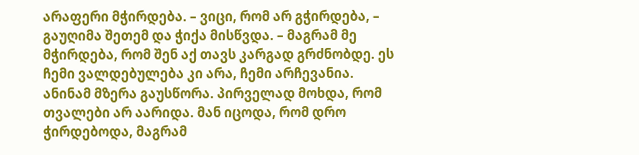არაფერი მჭირდება. – ვიცი, რომ არ გჭირდება, – გაუღიმა შეთემ და ჭიქა მისწვდა. – მაგრამ მე მჭირდება, რომ შენ აქ თავს კარგად გრძნობდე. ეს ჩემი ვალდებულება კი არა, ჩემი არჩევანია. ანინამ მზერა გაუსწორა. პირველად მოხდა, რომ თვალები არ აარიდა. მან იცოდა, რომ დრო ჭირდებოდა, მაგრამ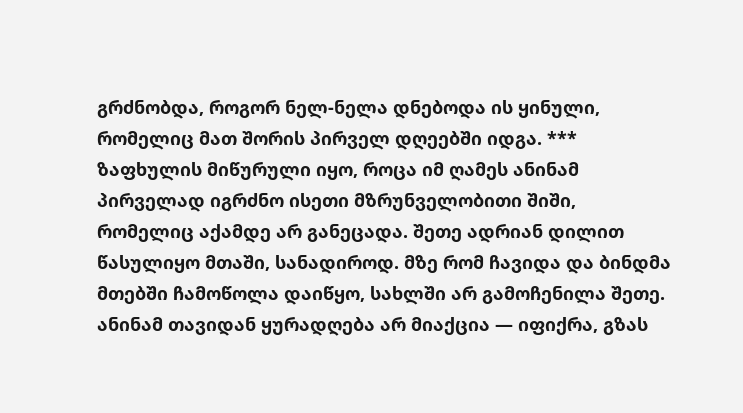გრძნობდა, როგორ ნელ-ნელა დნებოდა ის ყინული, რომელიც მათ შორის პირველ დღეებში იდგა. *** ზაფხულის მიწურული იყო, როცა იმ ღამეს ანინამ პირველად იგრძნო ისეთი მზრუნველობითი შიში, რომელიც აქამდე არ განეცადა. შეთე ადრიან დილით წასულიყო მთაში, სანადიროდ. მზე რომ ჩავიდა და ბინდმა მთებში ჩამოწოლა დაიწყო, სახლში არ გამოჩენილა შეთე. ანინამ თავიდან ყურადღება არ მიაქცია — იფიქრა, გზას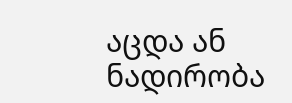აცდა ან ნადირობა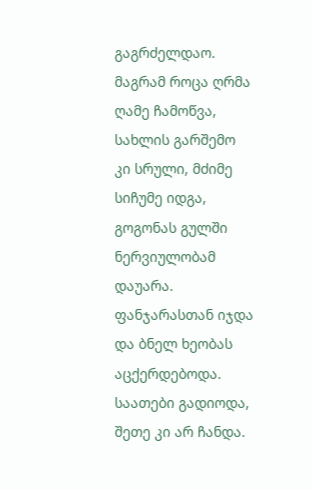გაგრძელდაო. მაგრამ როცა ღრმა ღამე ჩამოწვა, სახლის გარშემო კი სრული, მძიმე სიჩუმე იდგა, გოგონას გულში ნერვიულობამ დაუარა. ფანჯარასთან იჯდა და ბნელ ხეობას აცქერდებოდა. საათები გადიოდა, შეთე კი არ ჩანდა.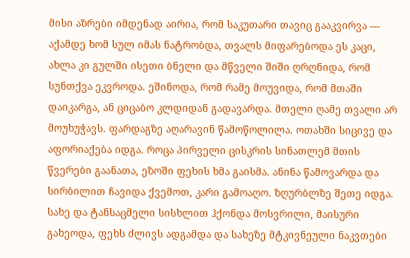მისი აზრები იმდენად აირია, რომ საკუთარი თავიც გააკვირვა — აქამდე ხომ სულ იმას ნატრობდა, თვალს მიფარებოდა ეს კაცი, ახლა კი გულში ისეთი ბნელი და მწველი შიში ღრღნიდა, რომ სუნთქვა ეკვროდა. ეშინოდა, რომ რამე მოუვიდა, რომ მთაში დაიკარგა, ან ციცაბო კლდიდან გადავარდა. მთელი ღამე თვალი არ მოუხუჭავს. ფარდაგზე აღარავინ წამოწოლილა. ოთახში სიცივე და აფორიაქება იდგა. როცა პირველი ცისკრის სინათლემ მთის წვერები გაანათა, ეზოში ფეხის ხმა გაისმა. ანინა წამოვარდა და სირბილით ჩავიდა ქვემოთ, კარი გამოაღო. ზღურბლზე შეთე იდგა. სახე და ტანსაცმელი სისხლით ჰქონდა მოსვრილი, მაისური გახეოდა, ფეხს ძლივს ადგამდა და სახეზე მტკივნეული ნაკვთები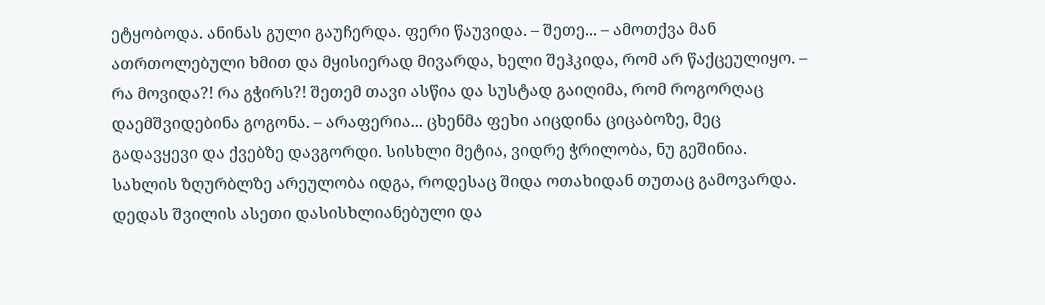ეტყობოდა. ანინას გული გაუჩერდა. ფერი წაუვიდა. – შეთე... – ამოთქვა მან ათრთოლებული ხმით და მყისიერად მივარდა, ხელი შეჰკიდა, რომ არ წაქცეულიყო. – რა მოვიდა?! რა გჭირს?! შეთემ თავი ასწია და სუსტად გაიღიმა, რომ როგორღაც დაემშვიდებინა გოგონა. – არაფერია... ცხენმა ფეხი აიცდინა ციცაბოზე, მეც გადავყევი და ქვებზე დავგორდი. სისხლი მეტია, ვიდრე ჭრილობა, ნუ გეშინია. სახლის ზღურბლზე არეულობა იდგა, როდესაც შიდა ოთახიდან თუთაც გამოვარდა. დედას შვილის ასეთი დასისხლიანებული და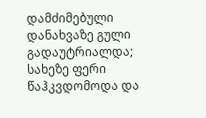დამძიმებული დანახვაზე გული გადაუტრიალდა; სახეზე ფერი წაჰკვდომოდა და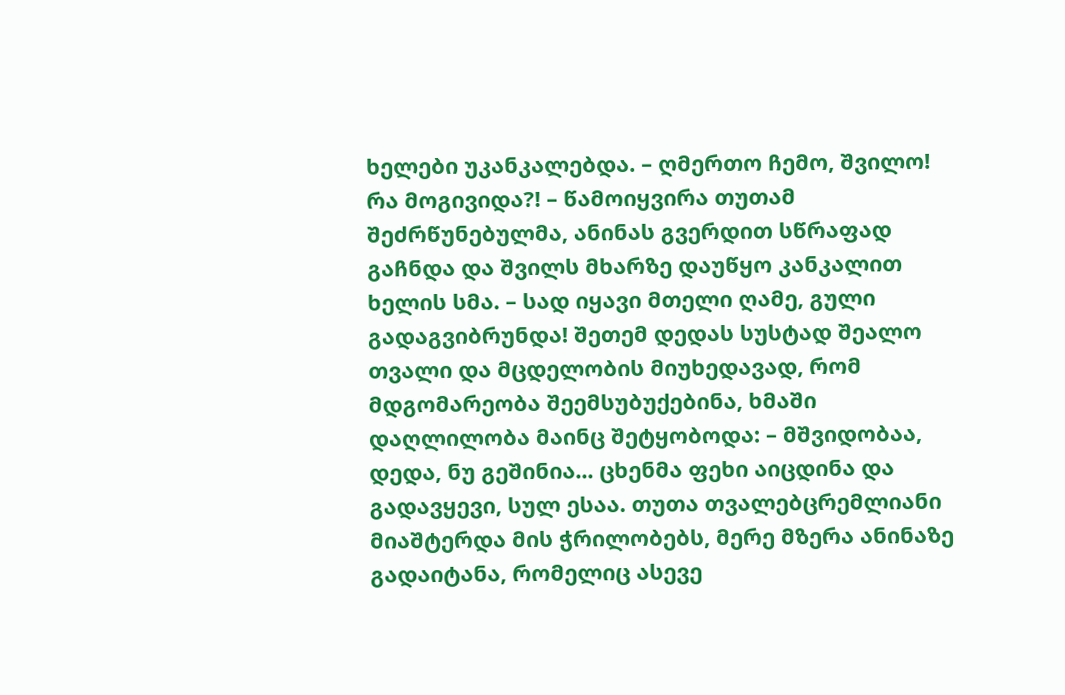ხელები უკანკალებდა. – ღმერთო ჩემო, შვილო! რა მოგივიდა?! – წამოიყვირა თუთამ შეძრწუნებულმა, ანინას გვერდით სწრაფად გაჩნდა და შვილს მხარზე დაუწყო კანკალით ხელის სმა. – სად იყავი მთელი ღამე, გული გადაგვიბრუნდა! შეთემ დედას სუსტად შეალო თვალი და მცდელობის მიუხედავად, რომ მდგომარეობა შეემსუბუქებინა, ხმაში დაღლილობა მაინც შეტყობოდა: – მშვიდობაა, დედა, ნუ გეშინია... ცხენმა ფეხი აიცდინა და გადავყევი, სულ ესაა. თუთა თვალებცრემლიანი მიაშტერდა მის ჭრილობებს, მერე მზერა ანინაზე გადაიტანა, რომელიც ასევე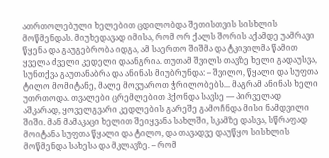ათრთოლებული ხელებით ცდილობდა შეთისთვის სისხლის მოწმენდას. მიუხედავად იმისა, რომ ორ ქალს შორის აქამდე უამრავი წყენა და გაუგებრობა იდგა, ამ საერთო შიშმა და ტკივილმა წამით ყველა ძველი კედელი დაანგრია. თუთამ შვილს თავზე ხელი გადაუსვა, სუნთქვა გაუთანაბრა და ანინას მიუბრუნდა: – შვილო, წყალი და სუფთა ტილო მომიტანე, მალე მოვუაროთ ჭრილობებს... მაგრამ ანინას ხელი უთრთოდა. თვალები ცრემლებით ჰქონდა სავსე — პირველად აშკარად, ყოველგვარი კედლების გარეშე გამოჩნდა მისი ნამდვილი შიში. მან მამაკაცი ხელით შეიყვანა სახლში, სკამზე დასვა, სწრაფად მოიტანა სუფთა წყალი და ტილო, და თავადვე დაუწყო სისხლის მოწმენდა სახესა და მკლავზე. – რომ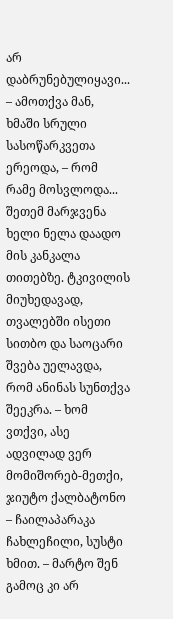არ დაბრუნებულიყავი... – ამოთქვა მან, ხმაში სრული სასოწარკვეთა ერეოდა, – რომ რამე მოსვლოდა... შეთემ მარჯვენა ხელი ნელა დაადო მის კანკალა თითებზე. ტკივილის მიუხედავად, თვალებში ისეთი სითბო და საოცარი შვება უელავდა, რომ ანინას სუნთქვა შეეკრა. – ხომ ვთქვი, ასე ადვილად ვერ მომიშორებ-მეთქი, ჯიუტო ქალბატონო – ჩაილაპარაკა ჩახლეჩილი, სუსტი ხმით. – მარტო შენ გამოც კი არ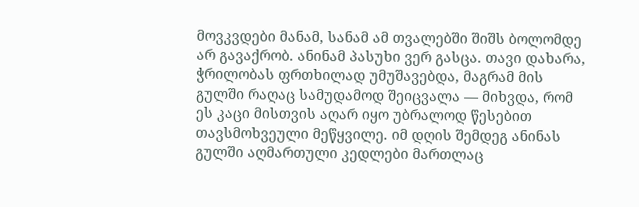მოვკვდები მანამ, სანამ ამ თვალებში შიშს ბოლომდე არ გავაქრობ. ანინამ პასუხი ვერ გასცა. თავი დახარა, ჭრილობას ფრთხილად უმუშავებდა, მაგრამ მის გულში რაღაც სამუდამოდ შეიცვალა — მიხვდა, რომ ეს კაცი მისთვის აღარ იყო უბრალოდ წესებით თავსმოხვეული მეწყვილე. იმ დღის შემდეგ ანინას გულში აღმართული კედლები მართლაც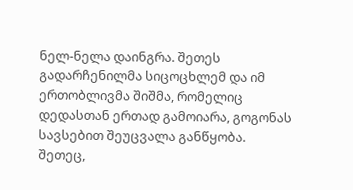ნელ-ნელა დაინგრა. შეთეს გადარჩენილმა სიცოცხლემ და იმ ერთობლივმა შიშმა, რომელიც დედასთან ერთად გამოიარა, გოგონას სავსებით შეუცვალა განწყობა. შეთეც,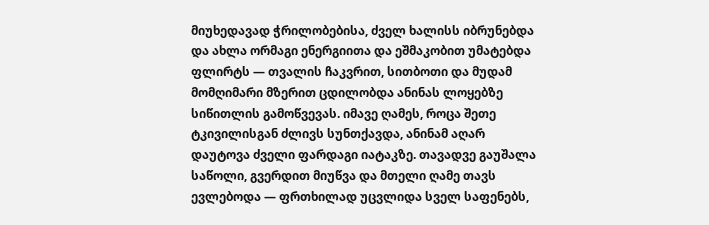მიუხედავად ჭრილობებისა, ძველ ხალისს იბრუნებდა და ახლა ორმაგი ენერგიითა და ეშმაკობით უმატებდა ფლირტს — თვალის ჩაკვრით, სითბოთი და მუდამ მომღიმარი მზერით ცდილობდა ანინას ლოყებზე სიწითლის გამოწვევას. იმავე ღამეს, როცა შეთე ტკივილისგან ძლივს სუნთქავდა, ანინამ აღარ დაუტოვა ძველი ფარდაგი იატაკზე. თავადვე გაუშალა საწოლი, გვერდით მიუწვა და მთელი ღამე თავს ევლებოდა — ფრთხილად უცვლიდა სველ საფენებს,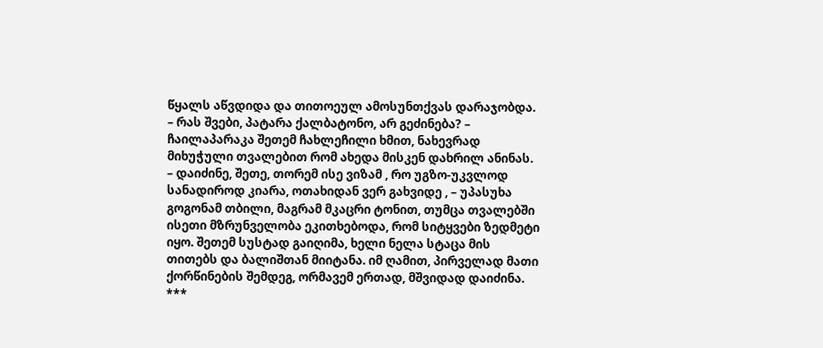წყალს აწვდიდა და თითოეულ ამოსუნთქვას დარაჯობდა. – რას შვები, პატარა ქალბატონო, არ გეძინება? – ჩაილაპარაკა შეთემ ჩახლეჩილი ხმით, ნახევრად მიხუჭული თვალებით რომ ახედა მისკენ დახრილ ანინას. – დაიძინე, შეთე, თორემ ისე ვიზამ , რო უგზო-უკვლოდ სანადიროდ კიარა, ოთახიდან ვერ გახვიდე , – უპასუხა გოგონამ თბილი, მაგრამ მკაცრი ტონით, თუმცა თვალებში ისეთი მზრუნველობა ეკითხებოდა, რომ სიტყვები ზედმეტი იყო. შეთემ სუსტად გაიღიმა, ხელი ნელა სტაცა მის თითებს და ბალიშთან მიიტანა. იმ ღამით, პირველად მათი ქორწინების შემდეგ, ორმავემ ერთად, მშვიდად დაიძინა. ***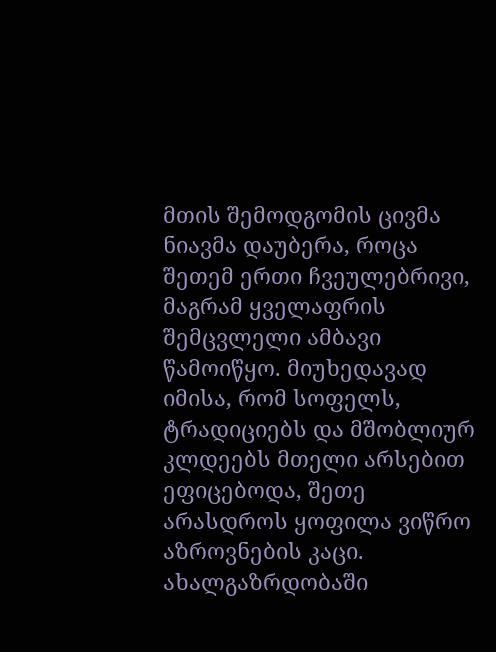მთის შემოდგომის ცივმა ნიავმა დაუბერა, როცა შეთემ ერთი ჩვეულებრივი, მაგრამ ყველაფრის შემცვლელი ამბავი წამოიწყო. მიუხედავად იმისა, რომ სოფელს, ტრადიციებს და მშობლიურ კლდეებს მთელი არსებით ეფიცებოდა, შეთე არასდროს ყოფილა ვიწრო აზროვნების კაცი. ახალგაზრდობაში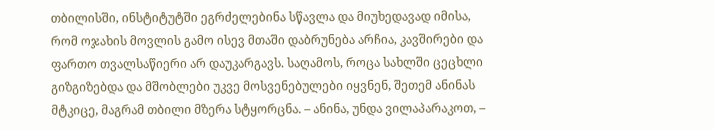თბილისში, ინსტიტუტში ეგრძელებინა სწავლა და მიუხედავად იმისა, რომ ოჯახის მოვლის გამო ისევ მთაში დაბრუნება არჩია, კავშირები და ფართო თვალსაწიერი არ დაუკარგავს. საღამოს, როცა სახლში ცეცხლი გიზგიზებდა და მშობლები უკვე მოსვენებულები იყვნენ, შეთემ ანინას მტკიცე, მაგრამ თბილი მზერა სტყორცნა. – ანინა, უნდა ვილაპარაკოთ, –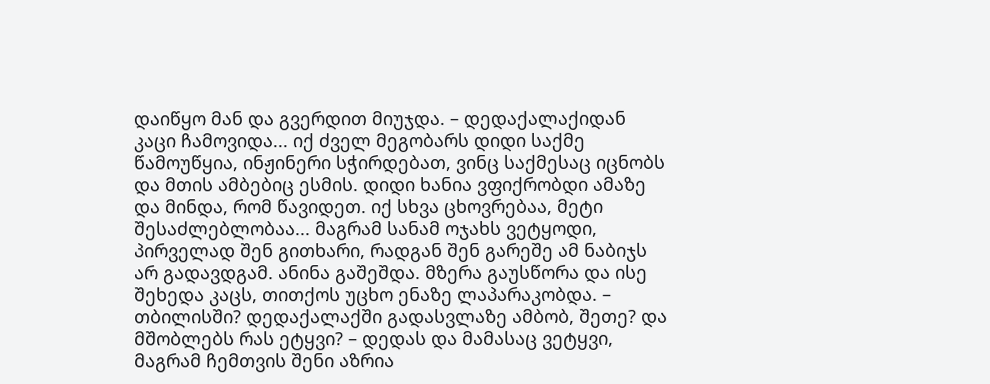დაიწყო მან და გვერდით მიუჯდა. – დედაქალაქიდან კაცი ჩამოვიდა... იქ ძველ მეგობარს დიდი საქმე წამოუწყია, ინჟინერი სჭირდებათ, ვინც საქმესაც იცნობს და მთის ამბებიც ესმის. დიდი ხანია ვფიქრობდი ამაზე და მინდა, რომ წავიდეთ. იქ სხვა ცხოვრებაა, მეტი შესაძლებლობაა... მაგრამ სანამ ოჯახს ვეტყოდი, პირველად შენ გითხარი, რადგან შენ გარეშე ამ ნაბიჯს არ გადავდგამ. ანინა გაშეშდა. მზერა გაუსწორა და ისე შეხედა კაცს, თითქოს უცხო ენაზე ლაპარაკობდა. – თბილისში? დედაქალაქში გადასვლაზე ამბობ, შეთე? და მშობლებს რას ეტყვი? – დედას და მამასაც ვეტყვი, მაგრამ ჩემთვის შენი აზრია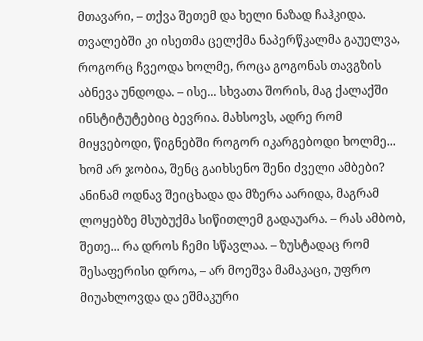მთავარი, – თქვა შეთემ და ხელი ნაზად ჩაჰკიდა. თვალებში კი ისეთმა ცელქმა ნაპერწკალმა გაუელვა, როგორც ჩვეოდა ხოლმე, როცა გოგონას თავგზის აბნევა უნდოდა. – ისე... სხვათა შორის, მაგ ქალაქში ინსტიტუტებიც ბევრია. მახსოვს, ადრე რომ მიყვებოდი, წიგნებში როგორ იკარგებოდი ხოლმე... ხომ არ ჯობია, შენც გაიხსენო შენი ძველი ამბები? ანინამ ოდნავ შეიცხადა და მზერა აარიდა, მაგრამ ლოყებზე მსუბუქმა სიწითლემ გადაუარა. – რას ამბობ, შეთე... რა დროს ჩემი სწავლაა. – ზუსტადაც რომ შესაფერისი დროა, – არ მოეშვა მამაკაცი, უფრო მიუახლოვდა და ეშმაკური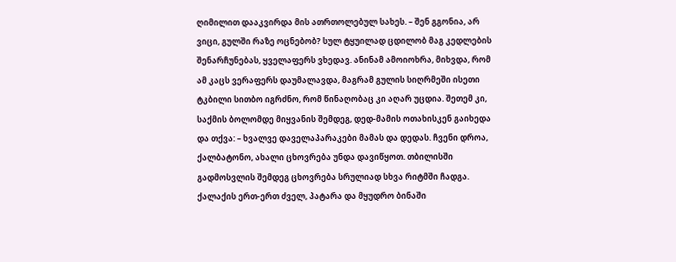ღიმილით დააკვირდა მის ათრთოლებულ სახეს. – შენ გგონია, არ ვიცი, გულში რაზე ოცნებობ? სულ ტყუილად ცდილობ მაგ კედლების შენარჩუნებას, ყველაფერს ვხედავ. ანინამ ამოიოხრა, მიხვდა, რომ ამ კაცს ვერაფერს დაუმალავდა, მაგრამ გულის სიღრმეში ისეთი ტკბილი სითბო იგრძნო, რომ წინაღობაც კი აღარ უცდია. შეთემ კი, საქმის ბოლომდე მიყვანის შემდეგ, დედ-მამის ოთახისკენ გაიხედა და თქვა: – ხვალვე დაველაპარაკები მამას და დედას. ჩვენი დროა, ქალბატონო, ახალი ცხოვრება უნდა დავიწყოთ. თბილისში გადმოსვლის შემდეგ ცხოვრება სრულიად სხვა რიტმში ჩადგა. ქალაქის ერთ-ერთ ძველ, პატარა და მყუდრო ბინაში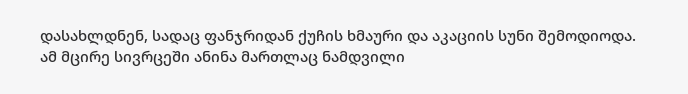დასახლდნენ, სადაც ფანჯრიდან ქუჩის ხმაური და აკაციის სუნი შემოდიოდა. ამ მცირე სივრცეში ანინა მართლაც ნამდვილი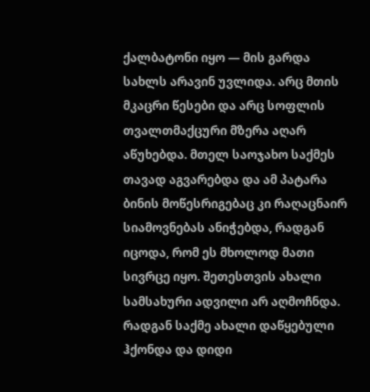ქალბატონი იყო — მის გარდა სახლს არავინ უვლიდა. არც მთის მკაცრი წესები და არც სოფლის თვალთმაქცური მზერა აღარ აწუხებდა. მთელ საოჯახო საქმეს თავად აგვარებდა და ამ პატარა ბინის მოწესრიგებაც კი რაღაცნაირ სიამოვნებას ანიჭებდა, რადგან იცოდა, რომ ეს მხოლოდ მათი სივრცე იყო. შეთესთვის ახალი სამსახური ადვილი არ აღმოჩნდა. რადგან საქმე ახალი დაწყებული ჰქონდა და დიდი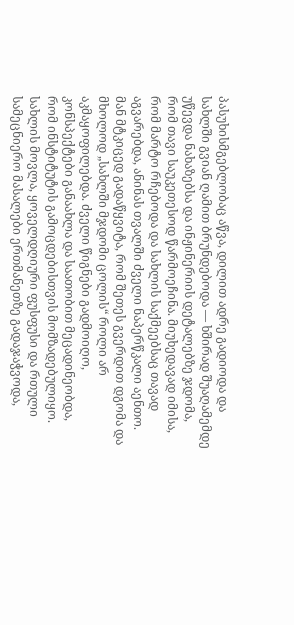პასუხისმგებლობაც აწვა, დილით ადრე გადიოდა და სახლში გვიან ღამით ბრუნდებოდა — ხშირად შუაღამემდე უწევდა ნახაზებსა და ინჟინერიის დეტალებზე ჯდომა, რომ თავი საუკეთესოდ წარმოეჩინა. მიუხედავად იმისა, რომ მარტო რჩებოდა და სახლის საქმეებსაც თავად აგვარებდა, ანინას თვალში ძველი ნაპერწკალი აენთო. მან მტკიცედ გადაწყვიტა, რომ შეთეს გვერდით დგომა და მხოლოდ „სახლში მჯდომი ცოლის“ როლი არ აკმაყოფილებდა. ძველი წიგნები გადმოიღო, კონსპექტები განაახლა და საათობით მეცადინეობდა, რომ ინსტიტუტის გამოცდებისთვის მომზადებულიყო. სახლის მოვლა, ყოველდღიური ფუსფუსი და რთული სამეცნიერო მასალები ერთმანეთზე გადაჯაჭვოდა,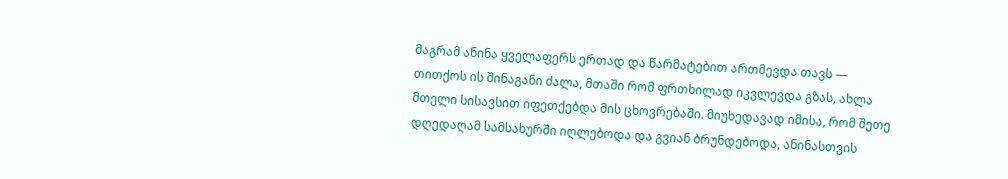მაგრამ ანინა ყველაფერს ერთად და წარმატებით ართმევდა თავს — თითქოს ის შინაგანი ძალა, მთაში რომ ფრთხილად იკვლევდა გზას, ახლა მთელი სისავსით იფეთქებდა მის ცხოვრებაში. მიუხედავად იმისა, რომ შეთე დღედაღამ სამსახურში იღლებოდა და გვიან ბრუნდებოდა, ანინასთვის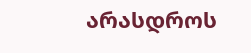არასდროს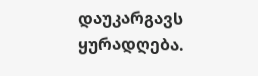დაუკარგავს ყურადღება.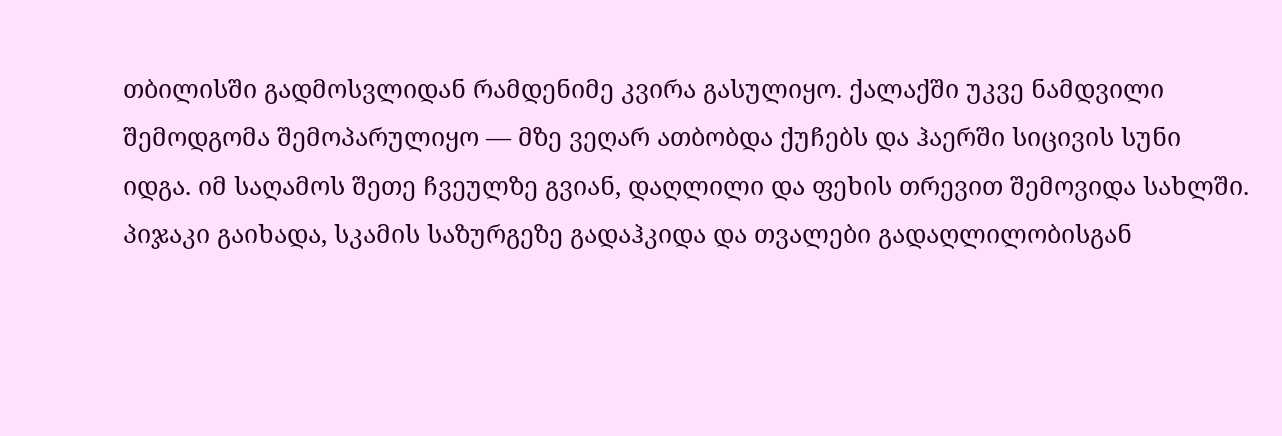თბილისში გადმოსვლიდან რამდენიმე კვირა გასულიყო. ქალაქში უკვე ნამდვილი შემოდგომა შემოპარულიყო — მზე ვეღარ ათბობდა ქუჩებს და ჰაერში სიცივის სუნი იდგა. იმ საღამოს შეთე ჩვეულზე გვიან, დაღლილი და ფეხის თრევით შემოვიდა სახლში. პიჯაკი გაიხადა, სკამის საზურგეზე გადაჰკიდა და თვალები გადაღლილობისგან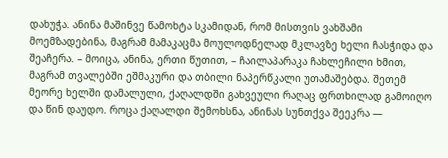დახუჭა. ანინა მაშინვე წამოხტა სკამიდან, რომ მისთვის ვახშამი მოემზადებინა, მაგრამ მამაკაცმა მოულოდნელად მკლავზე ხელი ჩასჭიდა და შეაჩერა. – მოიცა, ანინა, ერთი წუთით, – ჩაილაპარაკა ჩახლეჩილი ხმით, მაგრამ თვალებში ეშმაკური და თბილი ნაპერწკალი უთამაშებდა. შეთემ მეორე ხელში დამალული, ქაღალდში გახვეული რაღაც ფრთხილად გამოიღო და წინ დაუდო. როცა ქაღალდი შემოხსნა, ანინას სუნთქვა შეეკრა —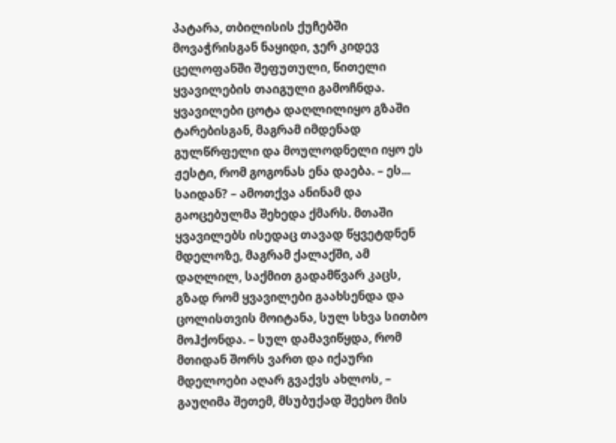პატარა, თბილისის ქუჩებში მოვაჭრისგან ნაყიდი, ჯერ კიდევ ცელოფანში შეფუთული, წითელი ყვავილების თაიგული გამოჩნდა. ყვავილები ცოტა დაღლილიყო გზაში ტარებისგან, მაგრამ იმდენად გულწრფელი და მოულოდნელი იყო ეს ჟესტი, რომ გოგონას ენა დაება. – ეს... საიდან? – ამოთქვა ანინამ და გაოცებულმა შეხედა ქმარს. მთაში ყვავილებს ისედაც თავად წყვეტდნენ მდელოზე, მაგრამ ქალაქში, ამ დაღლილ, საქმით გადამწვარ კაცს, გზად რომ ყვავილები გაახსენდა და ცოლისთვის მოიტანა, სულ სხვა სითბო მოჰქონდა. – სულ დამავიწყდა, რომ მთიდან შორს ვართ და იქაური მდელოები აღარ გვაქვს ახლოს, – გაუღიმა შეთემ, მსუბუქად შეეხო მის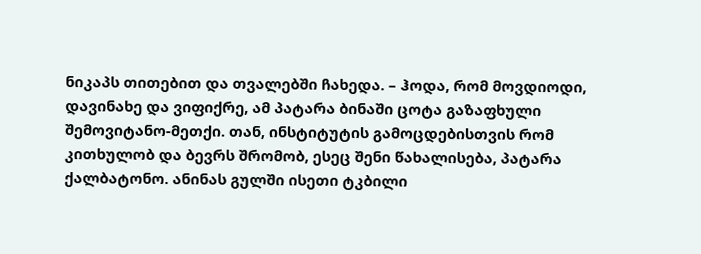ნიკაპს თითებით და თვალებში ჩახედა. – ჰოდა, რომ მოვდიოდი, დავინახე და ვიფიქრე, ამ პატარა ბინაში ცოტა გაზაფხული შემოვიტანო-მეთქი. თან, ინსტიტუტის გამოცდებისთვის რომ კითხულობ და ბევრს შრომობ, ესეც შენი წახალისება, პატარა ქალბატონო. ანინას გულში ისეთი ტკბილი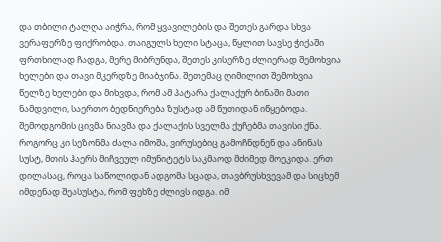და თბილი ტალღა აიჭრა, რომ ყვავილების და შეთეს გარდა სხვა ვერაფერზე ფიქრობდა. თაიგულს ხელი სტაცა, წყლით სავსე ჭიქაში ფრთხილად ჩადგა, მერე მიბრუნდა, შეთეს კისერზე ძლიერად შემოხვია ხელები და თავი მკერდზე მიაბჯინა. შეთემაც ღიმილით შემოხვია წელზე ხელები და მიხვდა, რომ ამ პატარა ქალაქურ ბინაში მათი ნამდვილი, საერთო ბედნიერება ზუსტად ამ წუთიდან იწყებოდა. შემოდგომის ცივმა ნიავმა და ქალაქის სველმა ქუჩებმა თავისი ქნა. როგორც კი სეზონმა ძალა იმოშა, ვირუსებიც გამოჩნდნენ და ანინას სუსტ, მთის ჰაერს მიჩვეულ იმუნიტეტს საკმაოდ მძიმედ მოეკიდა. ერთ დილასაც, როცა საწოლიდან ადგომა სცადა, თავბრუსხვევამ და სიცხემ იმდენად შეასუსტა, რომ ფეხზე ძლივს იდგა. იმ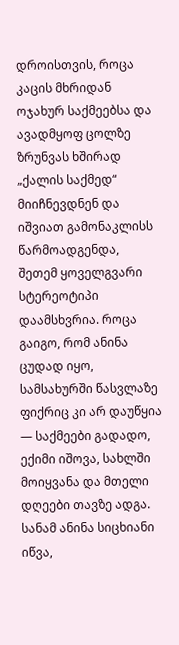დროისთვის, როცა კაცის მხრიდან ოჯახურ საქმეებსა და ავადმყოფ ცოლზე ზრუნვას ხშირად „ქალის საქმედ“ მიიჩნევდნენ და იშვიათ გამონაკლისს წარმოადგენდა, შეთემ ყოველგვარი სტერეოტიპი დაამსხვრია. როცა გაიგო, რომ ანინა ცუდად იყო, სამსახურში წასვლაზე ფიქრიც კი არ დაუწყია — საქმეები გადადო, ექიმი იშოვა, სახლში მოიყვანა და მთელი დღეები თავზე ადგა. სანამ ანინა სიცხიანი იწვა,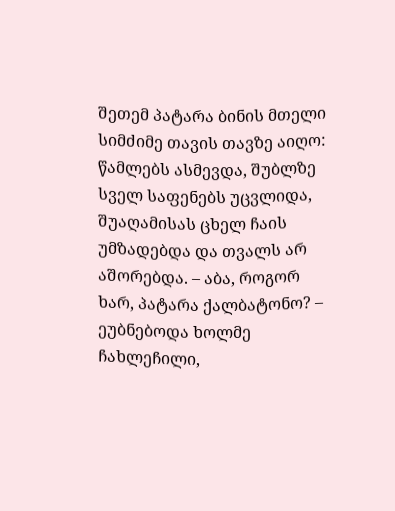შეთემ პატარა ბინის მთელი სიმძიმე თავის თავზე აიღო: წამლებს ასმევდა, შუბლზე სველ საფენებს უცვლიდა, შუაღამისას ცხელ ჩაის უმზადებდა და თვალს არ აშორებდა. – აბა, როგორ ხარ, პატარა ქალბატონო? – ეუბნებოდა ხოლმე ჩახლეჩილი,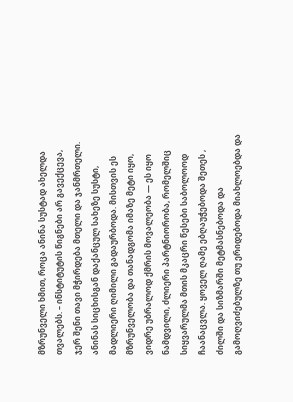მზრუნველი ხმით, როცა ანინა სუსტად ახელდა თვალებს. – ინსტიტუტის წიგნები არ გავექცევა, ჯერ შენი თავი მჭირდება მთელი და ჯანმრთელი. ანინას სიცხისგან დაქანცულ სახეზე სუსტი, მადლიერი ღიმილი გადაურბოდა. მისთვის ეს მზრუნველობა და თანადგომა იმაზე მეტი იყო, ვიდრე უბრალოდ ქმრის მოვალეობა — ეს იყო ნამდვილი, ძლიერი პარტნიორობა, რომელშიც სიყვარულმა მთის მკაცრი წესები საბოლოოდ ჩაანაცვლა. ყოველ ღამე ებღაუჭებოდა შეთეს , ძილში და სიზმარში მეტმასნებოდა და გამოღვიძებულზე თუ ერიდებოდა მიახლოებდა და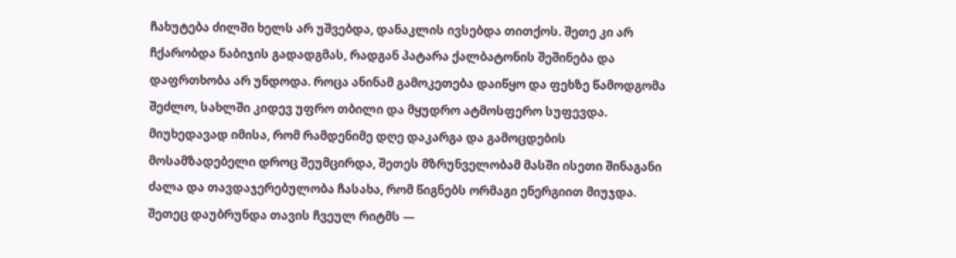ჩახუტება ძილში ხელს არ უშვებდა, დანაკლის ივსებდა თითქოს. შეთე კი არ ჩქარობდა ნაბიჯის გადადგმას, რადგან პატარა ქალბატონის შეშინება და დაფრთხობა არ უნდოდა. როცა ანინამ გამოკეთება დაიწყო და ფეხზე წამოდგომა შეძლო, სახლში კიდევ უფრო თბილი და მყუდრო ატმოსფერო სუფევდა. მიუხედავად იმისა, რომ რამდენიმე დღე დაკარგა და გამოცდების მოსამზადებელი დროც შეუმცირდა, შეთეს მზრუნველობამ მასში ისეთი შინაგანი ძალა და თავდაჯერებულობა ჩასახა, რომ წიგნებს ორმაგი ენერგიით მიუჯდა. შეთეც დაუბრუნდა თავის ჩვეულ რიტმს —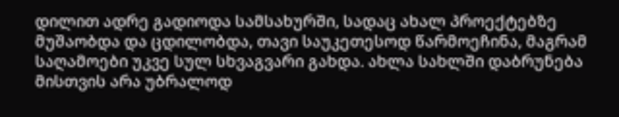დილით ადრე გადიოდა სამსახურში, სადაც ახალ პროექტებზე მუშაობდა და ცდილობდა, თავი საუკეთესოდ წარმოეჩინა, მაგრამ საღამოები უკვე სულ სხვაგვარი გახდა. ახლა სახლში დაბრუნება მისთვის არა უბრალოდ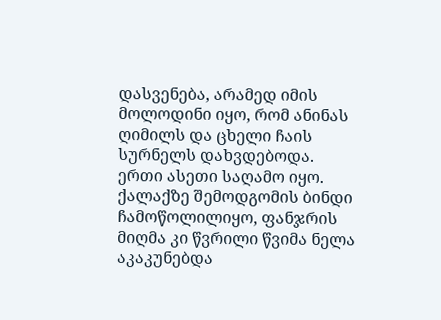დასვენება, არამედ იმის მოლოდინი იყო, რომ ანინას ღიმილს და ცხელი ჩაის სურნელს დახვდებოდა. ერთი ასეთი საღამო იყო. ქალაქზე შემოდგომის ბინდი ჩამოწოლილიყო, ფანჯრის მიღმა კი წვრილი წვიმა ნელა აკაკუნებდა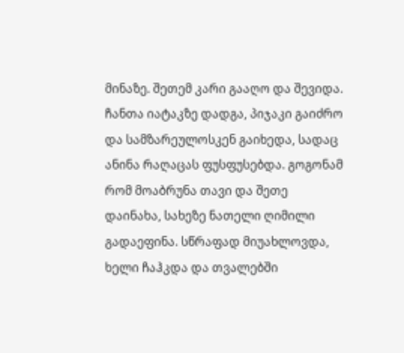მინაზე. შეთემ კარი გააღო და შევიდა. ჩანთა იატაკზე დადგა, პიჯაკი გაიძრო და სამზარეულოსკენ გაიხედა, სადაც ანინა რაღაცას ფუსფუსებდა. გოგონამ რომ მოაბრუნა თავი და შეთე დაინახა, სახეზე ნათელი ღიმილი გადაეფინა. სწრაფად მიუახლოვდა, ხელი ჩაჰკდა და თვალებში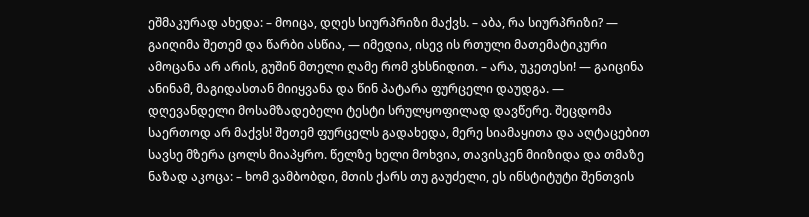ეშმაკურად ახედა: – მოიცა, დღეს სიურპრიზი მაქვს. – აბა, რა სიურპრიზი? — გაიღიმა შეთემ და წარბი ასწია, — იმედია, ისევ ის რთული მათემატიკური ამოცანა არ არის, გუშინ მთელი ღამე რომ ვხსნიდით. – არა, უკეთესი! — გაიცინა ანინამ, მაგიდასთან მიიყვანა და წინ პატარა ფურცელი დაუდგა. — დღევანდელი მოსამზადებელი ტესტი სრულყოფილად დავწერე. შეცდომა საერთოდ არ მაქვს! შეთემ ფურცელს გადახედა, მერე სიამაყითა და აღტაცებით სავსე მზერა ცოლს მიაპყრო. წელზე ხელი მოხვია, თავისკენ მიიზიდა და თმაზე ნაზად აკოცა: – ხომ ვამბობდი, მთის ქარს თუ გაუძელი, ეს ინსტიტუტი შენთვის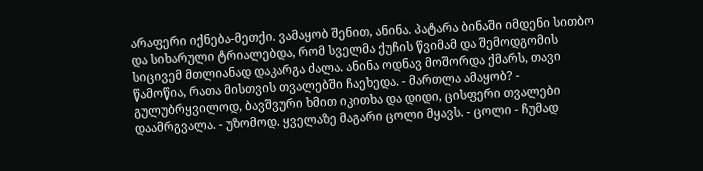არაფერი იქნება-მეთქი. ვამაყობ შენით, ანინა. პატარა ბინაში იმდენი სითბო და სიხარული ტრიალებდა, რომ სველმა ქუჩის წვიმამ და შემოდგომის სიცივემ მთლიანად დაკარგა ძალა. ანინა ოდნავ მოშორდა ქმარს, თავი წამოწია, რათა მისთვის თვალებში ჩაეხედა. - მართლა ამაყობ? - გულუბრყვილოდ, ბავშვური ხმით იკითხა და დიდი, ცისფერი თვალები დაამრგვალა. - უზომოდ. ყველაზე მაგარი ცოლი მყავს. - ცოლი - ჩუმად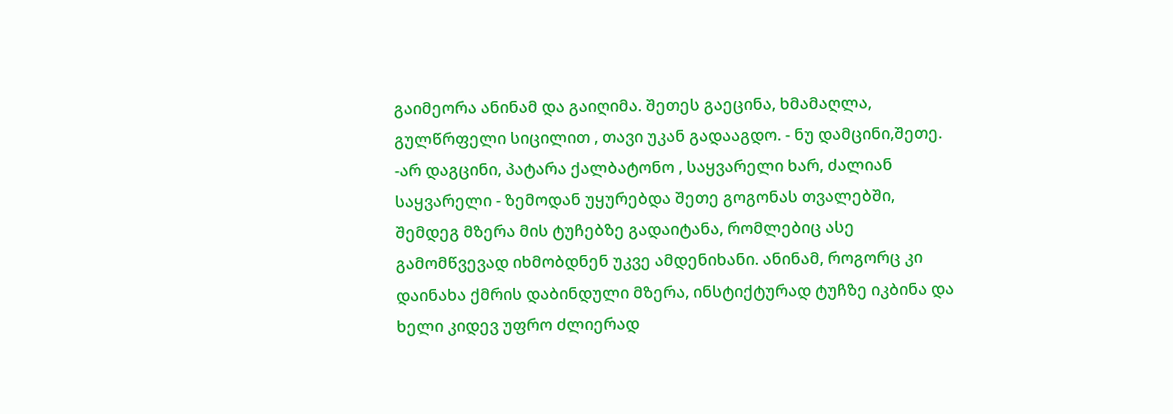გაიმეორა ანინამ და გაიღიმა. შეთეს გაეცინა, ხმამაღლა, გულწრფელი სიცილით , თავი უკან გადააგდო. - ნუ დამცინი,შეთე. -არ დაგცინი, პატარა ქალბატონო , საყვარელი ხარ, ძალიან საყვარელი - ზემოდან უყურებდა შეთე გოგონას თვალებში, შემდეგ მზერა მის ტუჩებზე გადაიტანა, რომლებიც ასე გამომწვევად იხმობდნენ უკვე ამდენიხანი. ანინამ, როგორც კი დაინახა ქმრის დაბინდული მზერა, ინსტიქტურად ტუჩზე იკბინა და ხელი კიდევ უფრო ძლიერად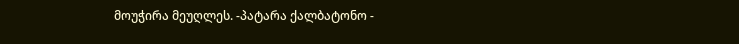მოუჭირა მეუღლეს. -პატარა ქალბატონო -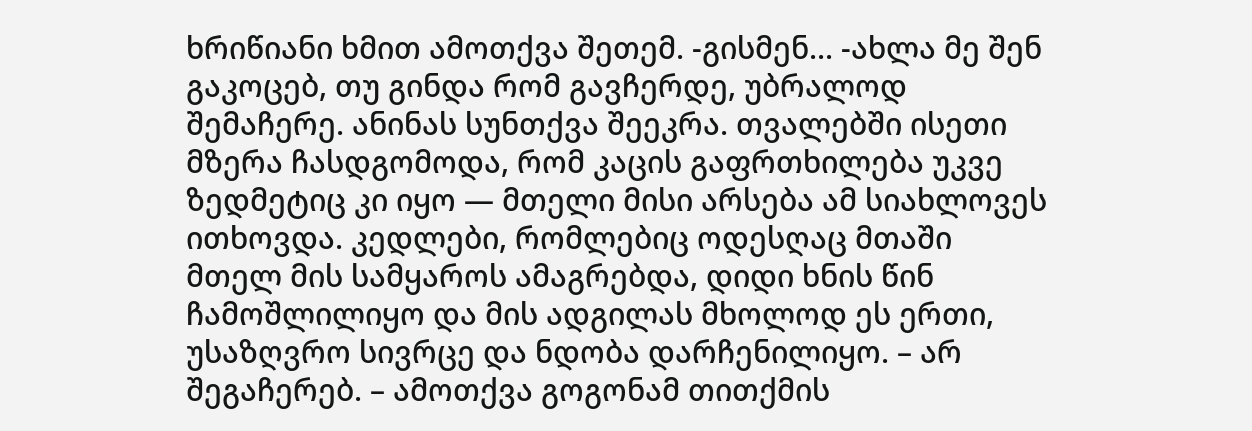ხრიწიანი ხმით ამოთქვა შეთემ. -გისმენ... -ახლა მე შენ გაკოცებ, თუ გინდა რომ გავჩერდე, უბრალოდ შემაჩერე. ანინას სუნთქვა შეეკრა. თვალებში ისეთი მზერა ჩასდგომოდა, რომ კაცის გაფრთხილება უკვე ზედმეტიც კი იყო — მთელი მისი არსება ამ სიახლოვეს ითხოვდა. კედლები, რომლებიც ოდესღაც მთაში მთელ მის სამყაროს ამაგრებდა, დიდი ხნის წინ ჩამოშლილიყო და მის ადგილას მხოლოდ ეს ერთი, უსაზღვრო სივრცე და ნდობა დარჩენილიყო. – არ შეგაჩერებ. – ამოთქვა გოგონამ თითქმის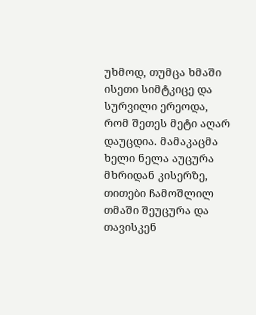უხმოდ, თუმცა ხმაში ისეთი სიმტკიცე და სურვილი ერეოდა, რომ შეთეს მეტი აღარ დაუცდია. მამაკაცმა ხელი ნელა აუცურა მხრიდან კისერზე, თითები ჩამოშლილ თმაში შეუცურა და თავისკენ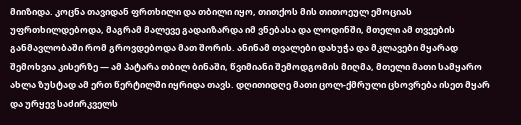მიიზიდა. კოცნა თავიდან ფრთხილი და თბილი იყო, თითქოს მის თითოეულ ემოციას უფრთხილდებოდა, მაგრამ მალევე გადაიზარდა იმ ვნებასა და ლოდინში, მთელი ამ თვეების განმავლობაში რომ გროვდებოდა მათ შორის. ანინამ თვალები დახუჭა და მკლავები მყარად შემოხვია კისერზე — ამ პატარა თბილ ბინაში, წვიმიანი შემოდგომის მიღმა, მთელი მათი სამყარო ახლა ზუსტად ამ ერთ წერტილში იყრიდა თავს. დღითიდღე მათი ცოლ-ქმრული ცხოვრება ისეთ მყარ და ურყევ საძირკველს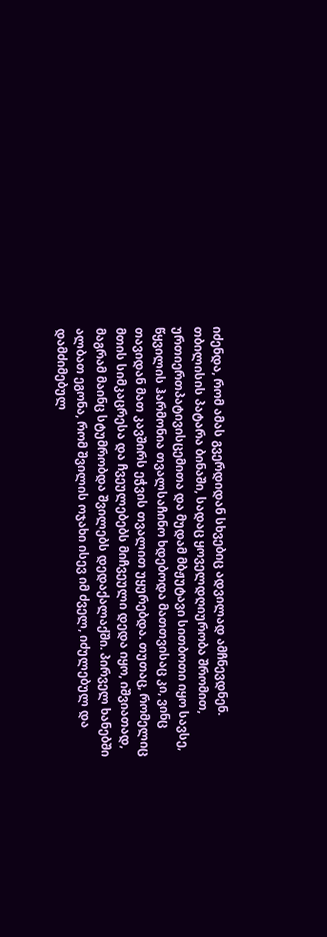იძენდა, რომ ამას გვერდიდან სხვებიც ადვილად ამჩნევდნენ. თბილისის პატარა ბინაში, სადაც ყოველდღიურობა შრომით, ურთიერთპატივისცემითა და მუდამ მბჟუტავი სითბოთი იყო სავსე, წყვილის ჰარმონია თვალსაჩინო ხდებოდა მათთვისაც კი, ვინც თავიდან მათ კავშირს ეჭვის თვალით უყურებდა. თუთაც, რომელიც მთის სიმკაცრესა და ჩვეულებებს მიჩვეული დედა იყო, იშვიათად, მაგრამ მაინც სტუმრობდა შვილებს დედაქალაქში. პირველ ხანებში ალბათ ეგონა, რომ შვილის ოჯახი ისევ იმ ძველ, იძულებულ და დამძიმებულ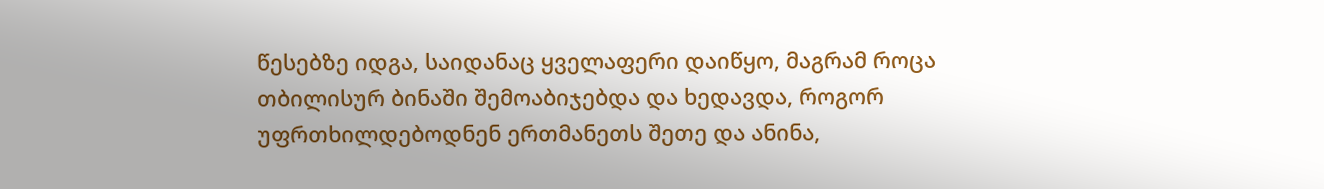წესებზე იდგა, საიდანაც ყველაფერი დაიწყო, მაგრამ როცა თბილისურ ბინაში შემოაბიჯებდა და ხედავდა, როგორ უფრთხილდებოდნენ ერთმანეთს შეთე და ანინა,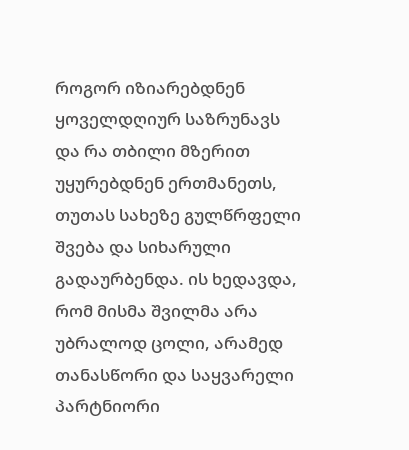როგორ იზიარებდნენ ყოველდღიურ საზრუნავს და რა თბილი მზერით უყურებდნენ ერთმანეთს, თუთას სახეზე გულწრფელი შვება და სიხარული გადაურბენდა. ის ხედავდა, რომ მისმა შვილმა არა უბრალოდ ცოლი, არამედ თანასწორი და საყვარელი პარტნიორი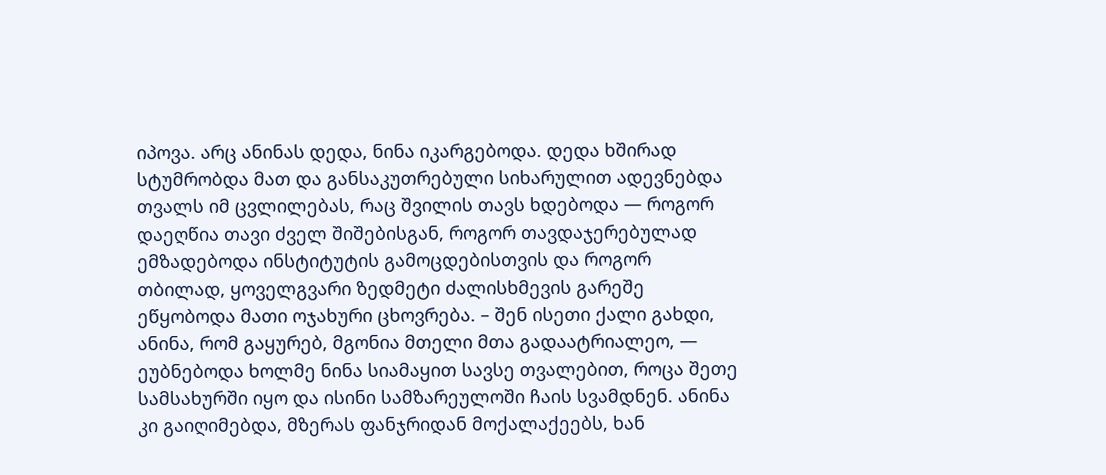იპოვა. არც ანინას დედა, ნინა იკარგებოდა. დედა ხშირად სტუმრობდა მათ და განსაკუთრებული სიხარულით ადევნებდა თვალს იმ ცვლილებას, რაც შვილის თავს ხდებოდა — როგორ დაეღწია თავი ძველ შიშებისგან, როგორ თავდაჯერებულად ემზადებოდა ინსტიტუტის გამოცდებისთვის და როგორ თბილად, ყოველგვარი ზედმეტი ძალისხმევის გარეშე ეწყობოდა მათი ოჯახური ცხოვრება. – შენ ისეთი ქალი გახდი, ანინა, რომ გაყურებ, მგონია მთელი მთა გადაატრიალეო, — ეუბნებოდა ხოლმე ნინა სიამაყით სავსე თვალებით, როცა შეთე სამსახურში იყო და ისინი სამზარეულოში ჩაის სვამდნენ. ანინა კი გაიღიმებდა, მზერას ფანჯრიდან მოქალაქეებს, ხან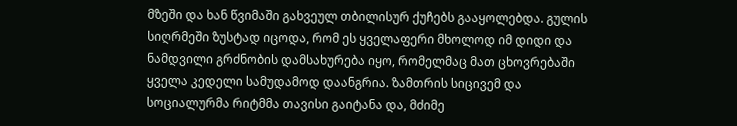მზეში და ხან წვიმაში გახვეულ თბილისურ ქუჩებს გააყოლებდა. გულის სიღრმეში ზუსტად იცოდა, რომ ეს ყველაფერი მხოლოდ იმ დიდი და ნამდვილი გრძნობის დამსახურება იყო, რომელმაც მათ ცხოვრებაში ყველა კედელი სამუდამოდ დაანგრია. ზამთრის სიცივემ და სოციალურმა რიტმმა თავისი გაიტანა და, მძიმე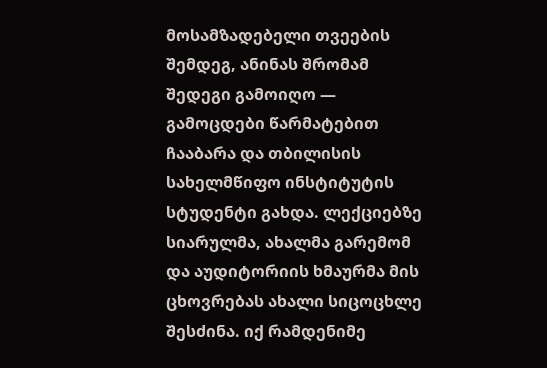მოსამზადებელი თვეების შემდეგ, ანინას შრომამ შედეგი გამოიღო — გამოცდები წარმატებით ჩააბარა და თბილისის სახელმწიფო ინსტიტუტის სტუდენტი გახდა. ლექციებზე სიარულმა, ახალმა გარემომ და აუდიტორიის ხმაურმა მის ცხოვრებას ახალი სიცოცხლე შესძინა. იქ რამდენიმე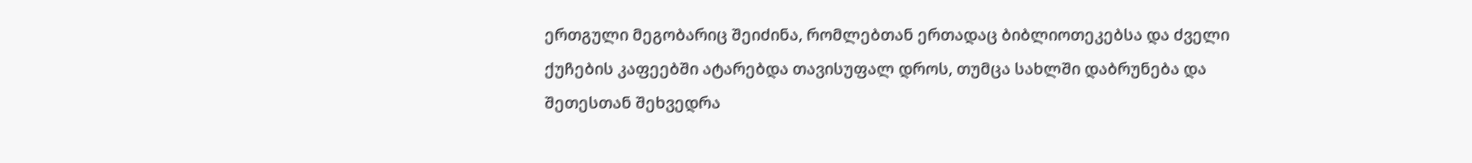ერთგული მეგობარიც შეიძინა, რომლებთან ერთადაც ბიბლიოთეკებსა და ძველი ქუჩების კაფეებში ატარებდა თავისუფალ დროს, თუმცა სახლში დაბრუნება და შეთესთან შეხვედრა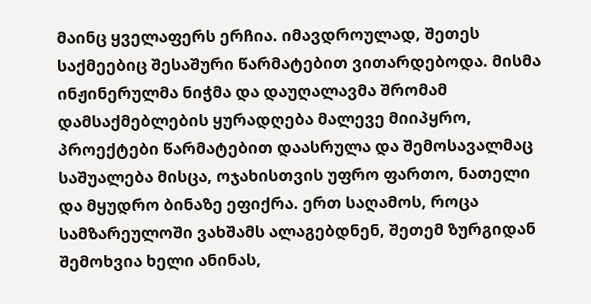მაინც ყველაფერს ერჩია. იმავდროულად, შეთეს საქმეებიც შესაშური წარმატებით ვითარდებოდა. მისმა ინჟინერულმა ნიჭმა და დაუღალავმა შრომამ დამსაქმებლების ყურადღება მალევე მიიპყრო, პროექტები წარმატებით დაასრულა და შემოსავალმაც საშუალება მისცა, ოჯახისთვის უფრო ფართო, ნათელი და მყუდრო ბინაზე ეფიქრა. ერთ საღამოს, როცა სამზარეულოში ვახშამს ალაგებდნენ, შეთემ ზურგიდან შემოხვია ხელი ანინას,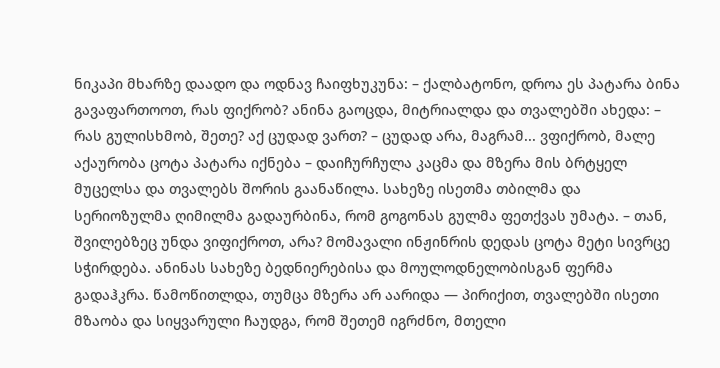ნიკაპი მხარზე დაადო და ოდნავ ჩაიფხუკუნა: – ქალბატონო, დროა ეს პატარა ბინა გავაფართოოთ, რას ფიქრობ? ანინა გაოცდა, მიტრიალდა და თვალებში ახედა: – რას გულისხმობ, შეთე? აქ ცუდად ვართ? – ცუდად არა, მაგრამ... ვფიქრობ, მალე აქაურობა ცოტა პატარა იქნება – დაიჩურჩულა კაცმა და მზერა მის ბრტყელ მუცელსა და თვალებს შორის გაანაწილა. სახეზე ისეთმა თბილმა და სერიოზულმა ღიმილმა გადაურბინა, რომ გოგონას გულმა ფეთქვას უმატა. – თან, შვილებზეც უნდა ვიფიქროთ, არა? მომავალი ინჟინრის დედას ცოტა მეტი სივრცე სჭირდება. ანინას სახეზე ბედნიერებისა და მოულოდნელობისგან ფერმა გადაჰკრა. წამოწითლდა, თუმცა მზერა არ აარიდა — პირიქით, თვალებში ისეთი მზაობა და სიყვარული ჩაუდგა, რომ შეთემ იგრძნო, მთელი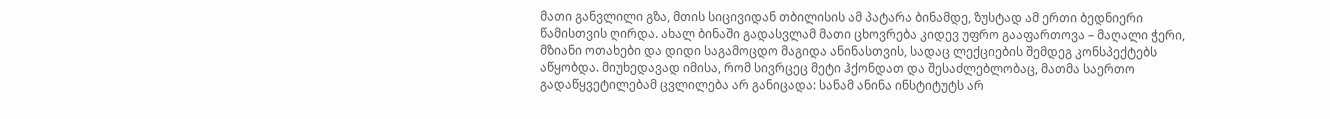მათი განვლილი გზა, მთის სიცივიდან თბილისის ამ პატარა ბინამდე, ზუსტად ამ ერთი ბედნიერი წამისთვის ღირდა. ახალ ბინაში გადასვლამ მათი ცხოვრება კიდევ უფრო გააფართოვა – მაღალი ჭერი, მზიანი ოთახები და დიდი საგამოცდო მაგიდა ანინასთვის, სადაც ლექციების შემდეგ კონსპექტებს აწყობდა. მიუხედავად იმისა, რომ სივრცეც მეტი ჰქონდათ და შესაძლებლობაც, მათმა საერთო გადაწყვეტილებამ ცვლილება არ განიცადა: სანამ ანინა ინსტიტუტს არ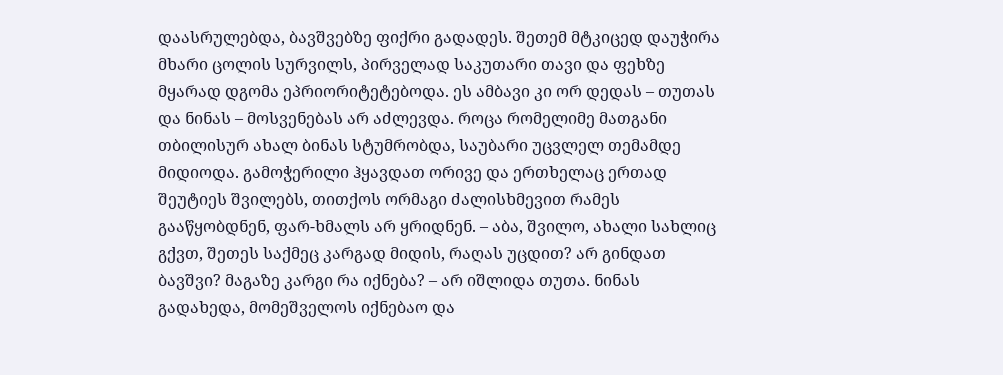დაასრულებდა, ბავშვებზე ფიქრი გადადეს. შეთემ მტკიცედ დაუჭირა მხარი ცოლის სურვილს, პირველად საკუთარი თავი და ფეხზე მყარად დგომა ეპრიორიტეტებოდა. ეს ამბავი კი ორ დედას – თუთას და ნინას – მოსვენებას არ აძლევდა. როცა რომელიმე მათგანი თბილისურ ახალ ბინას სტუმრობდა, საუბარი უცვლელ თემამდე მიდიოდა. გამოჭერილი ჰყავდათ ორივე და ერთხელაც ერთად შეუტიეს შვილებს, თითქოს ორმაგი ძალისხმევით რამეს გააწყობდნენ, ფარ-ხმალს არ ყრიდნენ. – აბა, შვილო, ახალი სახლიც გქვთ, შეთეს საქმეც კარგად მიდის, რაღას უცდით? არ გინდათ ბავშვი? მაგაზე კარგი რა იქნება? – არ იშლიდა თუთა. ნინას გადახედა, მომეშველოს იქნებაო და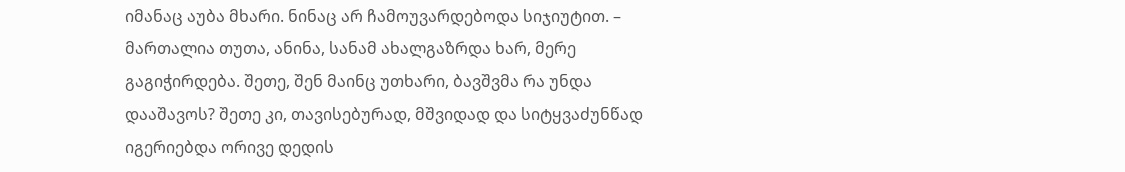იმანაც აუბა მხარი. ნინაც არ ჩამოუვარდებოდა სიჯიუტით. – მართალია თუთა, ანინა, სანამ ახალგაზრდა ხარ, მერე გაგიჭირდება. შეთე, შენ მაინც უთხარი, ბავშვმა რა უნდა დააშავოს? შეთე კი, თავისებურად, მშვიდად და სიტყვაძუნწად იგერიებდა ორივე დედის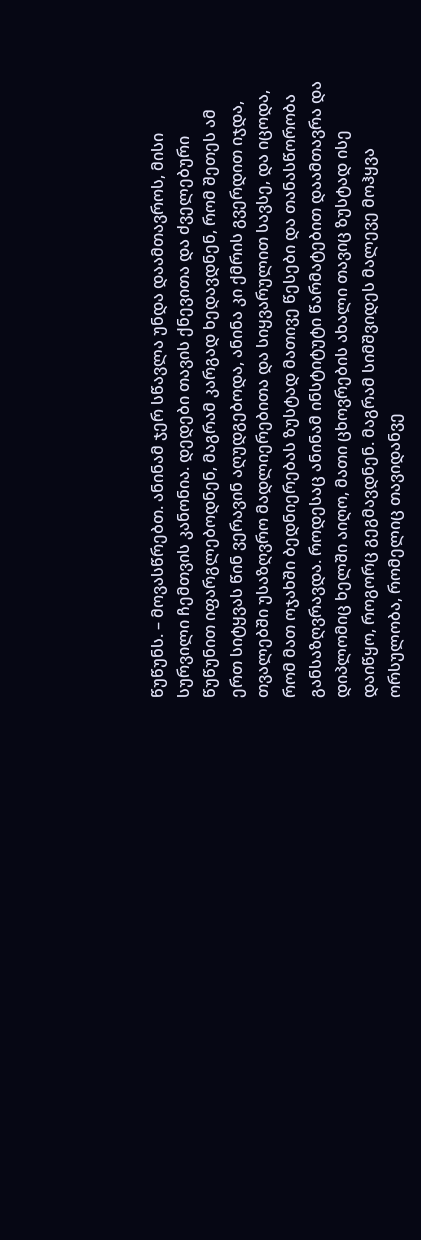წუწუნს. – მოვასწრებთ. ანინამ ჯერ სწავლა უნდა დაამთავროს, მისი სურვილი ჩემთვის კანონია. დედები თავის ქნევითა და ძველებური წუწუნით იფარგლებოდნენ, მაგრამ კარგად ხედავდნენ, რომ შეთეს ამ ერთ სიტყვას წინ ვერავინ აღუდგებოდა, ანინა კი ქმრის გვერდით იჯდა, თვალებში უსაზღვრო მადლიერებითა და სიყვარულით სავსე, და იცოდა, რომ მათ ოჯახში ბედნიერებას ზუსტად მათივე წესები და თანასწორობა განსაზღვრავდა. როდესაც ანინამ ინსტიტუტი წარმატებით დაამთავრა და დიპლომიც ხელში აიღო, მათი ცხოვრების ახალი თავიც ზუსტად ისე დაიწყო, როგორც გეგმავდნენ. მაგრამ სიმშვიდეს მალევე მოჰყვა ორსულობა, რომელიც თავიდანვე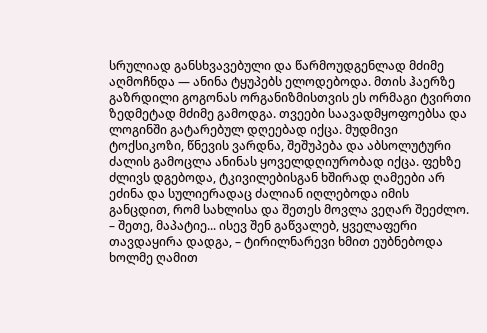სრულიად განსხვავებული და წარმოუდგენლად მძიმე აღმოჩნდა — ანინა ტყუპებს ელოდებოდა. მთის ჰაერზე გაზრდილი გოგონას ორგანიზმისთვის ეს ორმაგი ტვირთი ზედმეტად მძიმე გამოდგა. თვეები საავადმყოფოებსა და ლოგინში გატარებულ დღეებად იქცა. მუდმივი ტოქსიკოზი, წნევის ვარდნა, შეშუპება და აბსოლუტური ძალის გამოცლა ანინას ყოველდღიურობად იქცა. ფეხზე ძლივს დგებოდა, ტკივილებისგან ხშირად ღამეები არ ეძინა და სულიერადაც ძალიან იღლებოდა იმის განცდით, რომ სახლისა და შეთეს მოვლა ვეღარ შეეძლო. – შეთე, მაპატიე... ისევ შენ გაწვალებ, ყველაფერი თავდაყირა დადგა, – ტირილნარევი ხმით ეუბნებოდა ხოლმე ღამით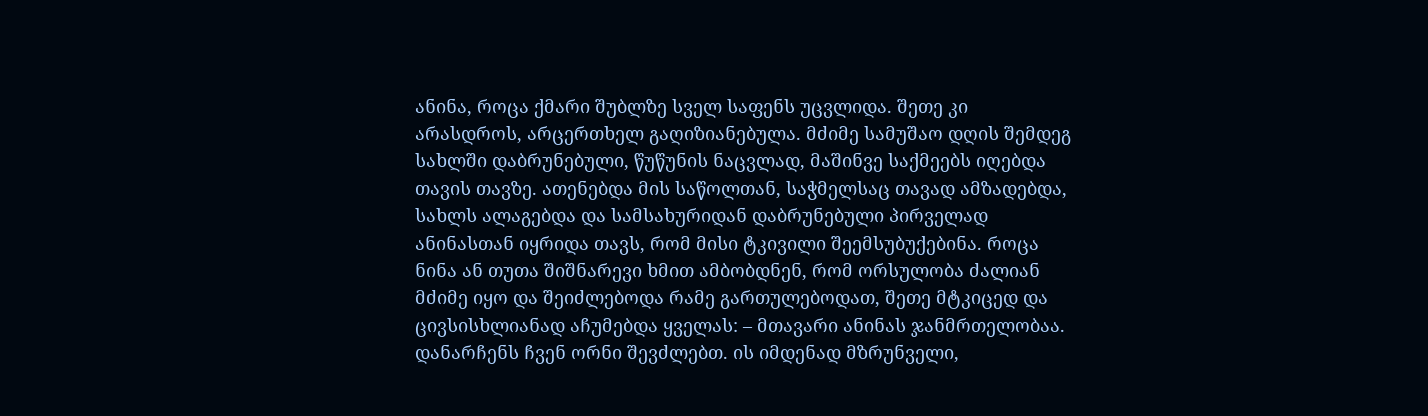ანინა, როცა ქმარი შუბლზე სველ საფენს უცვლიდა. შეთე კი არასდროს, არცერთხელ გაღიზიანებულა. მძიმე სამუშაო დღის შემდეგ სახლში დაბრუნებული, წუწუნის ნაცვლად, მაშინვე საქმეებს იღებდა თავის თავზე. ათენებდა მის საწოლთან, საჭმელსაც თავად ამზადებდა, სახლს ალაგებდა და სამსახურიდან დაბრუნებული პირველად ანინასთან იყრიდა თავს, რომ მისი ტკივილი შეემსუბუქებინა. როცა ნინა ან თუთა შიშნარევი ხმით ამბობდნენ, რომ ორსულობა ძალიან მძიმე იყო და შეიძლებოდა რამე გართულებოდათ, შეთე მტკიცედ და ცივსისხლიანად აჩუმებდა ყველას: – მთავარი ანინას ჯანმრთელობაა. დანარჩენს ჩვენ ორნი შევძლებთ. ის იმდენად მზრუნველი,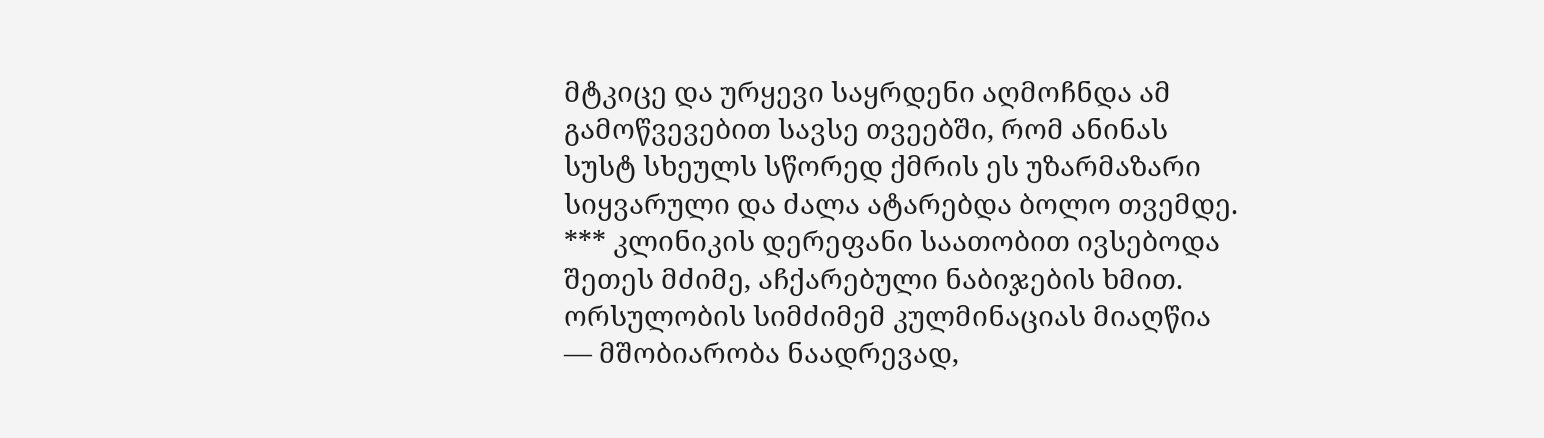მტკიცე და ურყევი საყრდენი აღმოჩნდა ამ გამოწვევებით სავსე თვეებში, რომ ანინას სუსტ სხეულს სწორედ ქმრის ეს უზარმაზარი სიყვარული და ძალა ატარებდა ბოლო თვემდე. *** კლინიკის დერეფანი საათობით ივსებოდა შეთეს მძიმე, აჩქარებული ნაბიჯების ხმით. ორსულობის სიმძიმემ კულმინაციას მიაღწია — მშობიარობა ნაადრევად,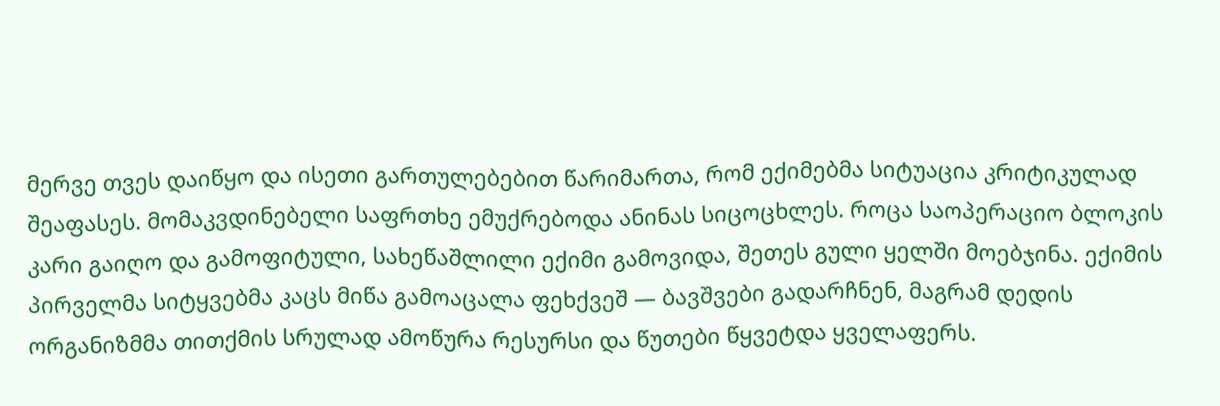მერვე თვეს დაიწყო და ისეთი გართულებებით წარიმართა, რომ ექიმებმა სიტუაცია კრიტიკულად შეაფასეს. მომაკვდინებელი საფრთხე ემუქრებოდა ანინას სიცოცხლეს. როცა საოპერაციო ბლოკის კარი გაიღო და გამოფიტული, სახეწაშლილი ექიმი გამოვიდა, შეთეს გული ყელში მოებჯინა. ექიმის პირველმა სიტყვებმა კაცს მიწა გამოაცალა ფეხქვეშ — ბავშვები გადარჩნენ, მაგრამ დედის ორგანიზმმა თითქმის სრულად ამოწურა რესურსი და წუთები წყვეტდა ყველაფერს.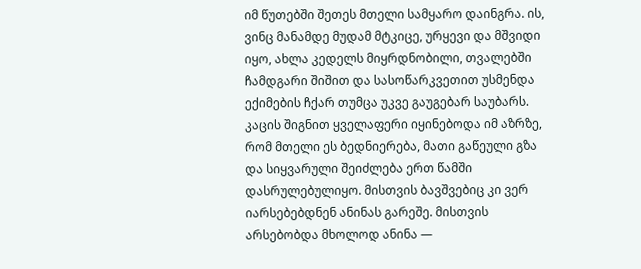იმ წუთებში შეთეს მთელი სამყარო დაინგრა. ის, ვინც მანამდე მუდამ მტკიცე, ურყევი და მშვიდი იყო, ახლა კედელს მიყრდნობილი, თვალებში ჩამდგარი შიშით და სასოწარკვეთით უსმენდა ექიმების ჩქარ თუმცა უკვე გაუგებარ საუბარს. კაცის შიგნით ყველაფერი იყინებოდა იმ აზრზე, რომ მთელი ეს ბედნიერება, მათი გაწეული გზა და სიყვარული შეიძლება ერთ წამში დასრულებულიყო. მისთვის ბავშვებიც კი ვერ იარსებებდნენ ანინას გარეშე. მისთვის არსებობდა მხოლოდ ანინა —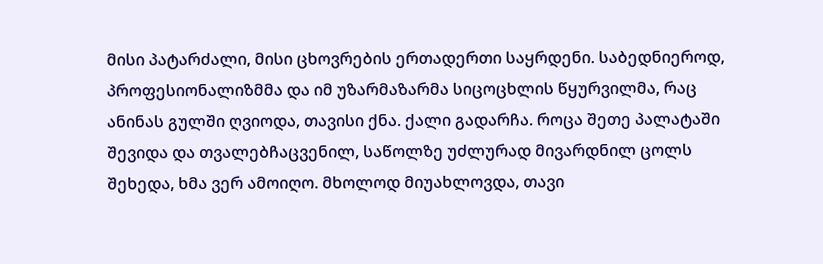მისი პატარძალი, მისი ცხოვრების ერთადერთი საყრდენი. საბედნიეროდ, პროფესიონალიზმმა და იმ უზარმაზარმა სიცოცხლის წყურვილმა, რაც ანინას გულში ღვიოდა, თავისი ქნა. ქალი გადარჩა. როცა შეთე პალატაში შევიდა და თვალებჩაცვენილ, საწოლზე უძლურად მივარდნილ ცოლს შეხედა, ხმა ვერ ამოიღო. მხოლოდ მიუახლოვდა, თავი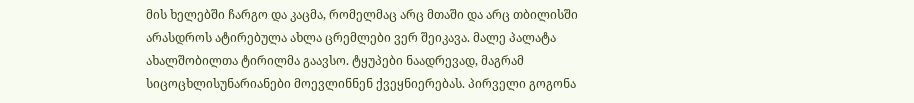მის ხელებში ჩარგო და კაცმა, რომელმაც არც მთაში და არც თბილისში არასდროს ატირებულა ახლა ცრემლები ვერ შეიკავა. მალე პალატა ახალშობილთა ტირილმა გაავსო. ტყუპები ნაადრევად, მაგრამ სიცოცხლისუნარიანები მოევლინნენ ქვეყნიერებას. პირველი გოგონა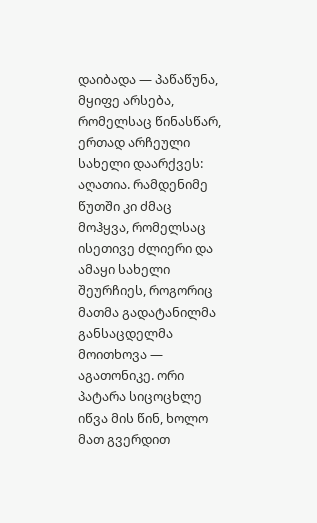დაიბადა — პაწაწუნა, მყიფე არსება, რომელსაც წინასწარ, ერთად არჩეული სახელი დაარქვეს: აღათია. რამდენიმე წუთში კი ძმაც მოჰყვა, რომელსაც ისეთივე ძლიერი და ამაყი სახელი შეურჩიეს, როგორიც მათმა გადატანილმა განსაცდელმა მოითხოვა — აგათონიკე. ორი პატარა სიცოცხლე იწვა მის წინ, ხოლო მათ გვერდით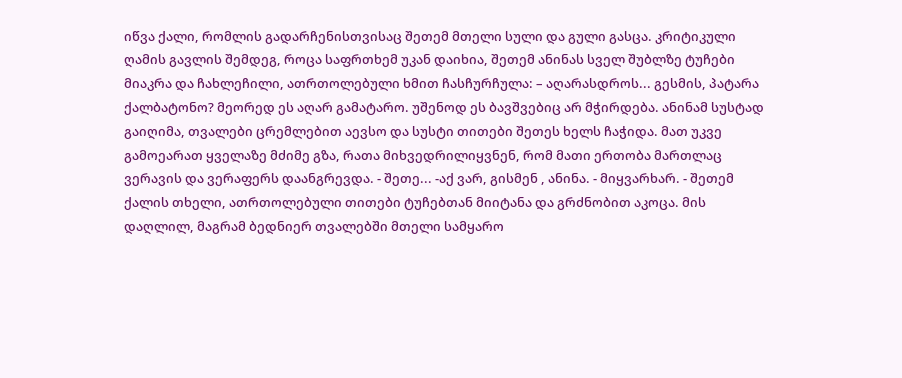იწვა ქალი, რომლის გადარჩენისთვისაც შეთემ მთელი სული და გული გასცა. კრიტიკული ღამის გავლის შემდეგ, როცა საფრთხემ უკან დაიხია, შეთემ ანინას სველ შუბლზე ტუჩები მიაკრა და ჩახლეჩილი, ათრთოლებული ხმით ჩასჩურჩულა: – აღარასდროს... გესმის, პატარა ქალბატონო? მეორედ ეს აღარ გამატარო. უშენოდ ეს ბავშვებიც არ მჭირდება. ანინამ სუსტად გაიღიმა, თვალები ცრემლებით აევსო და სუსტი თითები შეთეს ხელს ჩაჭიდა. მათ უკვე გამოეარათ ყველაზე მძიმე გზა, რათა მიხვედრილიყვნენ, რომ მათი ერთობა მართლაც ვერავის და ვერაფერს დაანგრევდა. - შეთე... -აქ ვარ, გისმენ , ანინა. - მიყვარხარ. - შეთემ ქალის თხელი, ათრთოლებული თითები ტუჩებთან მიიტანა და გრძნობით აკოცა. მის დაღლილ, მაგრამ ბედნიერ თვალებში მთელი სამყარო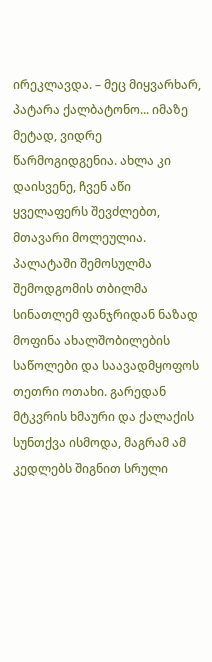ირეკლავდა. – მეც მიყვარხარ, პატარა ქალბატონო... იმაზე მეტად, ვიდრე წარმოგიდგენია. ახლა კი დაისვენე, ჩვენ აწი ყველაფერს შევძლებთ, მთავარი მოლეულია. პალატაში შემოსულმა შემოდგომის თბილმა სინათლემ ფანჯრიდან ნაზად მოფინა ახალშობილების საწოლები და საავადმყოფოს თეთრი ოთახი. გარედან მტკვრის ხმაური და ქალაქის სუნთქვა ისმოდა, მაგრამ ამ კედლებს შიგნით სრული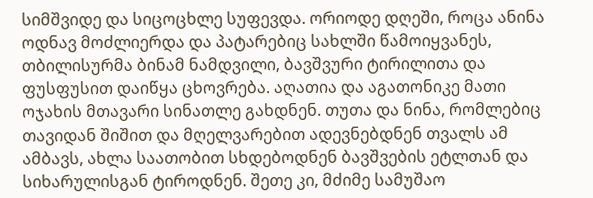სიმშვიდე და სიცოცხლე სუფევდა. ორიოდე დღეში, როცა ანინა ოდნავ მოძლიერდა და პატარებიც სახლში წამოიყვანეს, თბილისურმა ბინამ ნამდვილი, ბავშვური ტირილითა და ფუსფუსით დაიწყა ცხოვრება. აღათია და აგათონიკე მათი ოჯახის მთავარი სინათლე გახდნენ. თუთა და ნინა, რომლებიც თავიდან შიშით და მღელვარებით ადევნებდნენ თვალს ამ ამბავს, ახლა საათობით სხდებოდნენ ბავშვების ეტლთან და სიხარულისგან ტიროდნენ. შეთე კი, მძიმე სამუშაო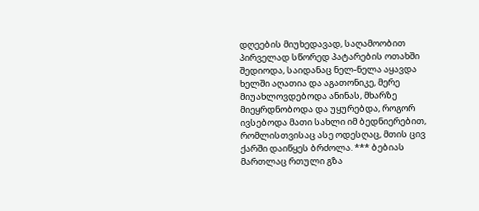დღეების მიუხედავად, საღამოობით პირველად სწორედ პატარების ოთახში შედიოდა, საიდანაც ნელ-ნელა აყავდა ხელში აღათია და აგათონიკე, მერე მიუახლოვდებოდა ანინას, მხარზე მიეყრდნობოდა და უყურებდა, როგორ ივსებოდა მათი სახლი იმ ბედნიერებით, რომლისთვისაც ასე ოდესღაც, მთის ცივ ქარში დაიწყეს ბრძოლა. *** ბებიას მართლაც რთული გზა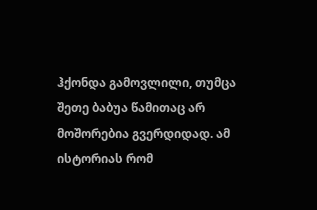ჰქონდა გამოვლილი, თუმცა შეთე ბაბუა წამითაც არ მოშორებია გვერდიდად. ამ ისტორიას რომ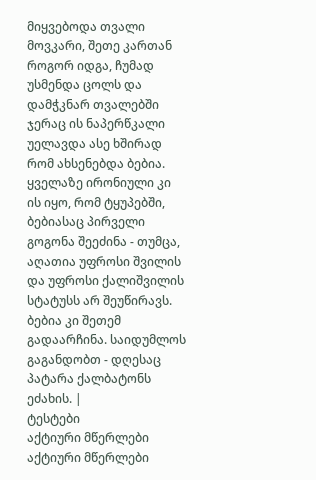მიყვებოდა თვალი მოვკარი, შეთე კართან როგორ იდგა, ჩუმად უსმენდა ცოლს და დამჭკნარ თვალებში ჯერაც ის ნაპერწკალი უელავდა ასე ხშირად რომ ახსენებდა ბებია. ყველაზე ირონიული კი ის იყო, რომ ტყუპებში, ბებიასაც პირველი გოგონა შეეძინა - თუმცა, აღათია უფროსი შვილის და უფროსი ქალიშვილის სტატუსს არ შეუწირავს. ბებია კი შეთემ გადაარჩინა. საიდუმლოს გაგანდობთ - დღესაც პატარა ქალბატონს ეძახის. |
ტესტები
აქტიური მწერლები
აქტიური მწერლები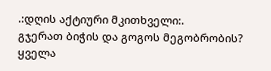.:დღის აქტიური მკითხველი:.
გჯერათ ბიჭის და გოგოს მეგობრობის?
ყველა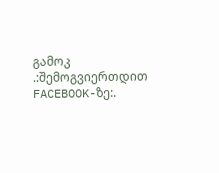გამოკ
.:შემოგვიერთდით FACEBOOK-ზე:.